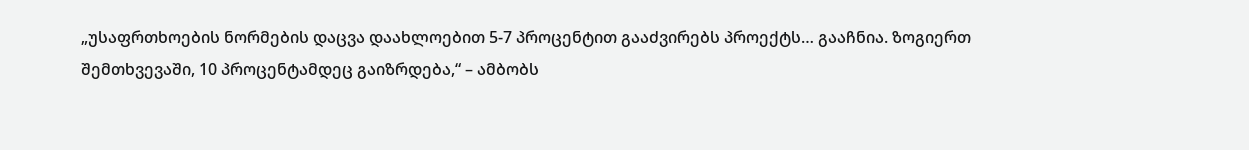„უსაფრთხოების ნორმების დაცვა დაახლოებით 5-7 პროცენტით გააძვირებს პროექტს… გააჩნია. ზოგიერთ შემთხვევაში, 10 პროცენტამდეც გაიზრდება,“ – ამბობს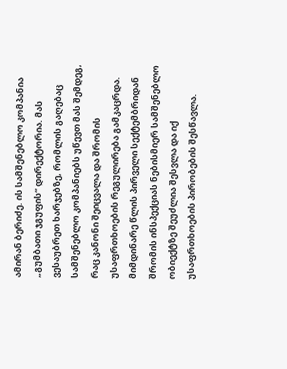ამირან ბერიძე. ის სამშენებლო კომპანია „გუმბათი ჯგუფის“ დირექტორია. მას ვესაუბრეთ ხარჯებზე, რომლის გაღებაც სამშენებლო კომპანიებს უწევთ მას შემდეგ, რაც კანონი შეიცვალა და შრომის უსაფრთხოების რეგულირება გამკაცრდა. მიმდინარე წლის პირველი სექტემბრიდან შრომის ინსპექციას ნებისმიერ სამშენებლო ობიექტზე შეუძლია შესვლა და იქ უსაფრთხოების პირობების შესწავლა.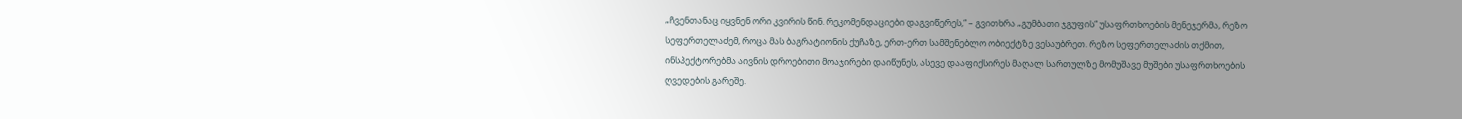„ჩვენთანაც იყვნენ ორი კვირის წინ. რეკომენდაციები დაგვიწერეს,“ – გვითხრა „გუმბათი ჯგუფის“ უსაფრთხოების მენეჯერმა, რეზო სეფერთელაძემ, როცა მას ბაგრატიონის ქუჩაზე, ერთ-ერთ სამშენებლო ობიექტზე ვესაუბრეთ. რეზო სეფერთელაძის თქმით, ინსპექტორებმა აივნის დროებითი მოაჯირები დაიწუნეს, ასევე დააფიქსირეს მაღალ სართულზე მომუშავე მუშები უსაფრთხოების ღვედების გარეშე.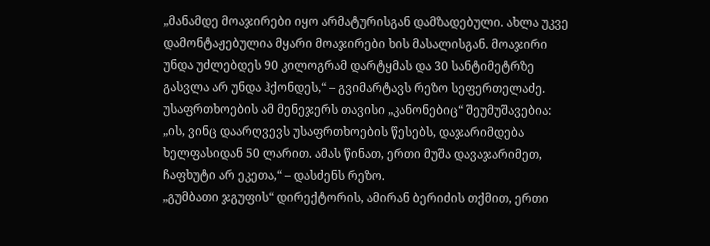„მანამდე მოაჯირები იყო არმატურისგან დამზადებული. ახლა უკვე დამონტაჟებულია მყარი მოაჯირები ხის მასალისგან. მოაჯირი უნდა უძლებდეს 90 კილოგრამ დარტყმას და 30 სანტიმეტრზე გასვლა არ უნდა ჰქონდეს,“ – გვიმარტავს რეზო სეფერთელაძე.
უსაფრთხოების ამ მენეჯერს თავისი „კანონებიც“ შეუმუშავებია: „ის, ვინც დაარღვევს უსაფრთხოების წესებს, დაჯარიმდება ხელფასიდან 50 ლარით. ამას წინათ, ერთი მუშა დავაჯარიმეთ, ჩაფხუტი არ ეკეთა,“ – დასძენს რეზო.
„გუმბათი ჯგუფის“ დირექტორის, ამირან ბერიძის თქმით, ერთი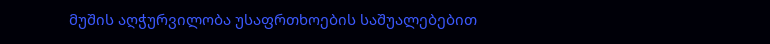მუშის აღჭურვილობა უსაფრთხოების საშუალებებით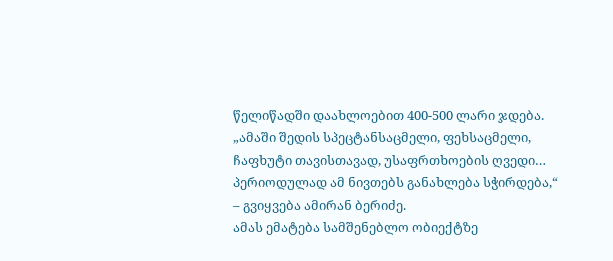წელიწადში დაახლოებით 400-500 ლარი ჯდება.
„ამაში შედის სპეცტანსაცმელი, ფეხსაცმელი, ჩაფხუტი თავისთავად, უსაფრთხოების ღვედი… პერიოდულად ამ ნივთებს განახლება სჭირდება,“ – გვიყვება ამირან ბერიძე.
ამას ემატება სამშენებლო ობიექტზე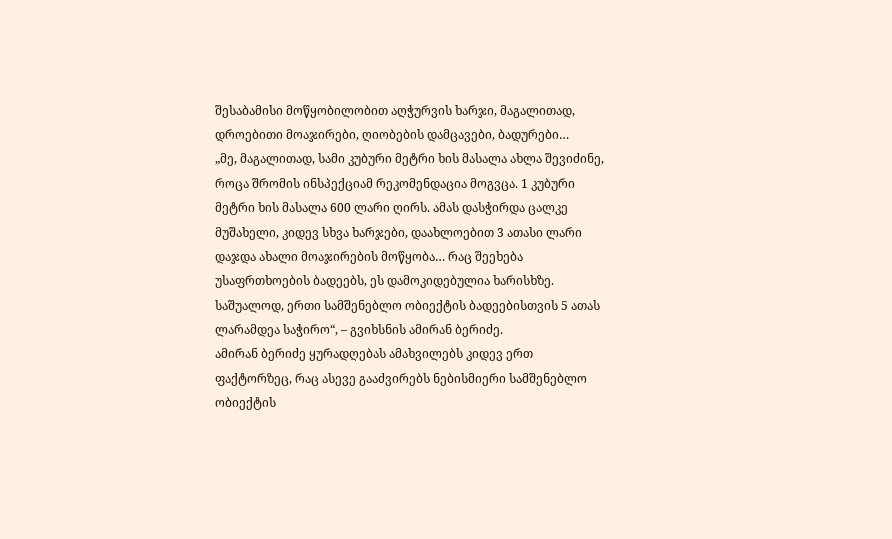შესაბამისი მოწყობილობით აღჭურვის ხარჯი, მაგალითად, დროებითი მოაჯირები, ღიობების დამცავები, ბადურები…
„მე, მაგალითად, სამი კუბური მეტრი ხის მასალა ახლა შევიძინე, როცა შრომის ინსპექციამ რეკომენდაცია მოგვცა. 1 კუბური მეტრი ხის მასალა 600 ლარი ღირს. ამას დასჭირდა ცალკე მუშახელი, კიდევ სხვა ხარჯები, დაახლოებით 3 ათასი ლარი დაჯდა ახალი მოაჯირების მოწყობა… რაც შეეხება უსაფრთხოების ბადეებს, ეს დამოკიდებულია ხარისხზე. საშუალოდ, ერთი სამშენებლო ობიექტის ბადეებისთვის 5 ათას ლარამდეა საჭირო“, – გვიხსნის ამირან ბერიძე.
ამირან ბერიძე ყურადღებას ამახვილებს კიდევ ერთ ფაქტორზეც, რაც ასევე გააძვირებს ნებისმიერი სამშენებლო ობიექტის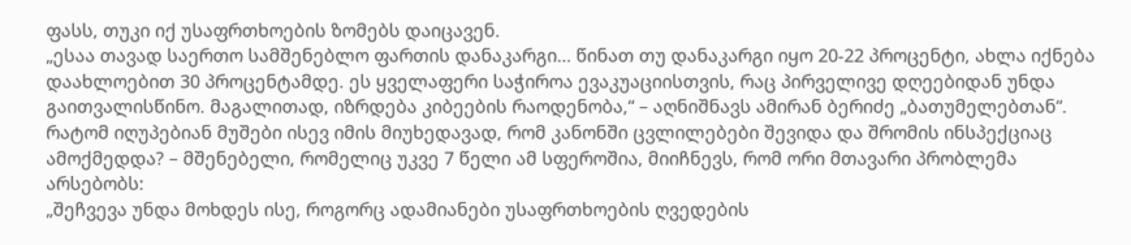ფასს, თუკი იქ უსაფრთხოების ზომებს დაიცავენ.
„ესაა თავად საერთო სამშენებლო ფართის დანაკარგი… წინათ თუ დანაკარგი იყო 20-22 პროცენტი, ახლა იქნება დაახლოებით 30 პროცენტამდე. ეს ყველაფერი საჭიროა ევაკუაციისთვის, რაც პირველივე დღეებიდან უნდა გაითვალისწინო. მაგალითად, იზრდება კიბეების რაოდენობა,“ – აღნიშნავს ამირან ბერიძე „ბათუმელებთან“.
რატომ იღუპებიან მუშები ისევ იმის მიუხედავად, რომ კანონში ცვლილებები შევიდა და შრომის ინსპექციაც ამოქმედდა? – მშენებელი, რომელიც უკვე 7 წელი ამ სფეროშია, მიიჩნევს, რომ ორი მთავარი პრობლემა არსებობს:
„შეჩვევა უნდა მოხდეს ისე, როგორც ადამიანები უსაფრთხოების ღვედების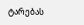ტარებას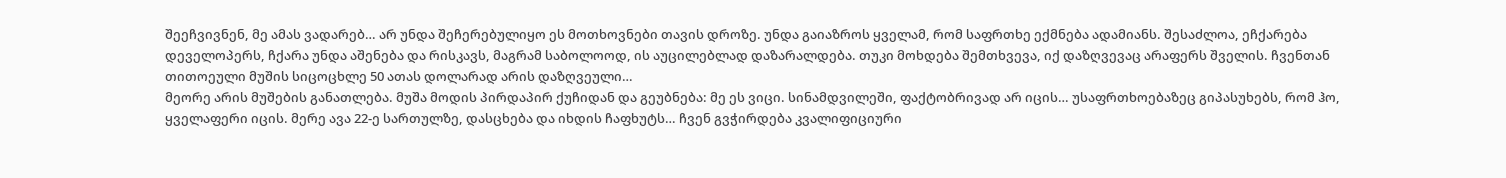შეეჩვივნენ, მე ამას ვადარებ… არ უნდა შეჩერებულიყო ეს მოთხოვნები თავის დროზე. უნდა გაიაზროს ყველამ, რომ საფრთხე ექმნება ადამიანს. შესაძლოა, ეჩქარება დეველოპერს, ჩქარა უნდა აშენება და რისკავს, მაგრამ საბოლოოდ, ის აუცილებლად დაზარალდება. თუკი მოხდება შემთხვევა, იქ დაზღვევაც არაფერს შველის. ჩვენთან თითოეული მუშის სიცოცხლე 50 ათას დოლარად არის დაზღვეული…
მეორე არის მუშების განათლება. მუშა მოდის პირდაპირ ქუჩიდან და გეუბნება: მე ეს ვიცი. სინამდვილეში, ფაქტობრივად არ იცის… უსაფრთხოებაზეც გიპასუხებს, რომ ჰო, ყველაფერი იცის. მერე ავა 22-ე სართულზე, დასცხება და იხდის ჩაფხუტს… ჩვენ გვჭირდება კვალიფიციური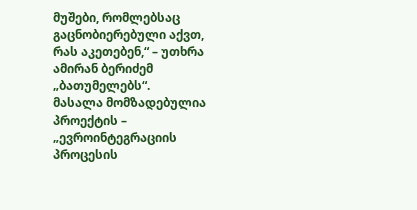მუშები, რომლებსაც გაცნობიერებული აქვთ, რას აკეთებენ,“ – უთხრა ამირან ბერიძემ „ბათუმელებს“.
მასალა მომზადებულია პროექტის – „ევროინტეგრაციის პროცესის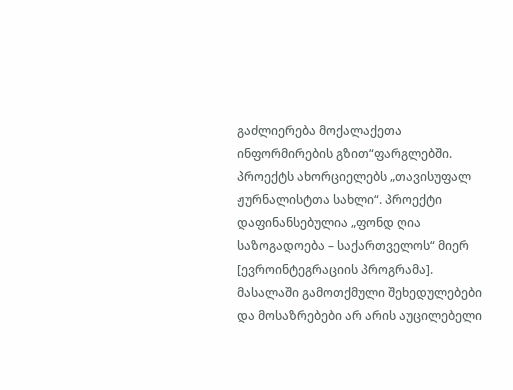გაძლიერება მოქალაქეთა ინფორმირების გზით“ფარგლებში. პროექტს ახორციელებს „თავისუფალ ჟურნალისტთა სახლი“. პროექტი დაფინანსებულია „ფონდ ღია საზოგადოება – საქართველოს“ მიერ [ევროინტეგრაციის პროგრამა]. მასალაში გამოთქმული შეხედულებები და მოსაზრებები არ არის აუცილებელი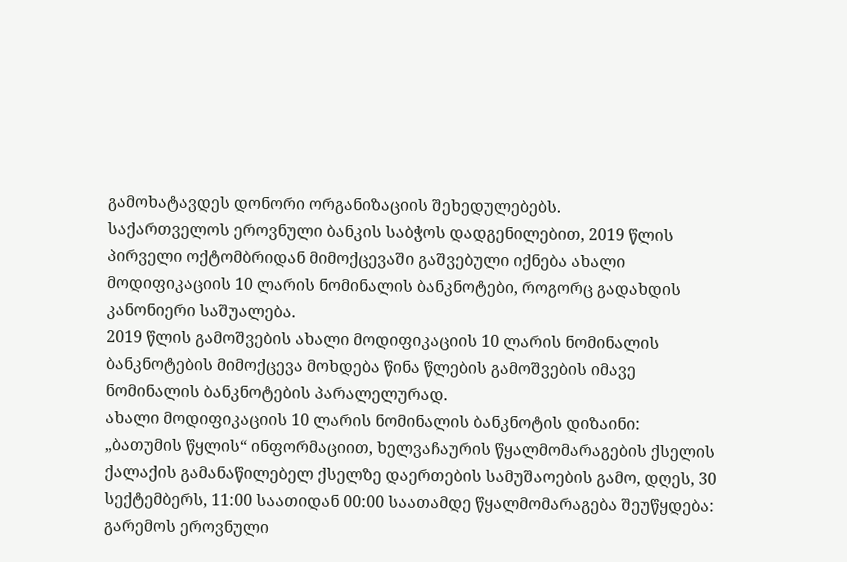გამოხატავდეს დონორი ორგანიზაციის შეხედულებებს.
საქართველოს ეროვნული ბანკის საბჭოს დადგენილებით, 2019 წლის პირველი ოქტომბრიდან მიმოქცევაში გაშვებული იქნება ახალი მოდიფიკაციის 10 ლარის ნომინალის ბანკნოტები, როგორც გადახდის კანონიერი საშუალება.
2019 წლის გამოშვების ახალი მოდიფიკაციის 10 ლარის ნომინალის ბანკნოტების მიმოქცევა მოხდება წინა წლების გამოშვების იმავე ნომინალის ბანკნოტების პარალელურად.
ახალი მოდიფიკაციის 10 ლარის ნომინალის ბანკნოტის დიზაინი:
„ბათუმის წყლის“ ინფორმაციით, ხელვაჩაურის წყალმომარაგების ქსელის ქალაქის გამანაწილებელ ქსელზე დაერთების სამუშაოების გამო, დღეს, 30 სექტემბერს, 11:00 საათიდან 00:00 საათამდე წყალმომარაგება შეუწყდება:
გარემოს ეროვნული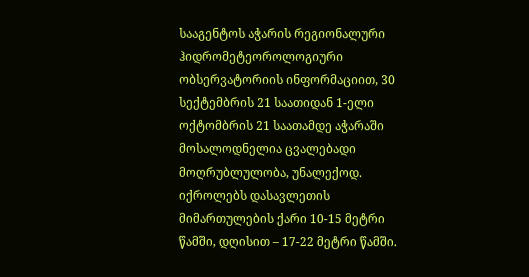სააგენტოს აჭარის რეგიონალური ჰიდრომეტეოროლოგიური ობსერვატორიის ინფორმაციით, 30 სექტემბრის 21 საათიდან 1-ელი ოქტომბრის 21 საათამდე აჭარაში მოსალოდნელია ცვალებადი მოღრუბლულობა, უნალექოდ.
იქროლებს დასავლეთის მიმართულების ქარი 10-15 მეტრი წამში, დღისით – 17-22 მეტრი წამში.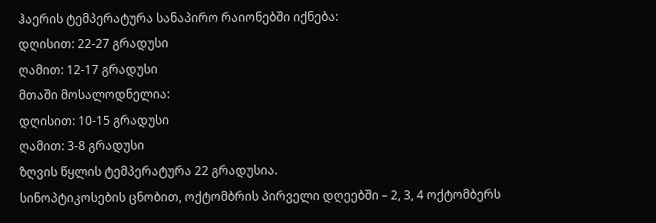ჰაერის ტემპერატურა სანაპირო რაიონებში იქნება:
დღისით: 22-27 გრადუსი
ღამით: 12-17 გრადუსი
მთაში მოსალოდნელია:
დღისით: 10-15 გრადუსი
ღამით: 3-8 გრადუსი
ზღვის წყლის ტემპერატურა 22 გრადუსია.
სინოპტიკოსების ცნობით, ოქტომბრის პირველი დღეებში – 2, 3, 4 ოქტომბერს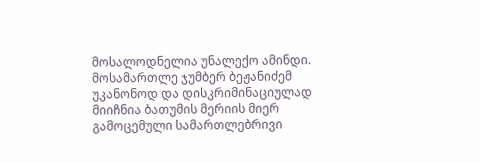მოსალოდნელია უნალექო ამინდი.
მოსამართლე ჯუმბერ ბეჟანიძემ უკანონოდ და დისკრიმინაციულად მიიჩნია ბათუმის მერიის მიერ გამოცემული სამართლებრივი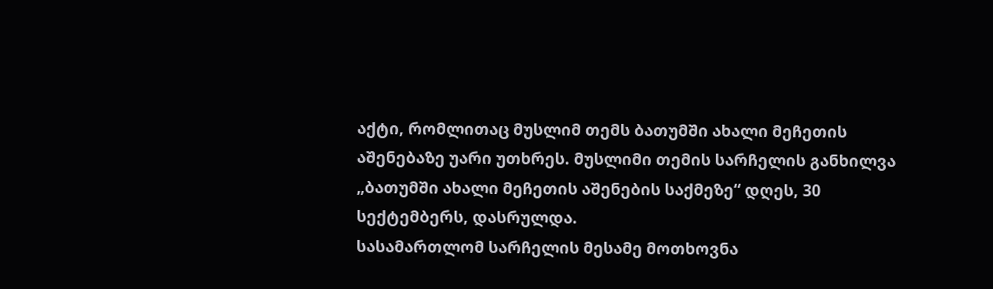აქტი, რომლითაც მუსლიმ თემს ბათუმში ახალი მეჩეთის აშენებაზე უარი უთხრეს. მუსლიმი თემის სარჩელის განხილვა „ბათუმში ახალი მეჩეთის აშენების საქმეზე“ დღეს, 30 სექტემბერს, დასრულდა.
სასამართლომ სარჩელის მესამე მოთხოვნა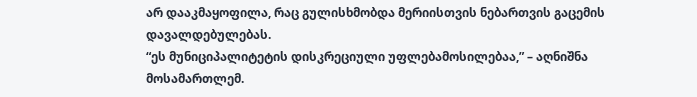არ დააკმაყოფილა, რაც გულისხმობდა მერიისთვის ნებართვის გაცემის დავალდებულებას.
“ეს მუნიციპალიტეტის დისკრეციული უფლებამოსილებაა,” – აღნიშნა მოსამართლემ.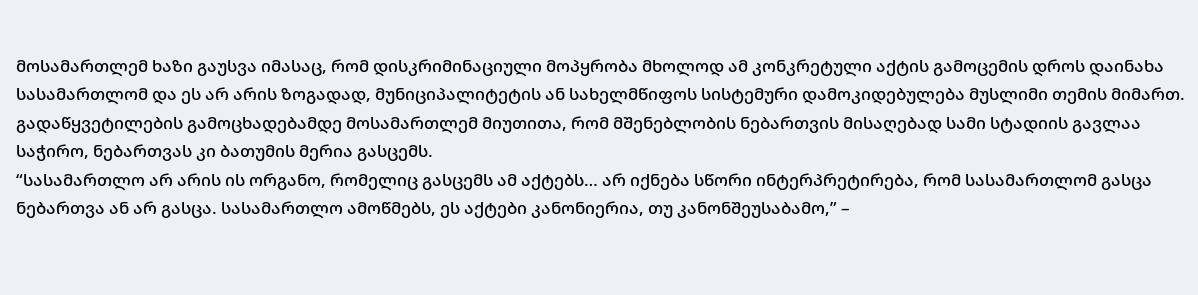მოსამართლემ ხაზი გაუსვა იმასაც, რომ დისკრიმინაციული მოპყრობა მხოლოდ ამ კონკრეტული აქტის გამოცემის დროს დაინახა სასამართლომ და ეს არ არის ზოგადად, მუნიციპალიტეტის ან სახელმწიფოს სისტემური დამოკიდებულება მუსლიმი თემის მიმართ.
გადაწყვეტილების გამოცხადებამდე მოსამართლემ მიუთითა, რომ მშენებლობის ნებართვის მისაღებად სამი სტადიის გავლაა საჭირო, ნებართვას კი ბათუმის მერია გასცემს.
“სასამართლო არ არის ის ორგანო, რომელიც გასცემს ამ აქტებს… არ იქნება სწორი ინტერპრეტირება, რომ სასამართლომ გასცა ნებართვა ან არ გასცა. სასამართლო ამოწმებს, ეს აქტები კანონიერია, თუ კანონშეუსაბამო,” –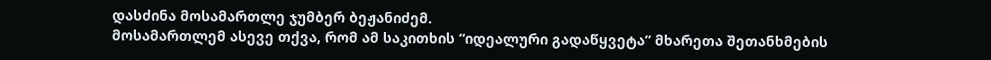დასძინა მოსამართლე ჯუმბერ ბეჟანიძემ.
მოსამართლემ ასევე თქვა, რომ ამ საკითხის “იდეალური გადაწყვეტა” მხარეთა შეთანხმების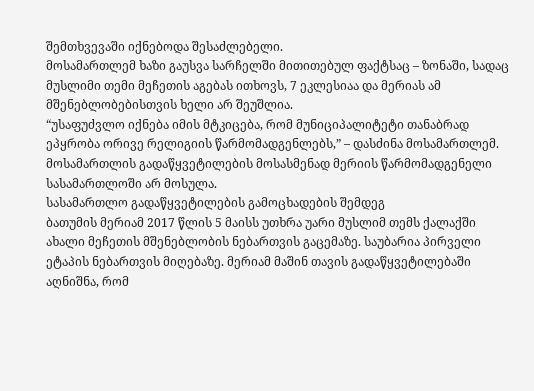შემთხვევაში იქნებოდა შესაძლებელი.
მოსამართლემ ხაზი გაუსვა სარჩელში მითითებულ ფაქტსაც – ზონაში, სადაც მუსლიმი თემი მეჩეთის აგებას ითხოვს, 7 ეკლესიაა და მერიას ამ მშენებლობებისთვის ხელი არ შეუშლია.
“უსაფუძვლო იქნება იმის მტკიცება, რომ მუნიციპალიტეტი თანაბრად ეპყრობა ორივე რელიგიის წარმომადგენლებს,” – დასძინა მოსამართლემ.
მოსამართლის გადაწყვეტილების მოსასმენად მერიის წარმომადგენელი სასამართლოში არ მოსულა.
სასამართლო გადაწყვეტილების გამოცხადების შემდეგ
ბათუმის მერიამ 2017 წლის 5 მაისს უთხრა უარი მუსლიმ თემს ქალაქში ახალი მეჩეთის მშენებლობის ნებართვის გაცემაზე. საუბარია პირველი ეტაპის ნებართვის მიღებაზე. მერიამ მაშინ თავის გადაწყვეტილებაში აღნიშნა, რომ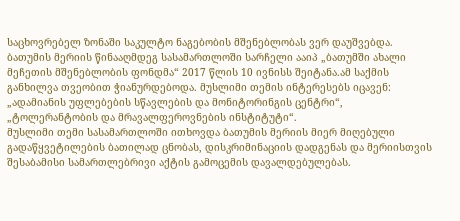საცხოვრებელ ზონაში საკულტო ნაგებობის მშენებლობას ვერ დაუშვებდა. ბათუმის მერიის წინააღმდეგ სასამართლოში სარჩელი ააიპ „ბათუმში ახალი მეჩეთის მშენებლობის ფონდმა“ 2017 წლის 10 ივნისს შეიტანა.ამ საქმის განხილვა თვეობით ჭიანურდებოდა. მუსლიმი თემის ინტერესებს იცავენ: „ადამიანის უფლებების სწავლების და მონიტორინგის ცენტრი“, „ტოლერანტობის და მრავალფეროვნების ინსტიტუტი“.
მუსლიმი თემი სასამართლოში ითხოვდა ბათუმის მერიის მიერ მიღებული გადაწყვეტილების ბათილად ცნობას, დისკრიმინაციის დადგენას და მერიისთვის შესაბამისი სამართლებრივი აქტის გამოცემის დავალდებულებას.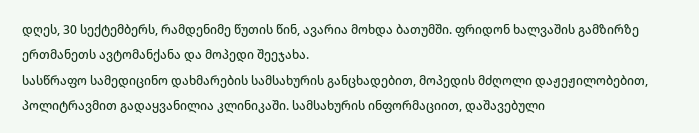დღეს, 30 სექტემბერს, რამდენიმე წუთის წინ, ავარია მოხდა ბათუმში. ფრიდონ ხალვაშის გამზირზე ერთმანეთს ავტომანქანა და მოპედი შეეჯახა.
სასწრაფო სამედიცინო დახმარების სამსახურის განცხადებით, მოპედის მძღოლი დაჟეჟილობებით, პოლიტრავმით გადაყვანილია კლინიკაში. სამსახურის ინფორმაციით, დაშავებული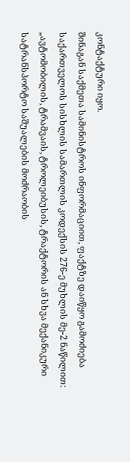კონტაქტური იყო.
შინაგან საქმეთა სამინისტროს ინფორმაციით, ფაქტზე დაიწყო გამოძიება საქართველოს სისხლის სამართლის კოდექსის 276-ე მუხლის მე-2 ნაწილით:
„ავტომობილის, ტრამვაის, ტროლეიბუსის, ტრაქტორის ან სხვა მექანიკური სატრანსპორტო საშუალების მოძრაობის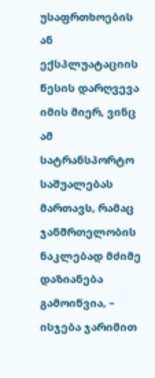უსაფრთხოების ან ექსპლუატაციის წესის დარღვევა იმის მიერ, ვინც ამ სატრანსპორტო საშუალებას მართავს, რამაც ჯანმრთელობის ნაკლებად მძიმე დაზიანება გამოიწვია, – ისჯება ჯარიმით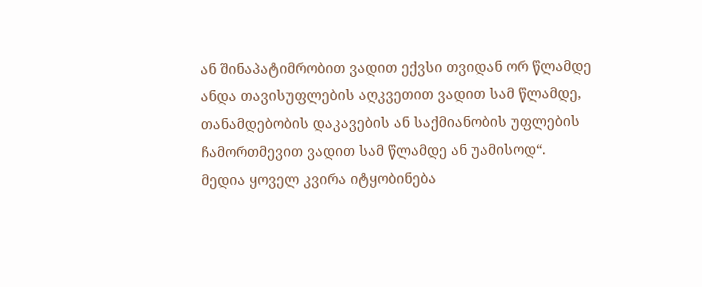ან შინაპატიმრობით ვადით ექვსი თვიდან ორ წლამდე ანდა თავისუფლების აღკვეთით ვადით სამ წლამდე, თანამდებობის დაკავების ან საქმიანობის უფლების ჩამორთმევით ვადით სამ წლამდე ან უამისოდ“.
მედია ყოველ კვირა იტყობინება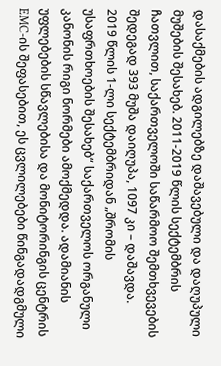დასაქმების ადგილებზე დაშავებული და დაღუპული მუშების შესახებ. 2011-2019 წლის სექტემბრის ჩათვლით, საქართველოში საწარმოო შემთხვევების შედეგად 393 მუშა დაიღუპა, 1097 კი – დაშავდა.
2019 წლის 1-ლი სექტემბრიდან „შრომის უსაფრთხოების შესახებ“ საქართველოს ორგანული კანონის რიგი ნორმები ამოქმედდა. ადამიანის უფლებების სწავლებისა და მონიტორინგის ცენტრის EMC-ის შეფასებით, ეს ცვლილებები წინგადადგმული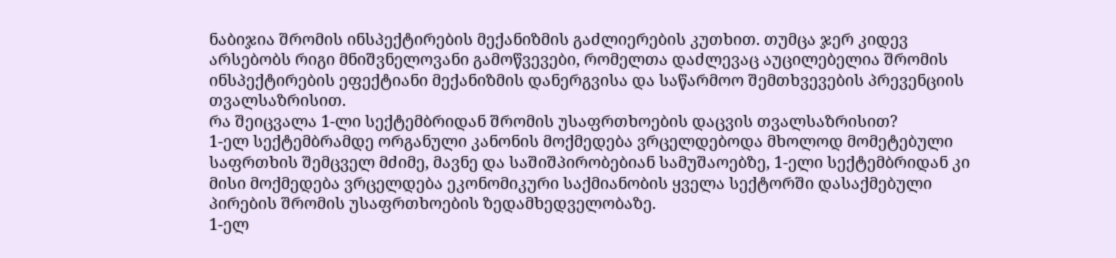ნაბიჯია შრომის ინსპექტირების მექანიზმის გაძლიერების კუთხით. თუმცა ჯერ კიდევ არსებობს რიგი მნიშვნელოვანი გამოწვევები, რომელთა დაძლევაც აუცილებელია შრომის ინსპექტირების ეფექტიანი მექანიზმის დანერგვისა და საწარმოო შემთხვევების პრევენციის თვალსაზრისით.
რა შეიცვალა 1-ლი სექტემბრიდან შრომის უსაფრთხოების დაცვის თვალსაზრისით?
1-ელ სექტემბრამდე ორგანული კანონის მოქმედება ვრცელდებოდა მხოლოდ მომეტებული საფრთხის შემცველ მძიმე, მავნე და საშიშპირობებიან სამუშაოებზე, 1-ელი სექტემბრიდან კი მისი მოქმედება ვრცელდება ეკონომიკური საქმიანობის ყველა სექტორში დასაქმებული პირების შრომის უსაფრთხოების ზედამხედველობაზე.
1-ელ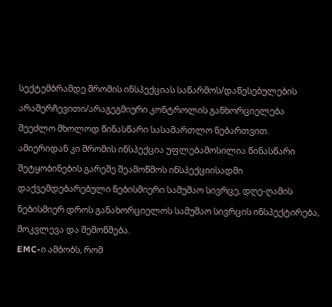სექტემბრამდე შრომის ინსპექციას საწარმოს/დაწესებულების არაშერჩევითი/არაგეგმიური კონტროლის განხორციელება შეეძლო მხოლოდ წინასწარი სასამართლო ნებართვით. ამიერიდან კი შრომის ინსპექცია უფლებამოსილია წინასწარი შეტყობინების გარეშე შეამოწმოს ინსპექციისადმი დაქვემდებარებული ნებისმიერი სამუშაო სივრცე, დღე-ღამის ნებისმიერ დროს განახორციელოს სამუშაო სივრცის ინსპექტირება, მოკვლევა და შემოწმება.
EMC-ი ამბობს, რომ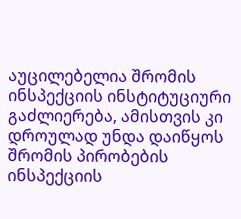აუცილებელია შრომის ინსპექციის ინსტიტუციური გაძლიერება, ამისთვის კი დროულად უნდა დაიწყოს შრომის პირობების ინსპექციის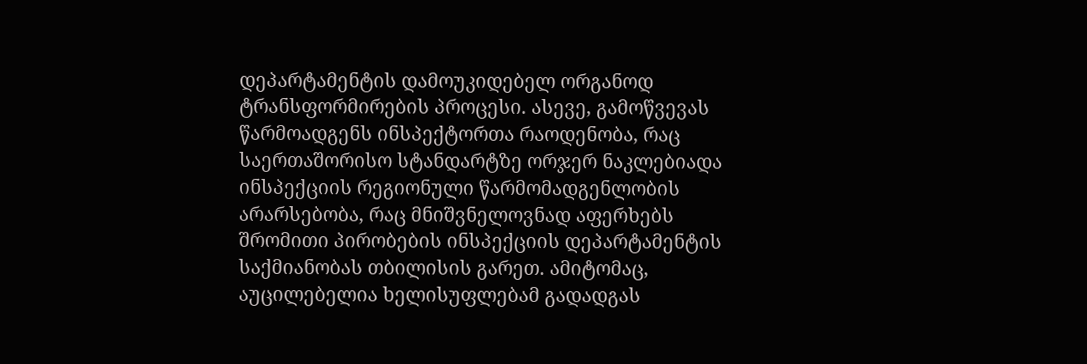დეპარტამენტის დამოუკიდებელ ორგანოდ ტრანსფორმირების პროცესი. ასევე, გამოწვევას წარმოადგენს ინსპექტორთა რაოდენობა, რაც საერთაშორისო სტანდარტზე ორჯერ ნაკლებიადა ინსპექციის რეგიონული წარმომადგენლობის არარსებობა, რაც მნიშვნელოვნად აფერხებს შრომითი პირობების ინსპექციის დეპარტამენტის საქმიანობას თბილისის გარეთ. ამიტომაც, აუცილებელია ხელისუფლებამ გადადგას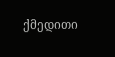ქმედითი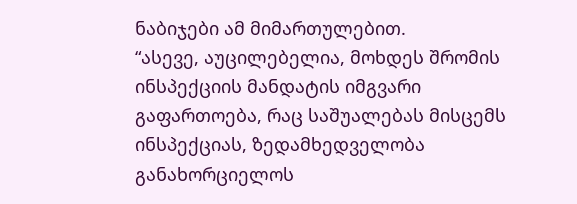ნაბიჯები ამ მიმართულებით.
“ასევე, აუცილებელია, მოხდეს შრომის ინსპექციის მანდატის იმგვარი გაფართოება, რაც საშუალებას მისცემს ინსპექციას, ზედამხედველობა განახორციელოს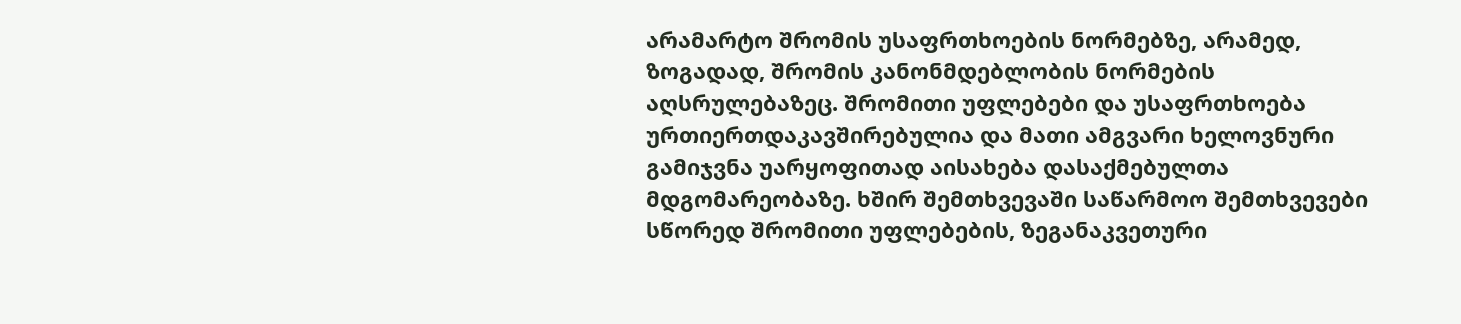არამარტო შრომის უსაფრთხოების ნორმებზე, არამედ, ზოგადად, შრომის კანონმდებლობის ნორმების აღსრულებაზეც. შრომითი უფლებები და უსაფრთხოება ურთიერთდაკავშირებულია და მათი ამგვარი ხელოვნური გამიჯვნა უარყოფითად აისახება დასაქმებულთა მდგომარეობაზე. ხშირ შემთხვევაში საწარმოო შემთხვევები სწორედ შრომითი უფლებების, ზეგანაკვეთური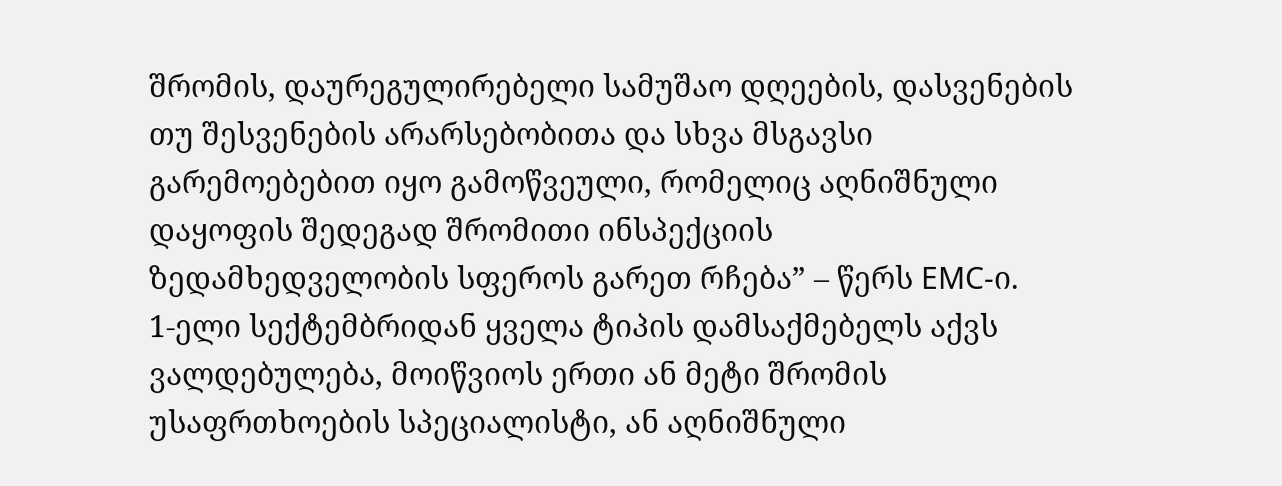შრომის, დაურეგულირებელი სამუშაო დღეების, დასვენების თუ შესვენების არარსებობითა და სხვა მსგავსი გარემოებებით იყო გამოწვეული, რომელიც აღნიშნული დაყოფის შედეგად შრომითი ინსპექციის ზედამხედველობის სფეროს გარეთ რჩება” – წერს EMC-ი.
1-ელი სექტემბრიდან ყველა ტიპის დამსაქმებელს აქვს ვალდებულება, მოიწვიოს ერთი ან მეტი შრომის უსაფრთხოების სპეციალისტი, ან აღნიშნული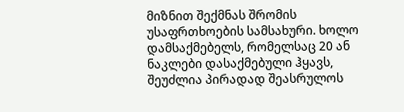მიზნით შექმნას შრომის უსაფრთხოების სამსახური. ხოლო დამსაქმებელს, რომელსაც 20 ან ნაკლები დასაქმებული ჰყავს, შეუძლია პირადად შეასრულოს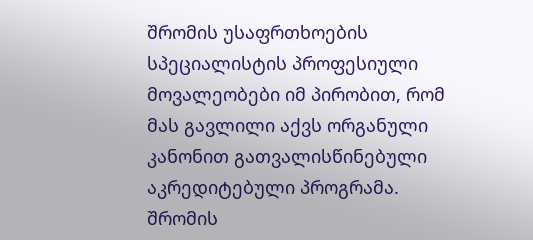შრომის უსაფრთხოების სპეციალისტის პროფესიული მოვალეობები იმ პირობით, რომ მას გავლილი აქვს ორგანული კანონით გათვალისწინებული აკრედიტებული პროგრამა. შრომის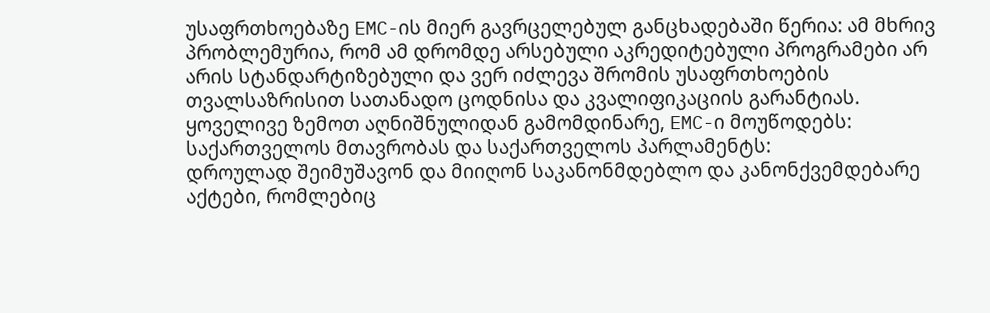უსაფრთხოებაზე EMC-ის მიერ გავრცელებულ განცხადებაში წერია: ამ მხრივ პრობლემურია, რომ ამ დრომდე არსებული აკრედიტებული პროგრამები არ არის სტანდარტიზებული და ვერ იძლევა შრომის უსაფრთხოების თვალსაზრისით სათანადო ცოდნისა და კვალიფიკაციის გარანტიას.
ყოველივე ზემოთ აღნიშნულიდან გამომდინარე, EMC-ი მოუწოდებს:
საქართველოს მთავრობას და საქართველოს პარლამენტს:
დროულად შეიმუშავონ და მიიღონ საკანონმდებლო და კანონქვემდებარე აქტები, რომლებიც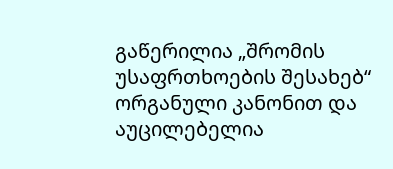გაწერილია „შრომის უსაფრთხოების შესახებ“ ორგანული კანონით და აუცილებელია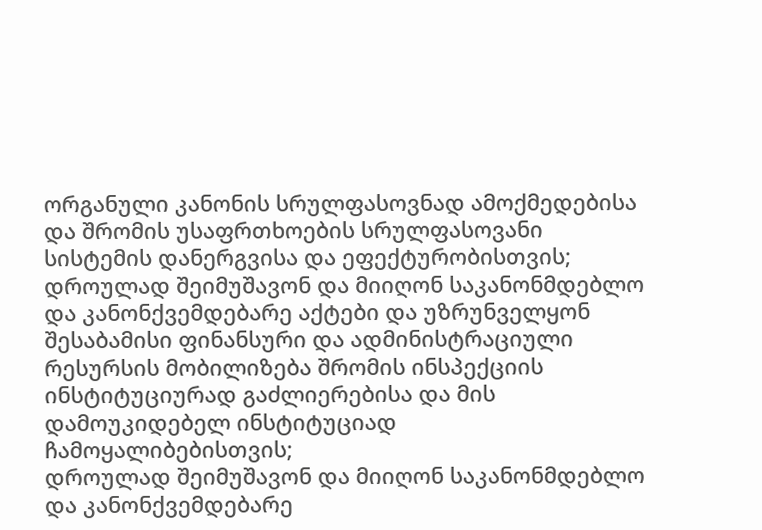ორგანული კანონის სრულფასოვნად ამოქმედებისა და შრომის უსაფრთხოების სრულფასოვანი სისტემის დანერგვისა და ეფექტურობისთვის;
დროულად შეიმუშავონ და მიიღონ საკანონმდებლო და კანონქვემდებარე აქტები და უზრუნველყონ შესაბამისი ფინანსური და ადმინისტრაციული რესურსის მობილიზება შრომის ინსპექციის ინსტიტუციურად გაძლიერებისა და მის დამოუკიდებელ ინსტიტუციად ჩამოყალიბებისთვის;
დროულად შეიმუშავონ და მიიღონ საკანონმდებლო და კანონქვემდებარე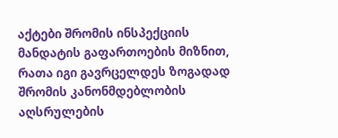აქტები შრომის ინსპექციის მანდატის გაფართოების მიზნით, რათა იგი გავრცელდეს ზოგადად შრომის კანონმდებლობის აღსრულების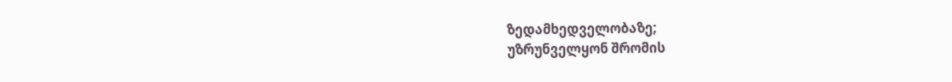ზედამხედველობაზე;
უზრუნველყონ შრომის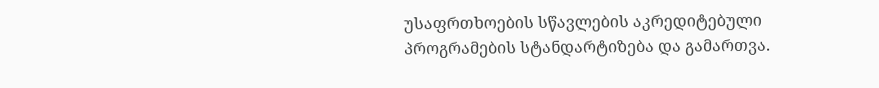უსაფრთხოების სწავლების აკრედიტებული პროგრამების სტანდარტიზება და გამართვა.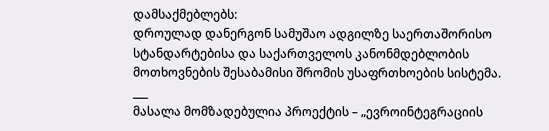დამსაქმებლებს:
დროულად დანერგონ სამუშაო ადგილზე საერთაშორისო სტანდარტებისა და საქართველოს კანონმდებლობის მოთხოვნების შესაბამისი შრომის უსაფრთხოების სისტემა.
___
მასალა მომზადებულია პროექტის – „ევროინტეგრაციის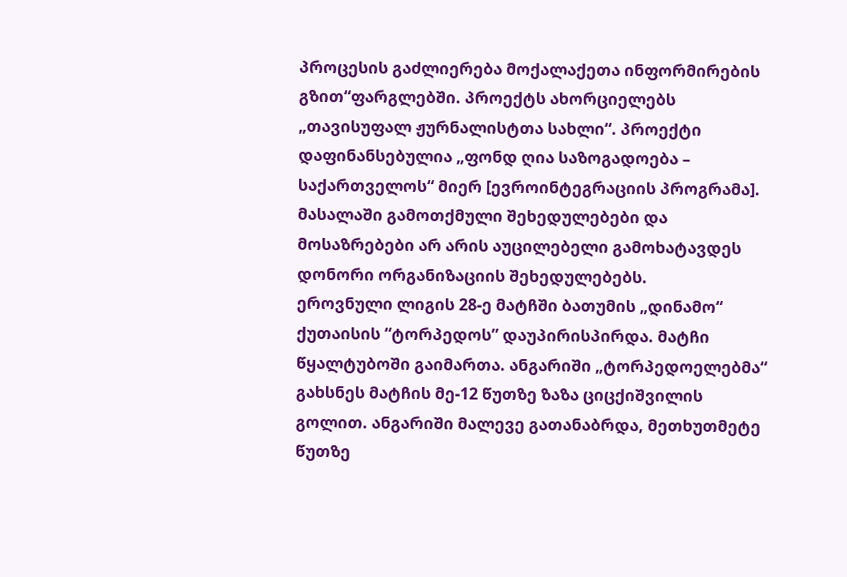პროცესის გაძლიერება მოქალაქეთა ინფორმირების გზით“ფარგლებში. პროექტს ახორციელებს „თავისუფალ ჟურნალისტთა სახლი“. პროექტი დაფინანსებულია „ფონდ ღია საზოგადოება – საქართველოს“ მიერ [ევროინტეგრაციის პროგრამა]. მასალაში გამოთქმული შეხედულებები და მოსაზრებები არ არის აუცილებელი გამოხატავდეს დონორი ორგანიზაციის შეხედულებებს.
ეროვნული ლიგის 28-ე მატჩში ბათუმის „დინამო“ ქუთაისის “ტორპედოს” დაუპირისპირდა. მატჩი წყალტუბოში გაიმართა. ანგარიში „ტორპედოელებმა“ გახსნეს მატჩის მე-12 წუთზე ზაზა ციცქიშვილის გოლით. ანგარიში მალევე გათანაბრდა, მეთხუთმეტე წუთზე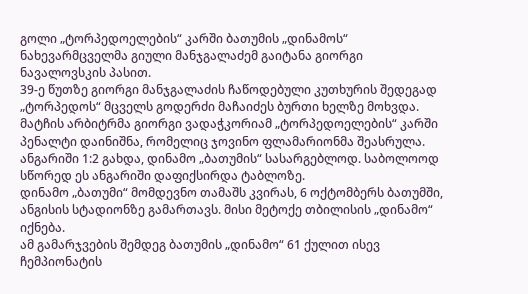გოლი „ტორპედოელების“ კარში ბათუმის „დინამოს“ ნახევარმცველმა გიული მანჯგალაძემ გაიტანა გიორგი ნავალოვსკის პასით.
39-ე წუთზე გიორგი მანჯგალაძის ჩაწოდებული კუთხურის შედეგად „ტორპედოს“ მცველს გოდერძი მაჩაიძეს ბურთი ხელზე მოხვდა. მატჩის არბიტრმა გიორგი ვადაჭკორიამ „ტორპედოელების“ კარში პენალტი დაინიშნა, რომელიც ჯოვინო ფლამარიონმა შეასრულა. ანგარიში 1:2 გახდა, დინამო „ბათუმის“ სასარგებლოდ. საბოლოოდ სწორედ ეს ანგარიში დაფიქსირდა ტაბლოზე.
დინამო „ბათუმი“ მომდევნო თამაშს კვირას, 6 ოქტომბერს ბათუმში, ანგისის სტადიონზე გამართავს. მისი მეტოქე თბილისის „დინამო“ იქნება.
ამ გამარჯვების შემდეგ ბათუმის „დინამო“ 61 ქულით ისევ ჩემპიონატის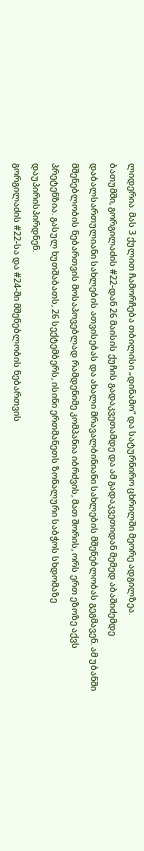ლიდერია. მას 3 ქულით ჩამორჩება თბილისი „დინამო“ და სატურნირო ცხრილში მეორე ადგილზეა.
ბათუმში, გორგილაძის #22-დან 26 მაისის ქუჩის გადაკვეთამდე და ამ გადაკვეთიდან მემედ აბაშიძემდე დაბალსართულიანი სახლების ათვისებას და ახალი მრავალბინიანი სახლების მშენებლობას გეგმავენ. ამ უბანში მშენებლობის ნებართვის მოსაპოვებლად რამდენიმე კომპანია იბრძვის, მათ შორის, ორს ერთ ეზოზე აქვს პრეტენზია. გასულ ხუთშაბათს, 26 სექტემბერს, ისინი ერთმანეთს ზონალური საბჭოს სხდომაზე დაუპირისპირდნენ.
გორგილაძის #22-სა და #24-ში მშენებლობის ნებართვის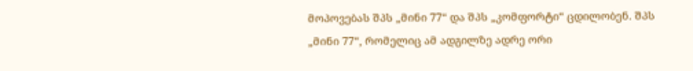მოპოვებას შპს „მინი 77“ და შპს „კომფორტი“ ცდილობენ. შპს „მინი 77“, რომელიც ამ ადგილზე ადრე ორი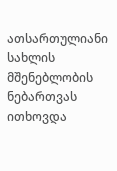ათსართულიანი სახლის მშენებლობის ნებართვას ითხოვდა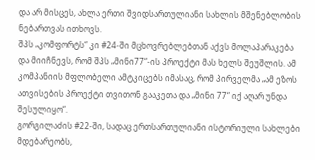და არ მისცეს, ახლა ერთი შვიდსართულიანი სახლის მშენებლობის ნებართვას ითხოვს.
შპს „კომფორტს“ კი #24-ში მცხოვრებლებთან აქვს მოლაპარაკება და მიიჩნევს, რომ შპს „მინი77“-ის პროექტი მას ხელს შეუშლის. ამ კომპანიის მფლობელი ამტკიცებს იმასაც, რომ პირველმა „ამ ეზოს ათვისების პროექტი თვითონ გააკეთა და „მინი 77“ იქ აღარ უნდა შესულიყო“.
გორგილაძის #22-ში, სადაც ერთსართულიანი ისტორიული სახლები მდებარეობს,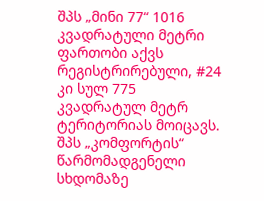შპს „მინი 77“ 1016 კვადრატული მეტრი ფართობი აქვს რეგისტრირებული, #24 კი სულ 775 კვადრატულ მეტრ ტერიტორიას მოიცავს.
შპს „კომფორტის“ წარმომადგენელი სხდომაზე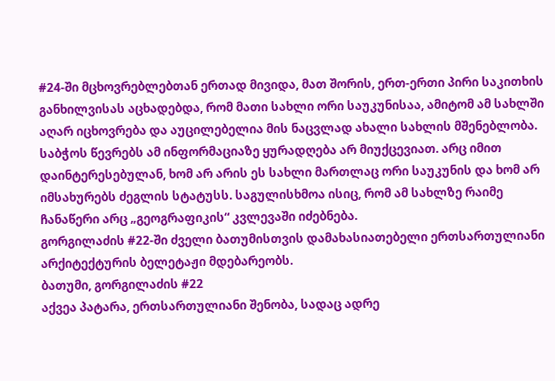#24-ში მცხოვრებლებთან ერთად მივიდა, მათ შორის, ერთ-ერთი პირი საკითხის განხილვისას აცხადებდა, რომ მათი სახლი ორი საუკუნისაა, ამიტომ ამ სახლში აღარ იცხოვრება და აუცილებელია მის ნაცვლად ახალი სახლის მშენებლობა.
საბჭოს წევრებს ამ ინფორმაციაზე ყურადღება არ მიუქცევიათ. არც იმით დაინტერესებულან, ხომ არ არის ეს სახლი მართლაც ორი საუკუნის და ხომ არ იმსახურებს ძეგლის სტატუსს. საგულისხმოა ისიც, რომ ამ სახლზე რაიმე ჩანაწერი არც „გეოგრაფიკის“ კვლევაში იძებნება.
გორგილაძის #22-ში ძველი ბათუმისთვის დამახასიათებელი ერთსართულიანი არქიტექტურის ბელეტაჟი მდებარეობს.
ბათუმი, გორგილაძის #22
აქვეა პატარა, ერთსართულიანი შენობა, სადაც ადრე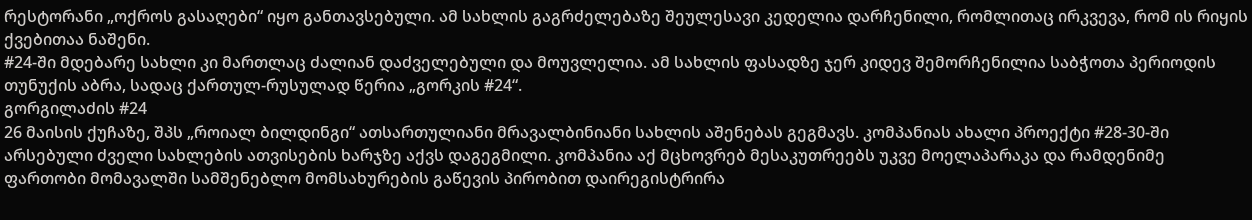რესტორანი „ოქროს გასაღები“ იყო განთავსებული. ამ სახლის გაგრძელებაზე შეულესავი კედელია დარჩენილი, რომლითაც ირკვევა, რომ ის რიყის ქვებითაა ნაშენი.
#24-ში მდებარე სახლი კი მართლაც ძალიან დაძველებული და მოუვლელია. ამ სახლის ფასადზე ჯერ კიდევ შემორჩენილია საბჭოთა პერიოდის თუნუქის აბრა, სადაც ქართულ-რუსულად წერია „გორკის #24“.
გორგილაძის #24
26 მაისის ქუჩაზე, შპს „როიალ ბილდინგი“ ათსართულიანი მრავალბინიანი სახლის აშენებას გეგმავს. კომპანიას ახალი პროექტი #28-30-ში არსებული ძველი სახლების ათვისების ხარჯზე აქვს დაგეგმილი. კომპანია აქ მცხოვრებ მესაკუთრეებს უკვე მოელაპარაკა და რამდენიმე ფართობი მომავალში სამშენებლო მომსახურების გაწევის პირობით დაირეგისტრირა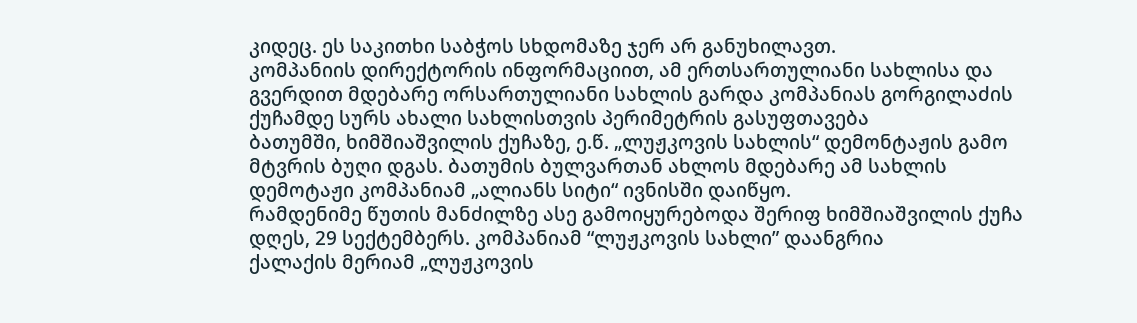კიდეც. ეს საკითხი საბჭოს სხდომაზე ჯერ არ განუხილავთ.
კომპანიის დირექტორის ინფორმაციით, ამ ერთსართულიანი სახლისა და გვერდით მდებარე ორსართულიანი სახლის გარდა კომპანიას გორგილაძის ქუჩამდე სურს ახალი სახლისთვის პერიმეტრის გასუფთავება
ბათუმში, ხიმშიაშვილის ქუჩაზე, ე.წ. „ლუჟკოვის სახლის“ დემონტაჟის გამო მტვრის ბუღი დგას. ბათუმის ბულვართან ახლოს მდებარე ამ სახლის დემოტაჟი კომპანიამ „ალიანს სიტი“ ივნისში დაიწყო.
რამდენიმე წუთის მანძილზე ასე გამოიყურებოდა შერიფ ხიმშიაშვილის ქუჩა დღეს, 29 სექტემბერს. კომპანიამ “ლუჟკოვის სახლი” დაანგრია
ქალაქის მერიამ „ლუჟკოვის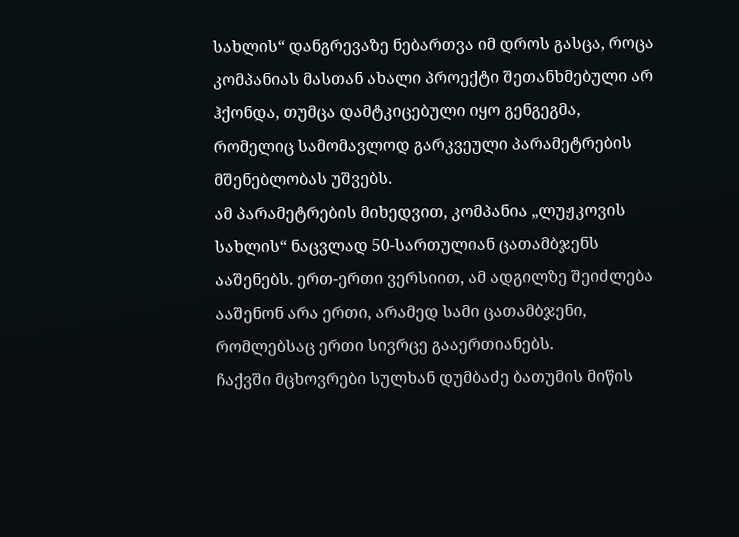სახლის“ დანგრევაზე ნებართვა იმ დროს გასცა, როცა კომპანიას მასთან ახალი პროექტი შეთანხმებული არ ჰქონდა, თუმცა დამტკიცებული იყო გენგეგმა, რომელიც სამომავლოდ გარკვეული პარამეტრების მშენებლობას უშვებს.
ამ პარამეტრების მიხედვით, კომპანია „ლუჟკოვის სახლის“ ნაცვლად 50-სართულიან ცათამბჯენს ააშენებს. ერთ-ერთი ვერსიით, ამ ადგილზე შეიძლება ააშენონ არა ერთი, არამედ სამი ცათამბჯენი, რომლებსაც ერთი სივრცე გააერთიანებს.
ჩაქვში მცხოვრები სულხან დუმბაძე ბათუმის მიწის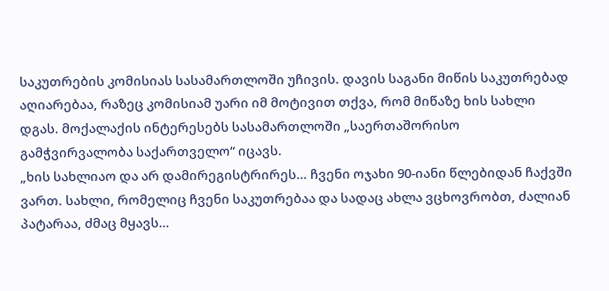საკუთრების კომისიას სასამართლოში უჩივის. დავის საგანი მიწის საკუთრებად აღიარებაა, რაზეც კომისიამ უარი იმ მოტივით თქვა, რომ მიწაზე ხის სახლი დგას. მოქალაქის ინტერესებს სასამართლოში „საერთაშორისო გამჭვირვალობა საქართველო“ იცავს.
„ხის სახლიაო და არ დამირეგისტრირეს… ჩვენი ოჯახი 90-იანი წლებიდან ჩაქვში ვართ. სახლი, რომელიც ჩვენი საკუთრებაა და სადაც ახლა ვცხოვრობთ, ძალიან პატარაა, ძმაც მყავს…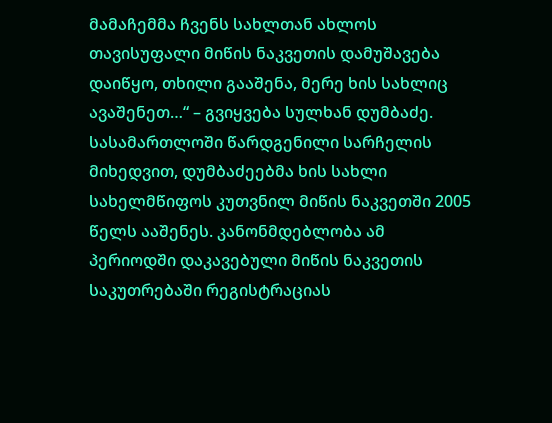მამაჩემმა ჩვენს სახლთან ახლოს თავისუფალი მიწის ნაკვეთის დამუშავება დაიწყო, თხილი გააშენა, მერე ხის სახლიც ავაშენეთ…“ – გვიყვება სულხან დუმბაძე.
სასამართლოში წარდგენილი სარჩელის მიხედვით, დუმბაძეებმა ხის სახლი სახელმწიფოს კუთვნილ მიწის ნაკვეთში 2005 წელს ააშენეს. კანონმდებლობა ამ პერიოდში დაკავებული მიწის ნაკვეთის საკუთრებაში რეგისტრაციას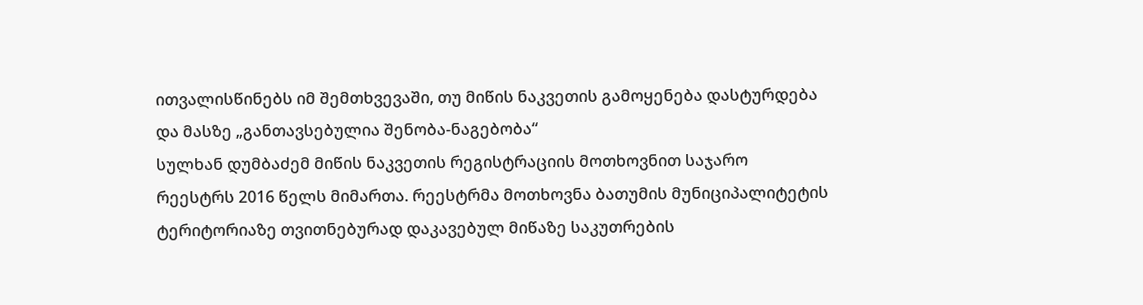ითვალისწინებს იმ შემთხვევაში, თუ მიწის ნაკვეთის გამოყენება დასტურდება და მასზე „განთავსებულია შენობა-ნაგებობა“
სულხან დუმბაძემ მიწის ნაკვეთის რეგისტრაციის მოთხოვნით საჯარო რეესტრს 2016 წელს მიმართა. რეესტრმა მოთხოვნა ბათუმის მუნიციპალიტეტის ტერიტორიაზე თვითნებურად დაკავებულ მიწაზე საკუთრების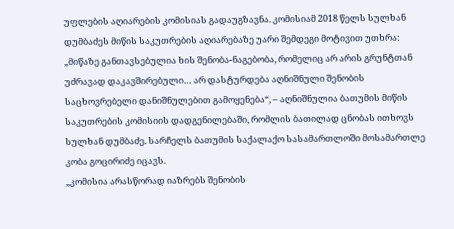უფლების აღიარების კომისიას გადაუგზავნა. კომისიამ 2018 წელს სულხან დუმბაძეს მიწის საკუთრების აღიარებაზე უარი შემდეგი მოტივით უთხრა:
„მიწაზე განთავსებულია ხის შენობა-ნაგებობა, რომელიც არ არის გრუნტთან უძრავად დაკავშირებული… არ დასტურდება აღნიშნული შენობის საცხოვრებელი დანიშნულებით გამოყენება“, – აღნიშნულია ბათუმის მიწის საკუთრების კომისიის დადგენილებაში, რომლის ბათილად ცნობას ითხოვს სულხან დუმბაძე. სარჩელს ბათუმის საქალაქო სასამართლოში მოსამართლე კობა გოცირიძე იცავს.
„კომისია არასწორად იაზრებს შენობის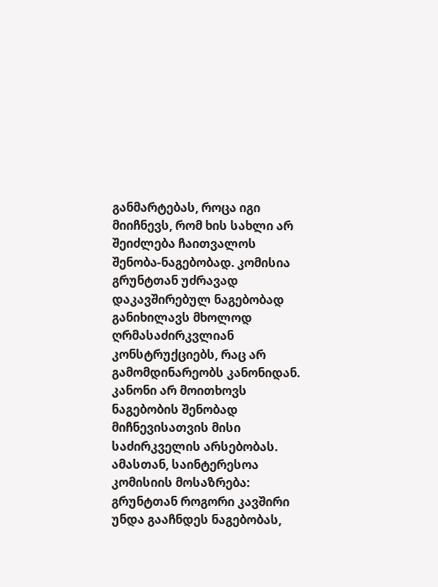განმარტებას, როცა იგი მიიჩნევს, რომ ხის სახლი არ შეიძლება ჩაითვალოს შენობა-ნაგებობად. კომისია გრუნტთან უძრავად დაკავშირებულ ნაგებობად განიხილავს მხოლოდ ღრმასაძირკვლიან კონსტრუქციებს, რაც არ გამომდინარეობს კანონიდან.
კანონი არ მოითხოვს ნაგებობის შენობად მიჩნევისათვის მისი საძირკველის არსებობას. ამასთან, საინტერესოა კომისიის მოსაზრება: გრუნტთან როგორი კავშირი უნდა გააჩნდეს ნაგებობას,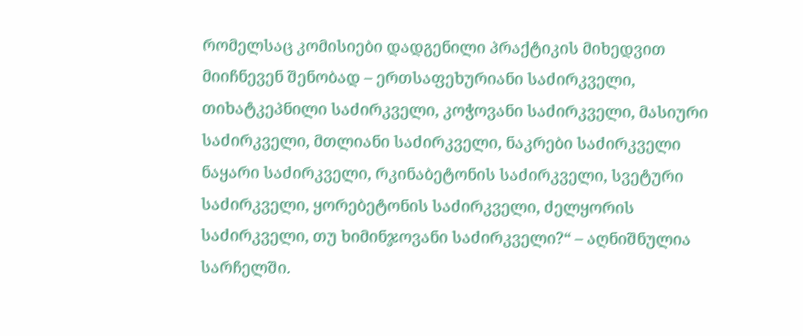რომელსაც კომისიები დადგენილი პრაქტიკის მიხედვით მიიჩნევენ შენობად – ერთსაფეხურიანი საძირკველი, თიხატკეპნილი საძირკველი, კოჭოვანი საძირკველი, მასიური საძირკველი, მთლიანი საძირკველი, ნაკრები საძირკველი ნაყარი საძირკველი, რკინაბეტონის საძირკველი, სვეტური საძირკველი, ყორებეტონის საძირკველი, ძელყორის საძირკველი, თუ ხიმინჯოვანი საძირკველი?“ – აღნიშნულია სარჩელში.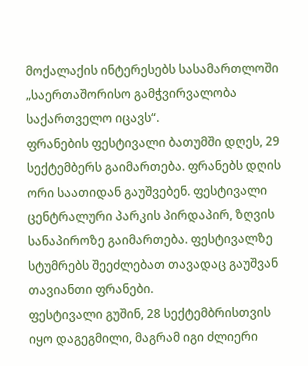მოქალაქის ინტერესებს სასამართლოში „საერთაშორისო გამჭვირვალობა საქართველო იცავს“.
ფრანების ფესტივალი ბათუმში დღეს, 29 სექტემბერს გაიმართება. ფრანებს დღის ორი საათიდან გაუშვებენ. ფესტივალი ცენტრალური პარკის პირდაპირ, ზღვის სანაპიროზე გაიმართება. ფესტივალზე სტუმრებს შეეძლებათ თავადაც გაუშვან თავიანთი ფრანები.
ფესტივალი გუშინ, 28 სექტემბრისთვის იყო დაგეგმილი, მაგრამ იგი ძლიერი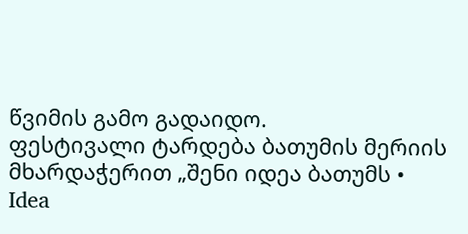წვიმის გამო გადაიდო.
ფესტივალი ტარდება ბათუმის მერიის მხარდაჭერით „შენი იდეა ბათუმს • Idea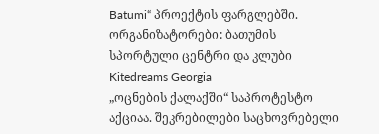Batumi“ პროექტის ფარგლებში. ორგანიზატორები: ბათუმის სპორტული ცენტრი და კლუბი Kitedreams Georgia
„ოცნების ქალაქში“ საპროტესტო აქციაა. შეკრებილები საცხოვრებელი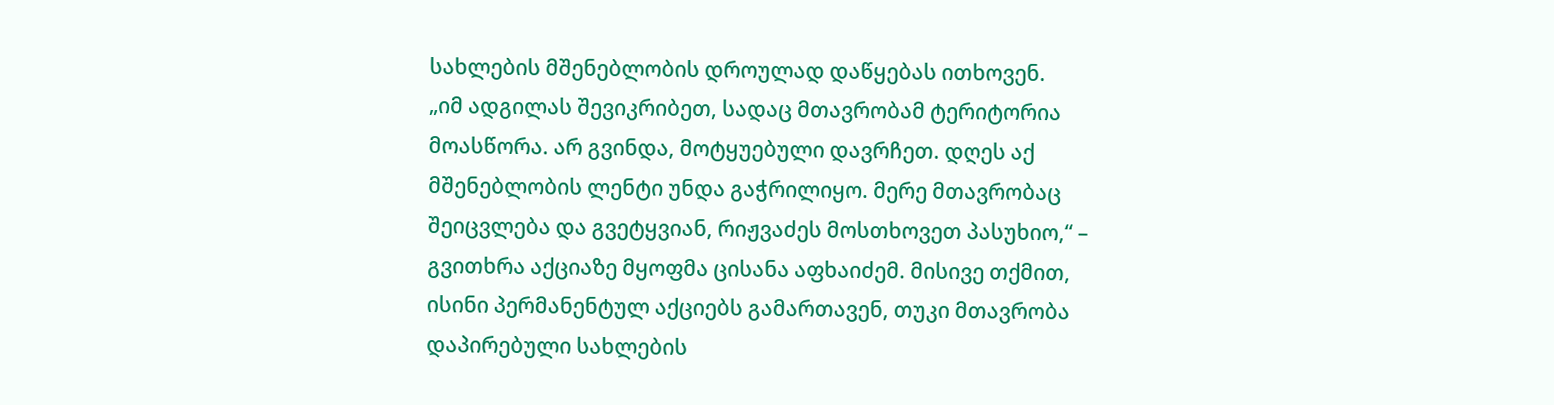სახლების მშენებლობის დროულად დაწყებას ითხოვენ.
„იმ ადგილას შევიკრიბეთ, სადაც მთავრობამ ტერიტორია მოასწორა. არ გვინდა, მოტყუებული დავრჩეთ. დღეს აქ მშენებლობის ლენტი უნდა გაჭრილიყო. მერე მთავრობაც შეიცვლება და გვეტყვიან, რიჟვაძეს მოსთხოვეთ პასუხიო,“ – გვითხრა აქციაზე მყოფმა ცისანა აფხაიძემ. მისივე თქმით, ისინი პერმანენტულ აქციებს გამართავენ, თუკი მთავრობა დაპირებული სახლების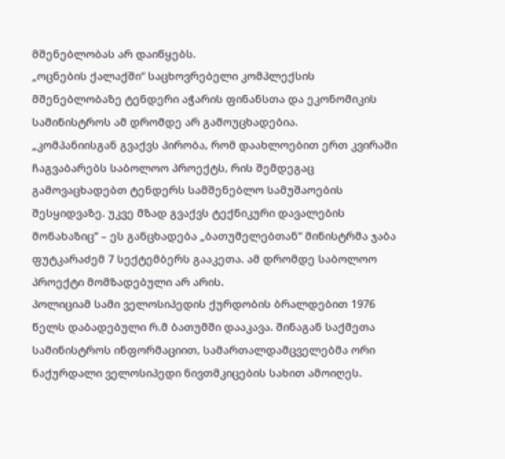მშენებლობას არ დაიწყებს.
„ოცნების ქალაქში“ საცხოვრებელი კომპლექსის მშენებლობაზე ტენდერი აჭარის ფინანსთა და ეკონომიკის სამინისტროს ამ დრომდე არ გამოუცხადებია.
„კომპანიისგან გვაქვს პირობა, რომ დაახლოებით ერთ კვირაში ჩაგვაბარებს საბოლოო პროექტს, რის შემდეგაც გამოვაცხადებთ ტენდერს სამშენებლო სამუშაოების შესყიდვაზე. უკვე მზად გვაქვს ტექნიკური დავალების მონახაზიც“ – ეს განცხადება „ბათუმელებთან“ მინისტრმა ჯაბა ფუტკარაძემ 7 სექტემბერს გააკეთა. ამ დრომდე საბოლოო პროექტი მომზადებული არ არის.
პოლიციამ სამი ველოსიპედის ქურდობის ბრალდებით 1976 წელს დაბადებული რ.მ ბათუმში დააკავა. შინაგან საქმეთა სამინისტროს ინფორმაციით, სამართალდამცველებმა ორი ნაქურდალი ველოსიპედი ნივთმკიცების სახით ამოიღეს.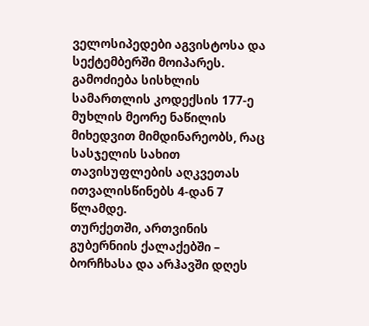ველოსიპედები აგვისტოსა და სექტემბერში მოიპარეს.
გამოძიება სისხლის სამართლის კოდექსის 177-ე მუხლის მეორე ნაწილის მიხედვით მიმდინარეობს, რაც სასჯელის სახით თავისუფლების აღკვეთას ითვალისწინებს 4-დან 7 წლამდე.
თურქეთში, ართვინის გუბერნიის ქალაქებში – ბორჩხასა და არჰავში დღეს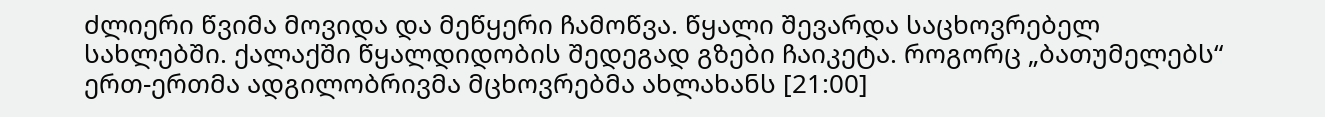ძლიერი წვიმა მოვიდა და მეწყერი ჩამოწვა. წყალი შევარდა საცხოვრებელ სახლებში. ქალაქში წყალდიდობის შედეგად გზები ჩაიკეტა. როგორც „ბათუმელებს“ ერთ-ერთმა ადგილობრივმა მცხოვრებმა ახლახანს [21:00]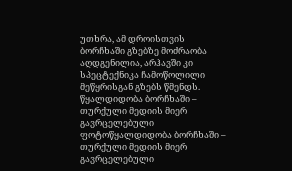უთხრა, ამ დროისთვის ბორჩხაში გზებზე მოძრაობა აღდგენილია, არჰავში კი სპეცტექნიკა ჩამოწოლილი მეწყრისგან გზებს წმენდს.
წყალდიდობა ბორჩხაში – თურქული მედიის მიერ გავრცელებული ფოტოწყალდიდობა ბორჩხაში – თურქული მედიის მიერ გავრცელებული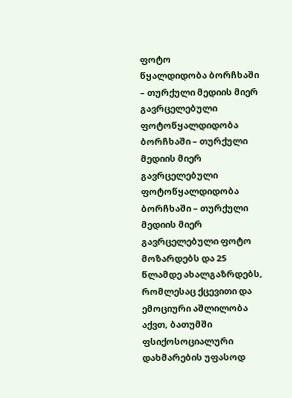ფოტო
წყალდიდობა ბორჩხაში – თურქული მედიის მიერ გავრცელებული ფოტოწყალდიდობა ბორჩხაში – თურქული მედიის მიერ გავრცელებული ფოტოწყალდიდობა ბორჩხაში – თურქული მედიის მიერ გავრცელებული ფოტო
მოზარდებს და 25 წლამდე ახალგაზრდებს, რომლესაც ქცევითი და ემოციური აშლილობა აქვთ, ბათუმში ფსიქოსოციალური დახმარების უფასოდ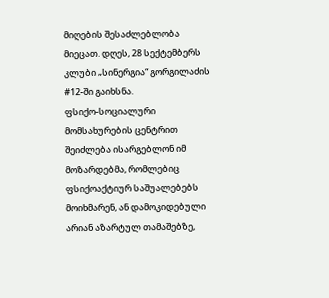მიღების შესაძლებლობა მიეცათ. დღეს, 28 სექტემბერს კლუბი „სინერგია“ გორგილაძის #12-ში გაიხსნა.
ფსიქო-სოციალური მომსახურების ცენტრით შეიძლება ისარგებლონ იმ მოზარდებმა, რომლებიც ფსიქოაქტიურ საშუალებებს მოიხმარენ, ან დამოკიდებული არიან აზარტულ თამაშებზე,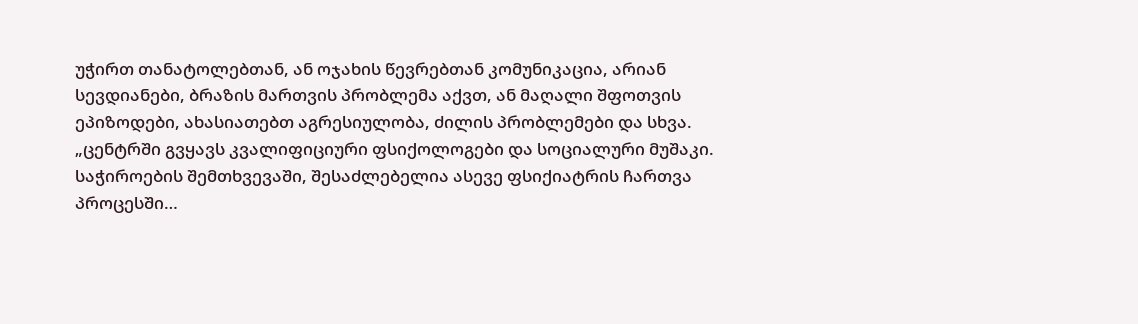უჭირთ თანატოლებთან, ან ოჯახის წევრებთან კომუნიკაცია, არიან სევდიანები, ბრაზის მართვის პრობლემა აქვთ, ან მაღალი შფოთვის ეპიზოდები, ახასიათებთ აგრესიულობა, ძილის პრობლემები და სხვა.
„ცენტრში გვყავს კვალიფიციური ფსიქოლოგები და სოციალური მუშაკი. საჭიროების შემთხვევაში, შესაძლებელია ასევე ფსიქიატრის ჩართვა პროცესში…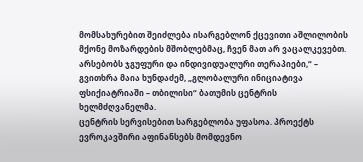მომსახურებით შეიძლება ისარგებლონ ქცევითი აშლილობის მქონე მოზარდების მშობლებმაც, ჩვენ მათ არ ვაცალკევებთ. არსებობს ჯგუფური და ინდივიდუალური თერაპიები,“ – გვითხრა მაია ხუნდაძემ, „გლობალური ინიციატივა ფსიქიატრიაში – თბილისი“ ბათუმის ცენტრის ხელმძღვანელმა.
ცენტრის სერვისებით სარგებლობა უფასოა. პროექტს ევროკავშირი აფინანსებს მომდევნო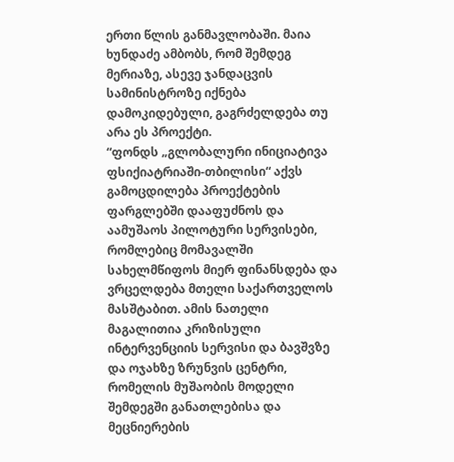ერთი წლის განმავლობაში. მაია ხუნდაძე ამბობს, რომ შემდეგ მერიაზე, ასევე ჯანდაცვის სამინისტროზე იქნება დამოკიდებული, გაგრძელდება თუ არა ეს პროექტი.
“ფონდს „გლობალური ინიციატივა ფსიქიატრიაში-თბილისი“ აქვს გამოცდილება პროექტების ფარგლებში დააფუძნოს და აამუშაოს პილოტური სერვისები, რომლებიც მომავალში სახელმწიფოს მიერ ფინანსდება და ვრცელდება მთელი საქართველოს მასშტაბით. ამის ნათელი მაგალითია კრიზისული ინტერვენციის სერვისი და ბავშვზე და ოჯახზე ზრუნვის ცენტრი, რომელის მუშაობის მოდელი შემდეგში განათლებისა და მეცნიერების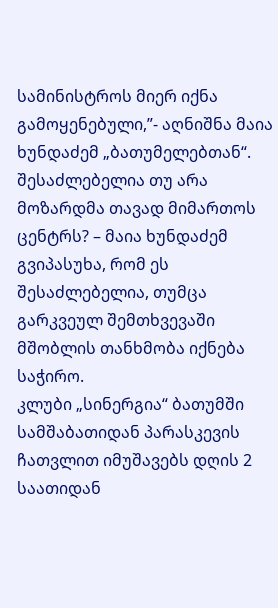სამინისტროს მიერ იქნა გამოყენებული,”- აღნიშნა მაია ხუნდაძემ „ბათუმელებთან“.
შესაძლებელია თუ არა მოზარდმა თავად მიმართოს ცენტრს? – მაია ხუნდაძემ გვიპასუხა, რომ ეს შესაძლებელია, თუმცა გარკვეულ შემთხვევაში მშობლის თანხმობა იქნება საჭირო.
კლუბი „სინერგია“ ბათუმში სამშაბათიდან პარასკევის ჩათვლით იმუშავებს დღის 2 საათიდან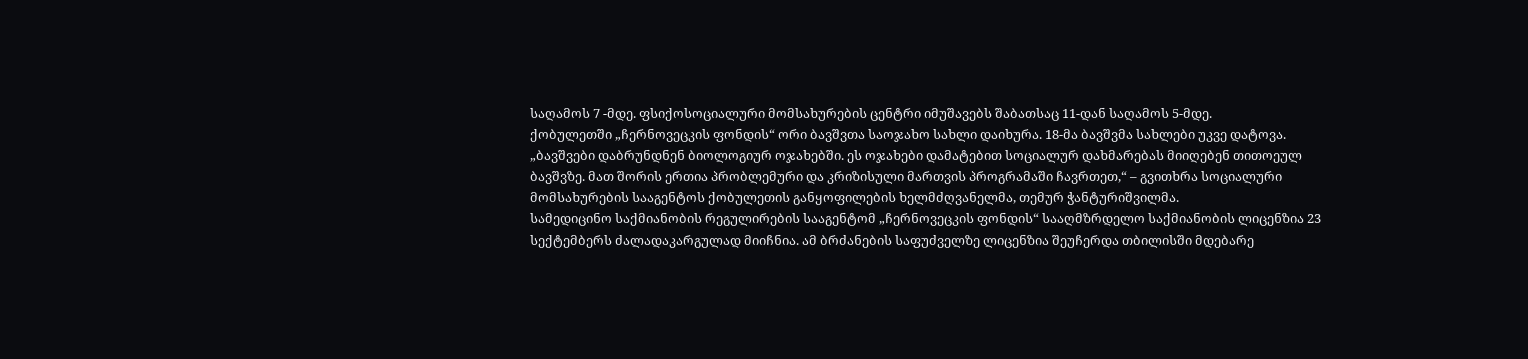საღამოს 7 -მდე. ფსიქოსოციალური მომსახურების ცენტრი იმუშავებს შაბათსაც 11-დან საღამოს 5-მდე.
ქობულეთში „ჩერნოვეცკის ფონდის“ ორი ბავშვთა საოჯახო სახლი დაიხურა. 18-მა ბავშვმა სახლები უკვე დატოვა.
„ბავშვები დაბრუნდნენ ბიოლოგიურ ოჯახებში. ეს ოჯახები დამატებით სოციალურ დახმარებას მიიღებენ თითოეულ ბავშვზე. მათ შორის ერთია პრობლემური და კრიზისული მართვის პროგრამაში ჩავრთეთ,“ – გვითხრა სოციალური მომსახურების სააგენტოს ქობულეთის განყოფილების ხელმძღვანელმა, თემურ ჭანტურიშვილმა.
სამედიცინო საქმიანობის რეგულირების სააგენტომ „ჩერნოვეცკის ფონდის“ სააღმზრდელო საქმიანობის ლიცენზია 23 სექტემბერს ძალადაკარგულად მიიჩნია. ამ ბრძანების საფუძველზე ლიცენზია შეუჩერდა თბილისში მდებარე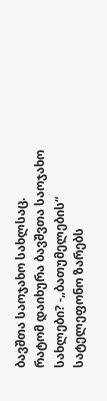ბავშთა საოჯახო სახლსაც.
რატომ დაიხურა ბავშვთა საოჯახო სახლები? -„ბათუმელების“ სატელეფონო ზარებს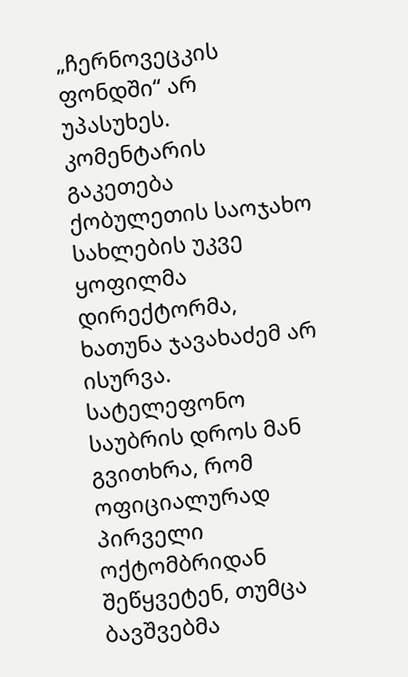„ჩერნოვეცკის ფონდში“ არ უპასუხეს. კომენტარის გაკეთება ქობულეთის საოჯახო სახლების უკვე ყოფილმა დირექტორმა, ხათუნა ჯავახაძემ არ ისურვა. სატელეფონო საუბრის დროს მან გვითხრა, რომ ოფიციალურად პირველი ოქტომბრიდან შეწყვეტენ, თუმცა ბავშვებმა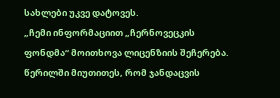სახლები უკვე დატოვეს.
„ჩემი ინფორმაციით „ჩერნოვეცკის ფონდმა“ მოითხოვა ლიცენზიის შეჩერება. წერილში მიუთითეს, რომ ჯანდაცვის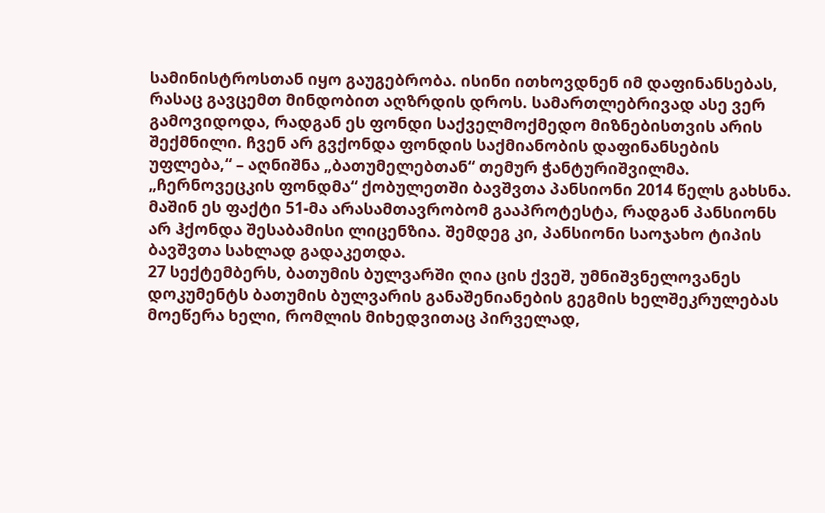სამინისტროსთან იყო გაუგებრობა. ისინი ითხოვდნენ იმ დაფინანსებას, რასაც გავცემთ მინდობით აღზრდის დროს. სამართლებრივად ასე ვერ გამოვიდოდა, რადგან ეს ფონდი საქველმოქმედო მიზნებისთვის არის შექმნილი. ჩვენ არ გვქონდა ფონდის საქმიანობის დაფინანსების უფლება,“ – აღნიშნა „ბათუმელებთან“ თემურ ჭანტურიშვილმა.
„ჩერნოვეცკის ფონდმა“ ქობულეთში ბავშვთა პანსიონი 2014 წელს გახსნა. მაშინ ეს ფაქტი 51-მა არასამთავრობომ გააპროტესტა, რადგან პანსიონს არ ჰქონდა შესაბამისი ლიცენზია. შემდეგ კი, პანსიონი საოჯახო ტიპის ბავშვთა სახლად გადაკეთდა.
27 სექტემბერს, ბათუმის ბულვარში ღია ცის ქვეშ, უმნიშვნელოვანეს დოკუმენტს ბათუმის ბულვარის განაშენიანების გეგმის ხელშეკრულებას მოეწერა ხელი, რომლის მიხედვითაც პირველად,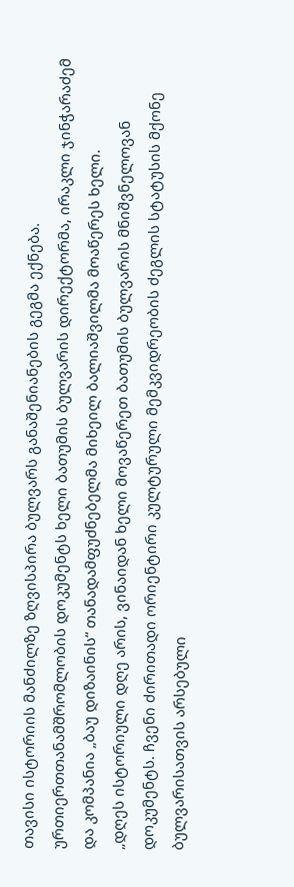თავისი ისტორიის მანძილზე ზღვისპირა ბულვარს განაშენიანების გეგმა ექნება.
ურთიერთთანამშრომლობის დოკუმენტს ხელი ბათუმის ბულვარის დირექტორმა, ირაკლი ჯინჭარაძემ და კომპანია „ბაუ დიზაინის“ თანადამფუძნებელმა მიხეილ ბალიაშვილმა მოაწერეს ხელი.
„დღეს ისტორიული დღე არის, ვინაიდან ხელი მოვაწერეთ ბათუმის ბულვარის მნიშვნელოვან დოკუმენტს. ჩვენი ძირითადი ორიენტირი კულტურული მემკვიდრეობის ძეგლის სტატუსის მქონე ბულვარისათვის არსებული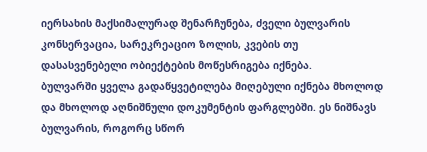იერსახის მაქსიმალურად შენარჩუნება, ძველი ბულვარის კონსერვაცია, სარეკრეაციო ზოლის, კვების თუ დასასვენებელი ობიექტების მოწესრიგება იქნება.
ბულვარში ყველა გადაწყვეტილება მიღებული იქნება მხოლოდ და მხოლოდ აღნიშნული დოკუმენტის ფარგლებში. ეს ნიშნავს ბულვარის, როგორც სწორ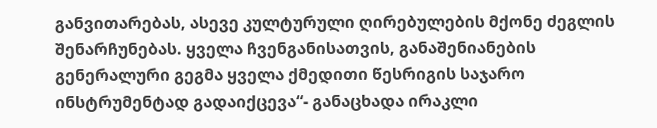განვითარებას, ასევე კულტურული ღირებულების მქონე ძეგლის შენარჩუნებას. ყველა ჩვენგანისათვის, განაშენიანების გენერალური გეგმა ყველა ქმედითი წესრიგის საჯარო ინსტრუმენტად გადაიქცევა“- განაცხადა ირაკლი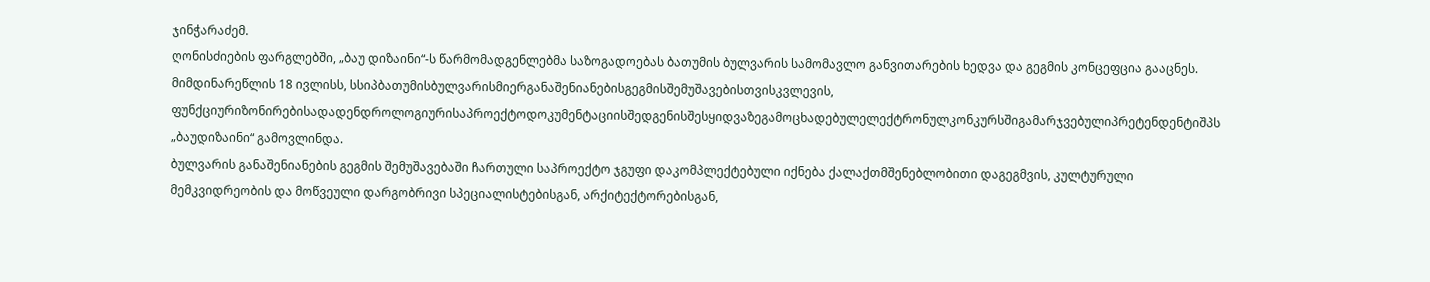ჯინჭარაძემ.
ღონისძიების ფარგლებში, „ბაუ დიზაინი“-ს წარმომადგენლებმა საზოგადოებას ბათუმის ბულვარის სამომავლო განვითარების ხედვა და გეგმის კონცეფცია გააცნეს.
მიმდინარეწლის 18 ივლისს, სსიპბათუმისბულვარისმიერგანაშენიანებისგეგმისშემუშავებისთვისკვლევის, ფუნქციურიზონირებისადადენდროლოგიურისაპროექტოდოკუმენტაციისშედგენისშესყიდვაზეგამოცხადებულელექტრონულკონკურსშიგამარჯვებულიპრეტენდენტიშპს „ბაუდიზაინი“ გამოვლინდა.
ბულვარის განაშენიანების გეგმის შემუშავებაში ჩართული საპროექტო ჯგუფი დაკომპლექტებული იქნება ქალაქთმშენებლობითი დაგეგმვის, კულტურული მემკვიდრეობის და მოწვეული დარგობრივი სპეციალისტებისგან, არქიტექტორებისგან,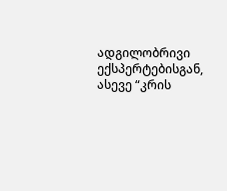ადგილობრივი ექსპერტებისგან, ასევე “კრის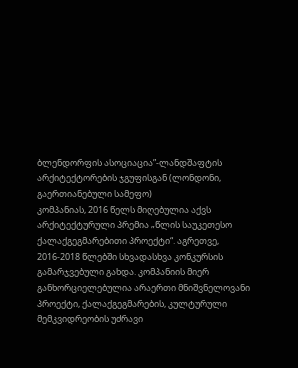ბლენდორფის ასოციაცია”-ლანდშაფტის არქიტექტორების ჯგუფისგან (ლონდონი, გაერთიანებული სამეფო)
კომპანიას, 2016 წელს მიღებულია აქვს არქიტექტურული პრემია „წლის საუკეთესო ქალაქგეგმარებითი პროექტი“. აგრეთვე, 2016-2018 წლებში სხვადასხვა კონკურსის გამარჯვებული გახდა. კომპანიის მიერ განხორციელებულია არაერთი მნიშვნელოვანი პროექტი, ქალაქგეგმარების, კულტურული მემკვიდრეობის უძრავი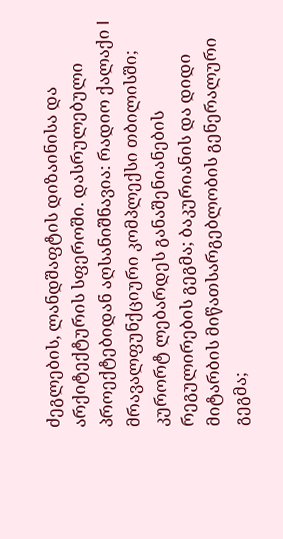ძეგლების, ლანდშაფტის დიზაინისა და არქიტექტურის სფეროში. დასრულებული პროექტებიდან აღსანიშნავია: რადიო ქალაქი I მრავალფუნქციური კომპლექსი თბილისში; კურორტ ლებარდეს განაშენიანების რეგულირების გეგმა; ბაკურიანის და დიდი მიტარბის მიწათსარგებლობის გენერალური გეგმა;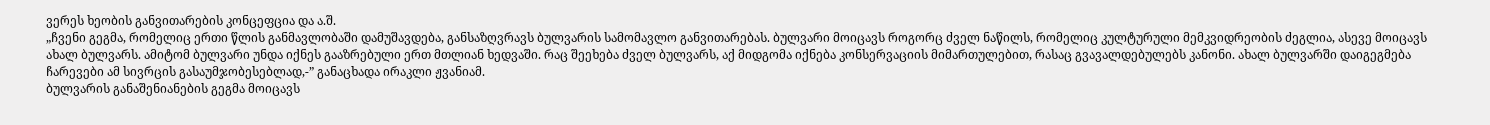ვერეს ხეობის განვითარების კონცეფცია და ა.შ.
„ჩვენი გეგმა, რომელიც ერთი წლის განმავლობაში დამუშავდება, განსაზღვრავს ბულვარის სამომავლო განვითარებას. ბულვარი მოიცავს როგორც ძველ ნაწილს, რომელიც კულტურული მემკვიდრეობის ძეგლია, ასევე მოიცავს ახალ ბულვარს. ამიტომ ბულვარი უნდა იქნეს გააზრებული ერთ მთლიან ხედვაში. რაც შეეხება ძველ ბულვარს, აქ მიდგომა იქნება კონსერვაციის მიმართულებით, რასაც გვავალდებულებს კანონი. ახალ ბულვარში დაიგეგმება ჩარევები ამ სივრცის გასაუმჯობესებლად,-” განაცხადა ირაკლი ჟვანიამ.
ბულვარის განაშენიანების გეგმა მოიცავს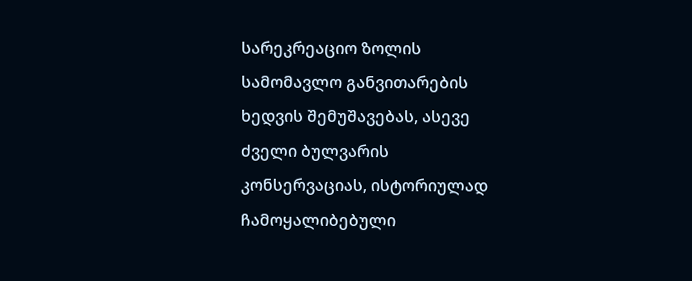სარეკრეაციო ზოლის სამომავლო განვითარების ხედვის შემუშავებას, ასევე ძველი ბულვარის კონსერვაციას, ისტორიულად ჩამოყალიბებული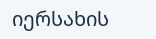იერსახის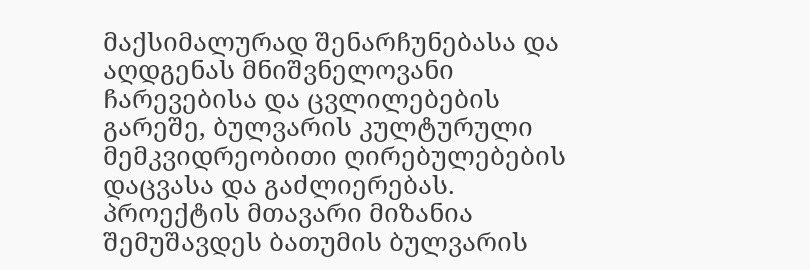მაქსიმალურად შენარჩუნებასა და აღდგენას მნიშვნელოვანი ჩარევებისა და ცვლილებების გარეშე, ბულვარის კულტურული მემკვიდრეობითი ღირებულებების დაცვასა და გაძლიერებას.
პროექტის მთავარი მიზანია შემუშავდეს ბათუმის ბულვარის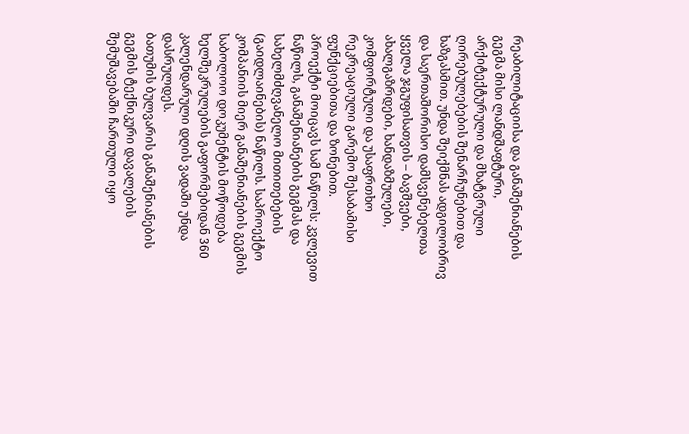რეაბილიტაციისა და განაშენიანების გეგმა მისი ლანდშაფტური, არქიტექტურული და მხატვრული ღირებულებების შენარჩუნებით და ხაზგასმით. უნდა შეიქმნას ადგილობრივ და საერთაშორისო დამსვენებელთა ყველა ჯგუფისათვის – ბავშვები, ახალგაზრდები, ხანდაზმულები, კომფორტული და უსაფრთხო რეკრეაციული გარემო შესაბამისი ფუნქციებითა და ზონებით.
პროექტი მოიცავს სამ ნაწილს: კვლევით ნაწილს, განაშენიანების გეგმას და სახელმძღვანელო მითითებების (გაიდლაინების) ნაწილს. საპროექტო კომპანიის მიერ განაშენიანების გეგმის საბოლოო დოკუმენტის მოწოდება ხელშეკრულების გაფორმებიდან 360 კალენდარული დღის ვადაში უნდა დასრულდეს.
ბათუმის ბულვარის განაშენიანების გეგმის ტექნიკური დავალების შემუშავებაში ჩართული იყო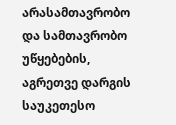არასამთავრობო და სამთავრობო უწყებების, აგრეთვე დარგის საუკეთესო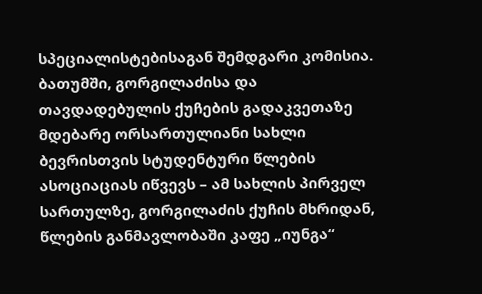სპეციალისტებისაგან შემდგარი კომისია.
ბათუმში, გორგილაძისა და თავდადებულის ქუჩების გადაკვეთაზე მდებარე ორსართულიანი სახლი ბევრისთვის სტუდენტური წლების ასოციაციას იწვევს – ამ სახლის პირველ სართულზე, გორგილაძის ქუჩის მხრიდან, წლების განმავლობაში კაფე „იუნგა“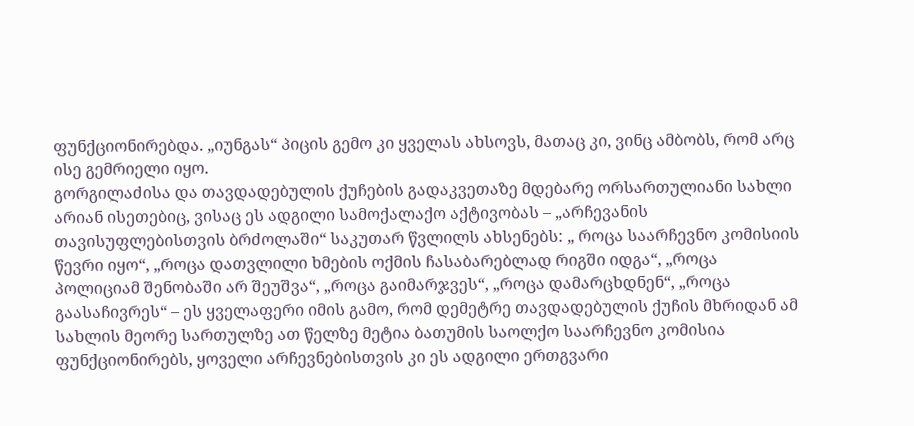ფუნქციონირებდა. „იუნგას“ პიცის გემო კი ყველას ახსოვს, მათაც კი, ვინც ამბობს, რომ არც ისე გემრიელი იყო.
გორგილაძისა და თავდადებულის ქუჩების გადაკვეთაზე მდებარე ორსართულიანი სახლი
არიან ისეთებიც, ვისაც ეს ადგილი სამოქალაქო აქტივობას – „არჩევანის თავისუფლებისთვის ბრძოლაში“ საკუთარ წვლილს ახსენებს: „ როცა საარჩევნო კომისიის წევრი იყო“, „როცა დათვლილი ხმების ოქმის ჩასაბარებლად რიგში იდგა“, „როცა პოლიციამ შენობაში არ შეუშვა“, „როცა გაიმარჯვეს“, „როცა დამარცხდნენ“, „როცა გაასაჩივრეს“ – ეს ყველაფერი იმის გამო, რომ დემეტრე თავდადებულის ქუჩის მხრიდან ამ სახლის მეორე სართულზე ათ წელზე მეტია ბათუმის საოლქო საარჩევნო კომისია ფუნქციონირებს, ყოველი არჩევნებისთვის კი ეს ადგილი ერთგვარი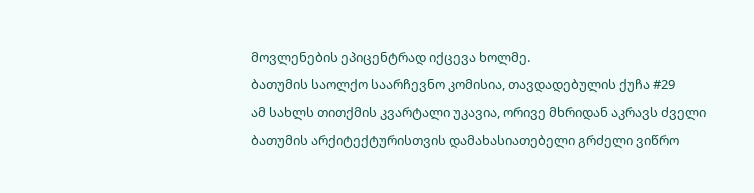მოვლენების ეპიცენტრად იქცევა ხოლმე.
ბათუმის საოლქო საარჩევნო კომისია, თავდადებულის ქუჩა #29
ამ სახლს თითქმის კვარტალი უკავია, ორივე მხრიდან აკრავს ძველი ბათუმის არქიტექტურისთვის დამახასიათებელი გრძელი ვიწრო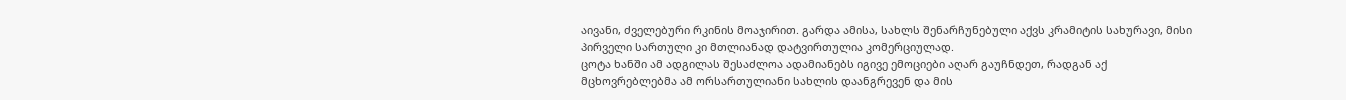აივანი, ძველებური რკინის მოაჯირით. გარდა ამისა, სახლს შენარჩუნებული აქვს კრამიტის სახურავი, მისი პირველი სართული კი მთლიანად დატვირთულია კომერციულად.
ცოტა ხანში ამ ადგილას შესაძლოა ადამიანებს იგივე ემოციები აღარ გაუჩნდეთ, რადგან აქ მცხოვრებლებმა ამ ორსართულიანი სახლის დაანგრევენ და მის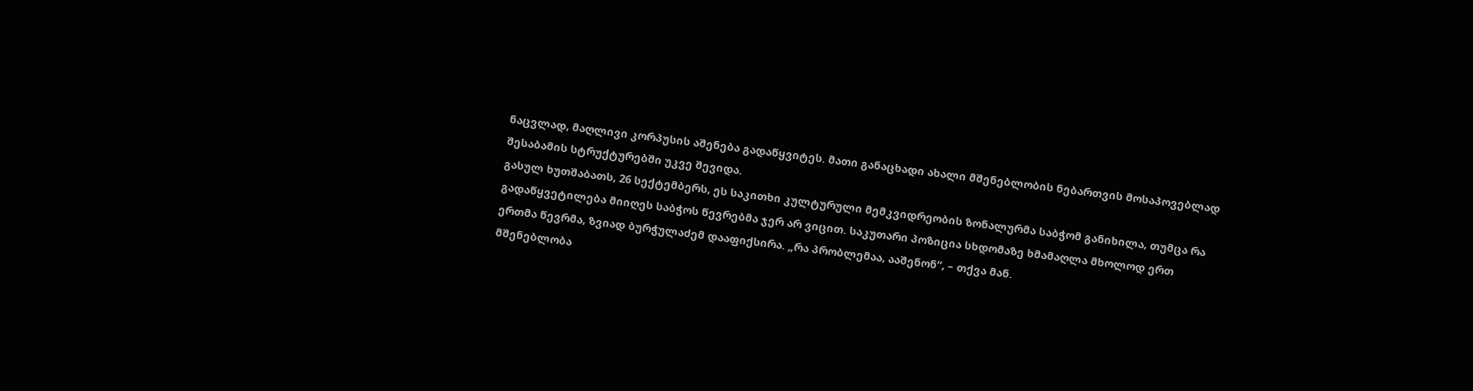ნაცვლად, მაღლივი კორპუსის აშენება გადაწყვიტეს. მათი განაცხადი ახალი მშენებლობის ნებართვის მოსაპოვებლად შესაბამის სტრუქტურებში უკვე შევიდა.
გასულ ხუთშაბათს, 26 სექტემბერს, ეს საკითხი კულტურული მემკვიდრეობის ზონალურმა საბჭომ განიხილა, თუმცა რა გადაწყვეტილება მიიღეს საბჭოს წევრებმა ჯერ არ ვიცით. საკუთარი პოზიცია სხდომაზე ხმამაღლა მხოლოდ ერთ ერთმა წევრმა, ზვიად ბურჭულაძემ დააფიქსირა. „რა პრობლემაა, ააშენონ“, – თქვა მან.
მშენებლობა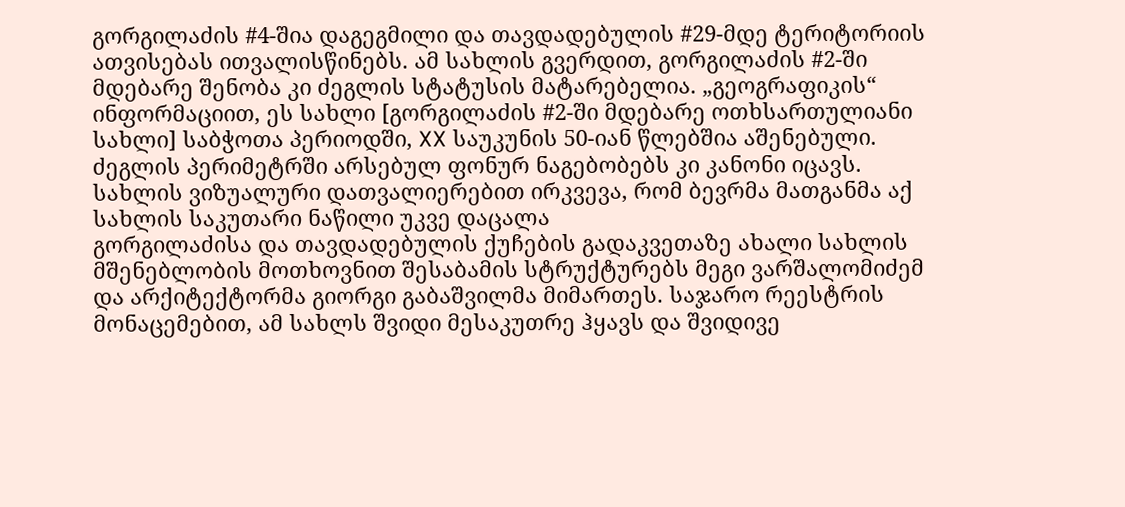გორგილაძის #4-შია დაგეგმილი და თავდადებულის #29-მდე ტერიტორიის ათვისებას ითვალისწინებს. ამ სახლის გვერდით, გორგილაძის #2-ში მდებარე შენობა კი ძეგლის სტატუსის მატარებელია. „გეოგრაფიკის“ ინფორმაციით, ეს სახლი [გორგილაძის #2-ში მდებარე ოთხსართულიანი სახლი] საბჭოთა პერიოდში, XX საუკუნის 50-იან წლებშია აშენებული. ძეგლის პერიმეტრში არსებულ ფონურ ნაგებობებს კი კანონი იცავს.
სახლის ვიზუალური დათვალიერებით ირკვევა, რომ ბევრმა მათგანმა აქ სახლის საკუთარი ნაწილი უკვე დაცალა
გორგილაძისა და თავდადებულის ქუჩების გადაკვეთაზე ახალი სახლის მშენებლობის მოთხოვნით შესაბამის სტრუქტურებს მეგი ვარშალომიძემ და არქიტექტორმა გიორგი გაბაშვილმა მიმართეს. საჯარო რეესტრის მონაცემებით, ამ სახლს შვიდი მესაკუთრე ჰყავს და შვიდივე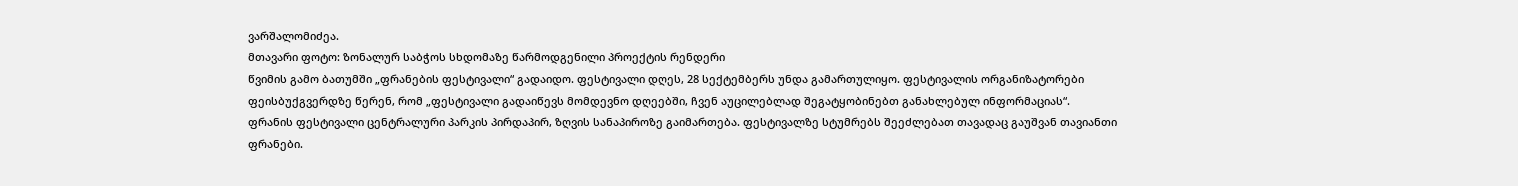ვარშალომიძეა.
მთავარი ფოტო: ზონალურ საბჭოს სხდომაზე წარმოდგენილი პროექტის რენდერი
წვიმის გამო ბათუმში „ფრანების ფესტივალი“ გადაიდო. ფესტივალი დღეს, 28 სექტემბერს უნდა გამართულიყო. ფესტივალის ორგანიზატორები ფეისბუქგვერდზე წერენ, რომ „ფესტივალი გადაიწევს მომდევნო დღეებში, ჩვენ აუცილებლად შეგატყობინებთ განახლებულ ინფორმაციას“.
ფრანის ფესტივალი ცენტრალური პარკის პირდაპირ, ზღვის სანაპიროზე გაიმართება. ფესტივალზე სტუმრებს შეეძლებათ თავადაც გაუშვან თავიანთი ფრანები.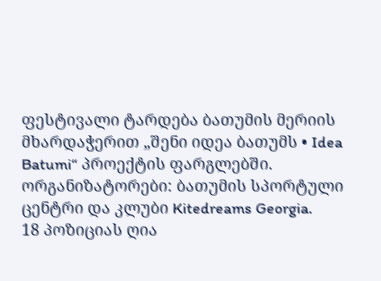ფესტივალი ტარდება ბათუმის მერიის მხარდაჭერით „შენი იდეა ბათუმს • Idea Batumi“ პროექტის ფარგლებში. ორგანიზატორები: ბათუმის სპორტული ცენტრი და კლუბი Kitedreams Georgia.
18 პოზიციას ღია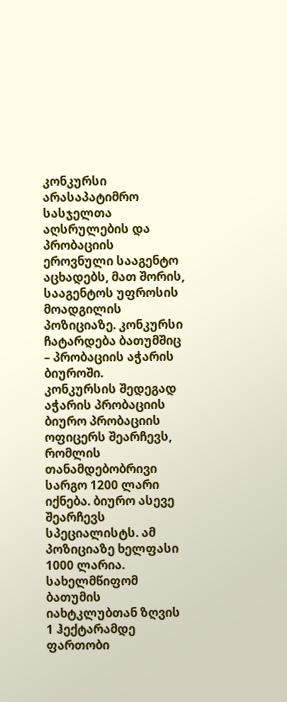კონკურსი არასაპატიმრო სასჯელთა აღსრულების და პრობაციის ეროვნული სააგენტო აცხადებს, მათ შორის, სააგენტოს უფროსის მოადგილის პოზიციაზე. კონკურსი ჩატარდება ბათუმშიც – პრობაციის აჭარის ბიუროში.
კონკურსის შედეგად აჭარის პრობაციის ბიურო პრობაციის ოფიცერს შეარჩევს, რომლის თანამდებობრივი სარგო 1200 ლარი იქნება. ბიურო ასევე შეარჩევს სპეციალისტს. ამ პოზიციაზე ხელფასი 1000 ლარია.
სახელმწიფომ ბათუმის იახტკლუბთან ზღვის 1 ჰექტარამდე ფართობი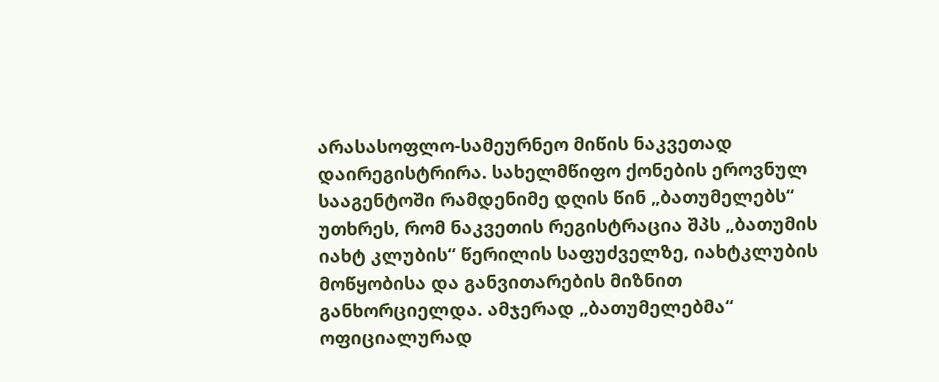არასასოფლო-სამეურნეო მიწის ნაკვეთად დაირეგისტრირა. სახელმწიფო ქონების ეროვნულ სააგენტოში რამდენიმე დღის წინ „ბათუმელებს“ უთხრეს, რომ ნაკვეთის რეგისტრაცია შპს „ბათუმის იახტ კლუბის“ წერილის საფუძველზე, იახტკლუბის მოწყობისა და განვითარების მიზნით განხორციელდა. ამჯერად „ბათუმელებმა“ ოფიციალურად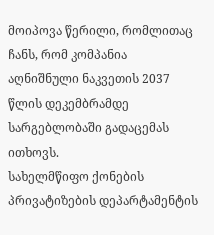მოიპოვა წერილი, რომლითაც ჩანს, რომ კომპანია აღნიშნული ნაკვეთის 2037 წლის დეკემბრამდე სარგებლობაში გადაცემას ითხოვს.
სახელმწიფო ქონების პრივატიზების დეპარტამენტის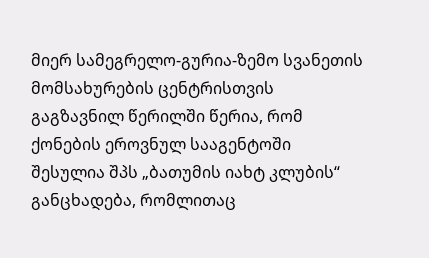მიერ სამეგრელო-გურია-ზემო სვანეთის მომსახურების ცენტრისთვის გაგზავნილ წერილში წერია, რომ ქონების ეროვნულ სააგენტოში შესულია შპს „ბათუმის იახტ კლუბის“ განცხადება, რომლითაც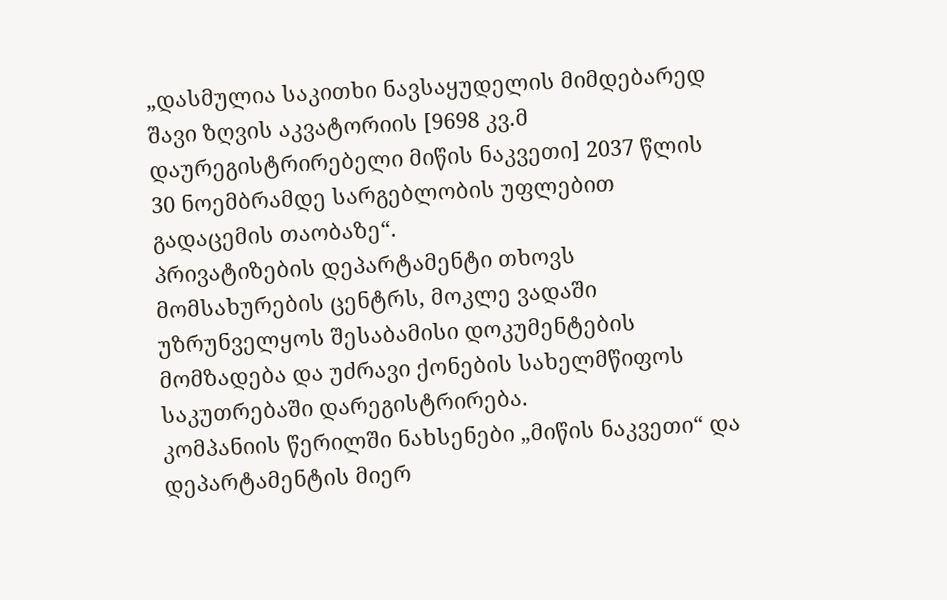„დასმულია საკითხი ნავსაყუდელის მიმდებარედ შავი ზღვის აკვატორიის [9698 კვ.მ დაურეგისტრირებელი მიწის ნაკვეთი] 2037 წლის 30 ნოემბრამდე სარგებლობის უფლებით გადაცემის თაობაზე“.
პრივატიზების დეპარტამენტი თხოვს მომსახურების ცენტრს, მოკლე ვადაში უზრუნველყოს შესაბამისი დოკუმენტების მომზადება და უძრავი ქონების სახელმწიფოს საკუთრებაში დარეგისტრირება.
კომპანიის წერილში ნახსენები „მიწის ნაკვეთი“ და დეპარტამენტის მიერ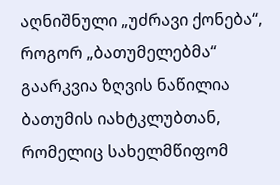აღნიშნული „უძრავი ქონება“, როგორ „ბათუმელებმა“ გაარკვია ზღვის ნაწილია ბათუმის იახტკლუბთან, რომელიც სახელმწიფომ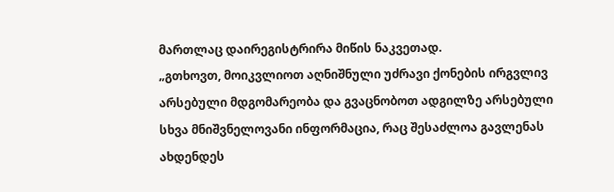მართლაც დაირეგისტრირა მიწის ნაკვეთად.
„გთხოვთ, მოიკვლიოთ აღნიშნული უძრავი ქონების ირგვლივ არსებული მდგომარეობა და გვაცნობოთ ადგილზე არსებული სხვა მნიშვნელოვანი ინფორმაცია, რაც შესაძლოა გავლენას ახდენდეს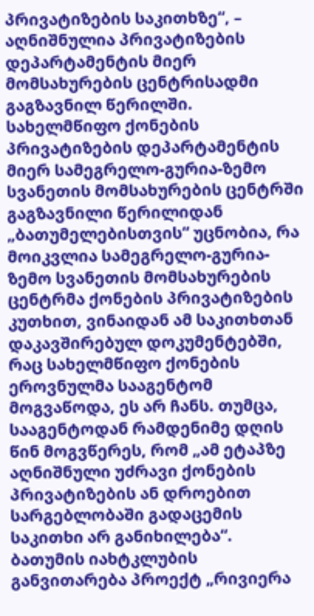პრივატიზების საკითხზე“, – აღნიშნულია პრივატიზების დეპარტამენტის მიერ მომსახურების ცენტრისადმი გაგზავნილ წერილში.
სახელმწიფო ქონების პრივატიზების დეპარტამენტის მიერ სამეგრელო-გურია-ზემო სვანეთის მომსახურების ცენტრში გაგზავნილი წერილიდან
„ბათუმელებისთვის“ უცნობია, რა მოიკვლია სამეგრელო-გურია-ზემო სვანეთის მომსახურების ცენტრმა ქონების პრივატიზების კუთხით, ვინაიდან ამ საკითხთან დაკავშირებულ დოკუმენტებში, რაც სახელმწიფო ქონების ეროვნულმა სააგენტომ მოგვაწოდა, ეს არ ჩანს. თუმცა, სააგენტოდან რამდენიმე დღის წინ მოგვწერეს, რომ „ამ ეტაპზე აღნიშნული უძრავი ქონების პრივატიზების ან დროებით სარგებლობაში გადაცემის საკითხი არ განიხილება“.
ბათუმის იახტკლუბის განვითარება პროექტ „რივიერა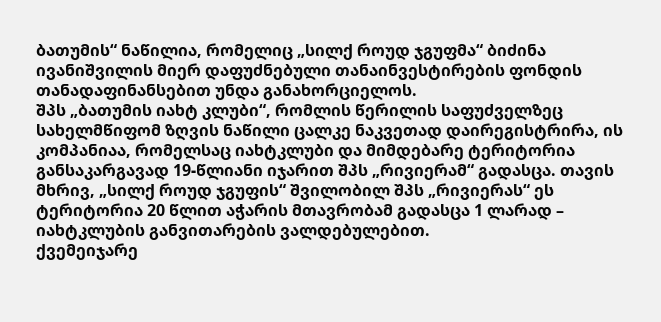ბათუმის“ ნაწილია, რომელიც „სილქ როუდ ჯგუფმა“ ბიძინა ივანიშვილის მიერ დაფუძნებული თანაინვესტირების ფონდის თანადაფინანსებით უნდა განახორციელოს.
შპს „ბათუმის იახტ კლუბი“, რომლის წერილის საფუძველზეც სახელმწიფომ ზღვის ნაწილი ცალკე ნაკვეთად დაირეგისტრირა, ის კომპანიაა, რომელსაც იახტკლუბი და მიმდებარე ტერიტორია განსაკარგავად 19-წლიანი იჯარით შპს „რივიერამ“ გადასცა. თავის მხრივ, „სილქ როუდ ჯგუფის“ შვილობილ შპს „რივიერას“ ეს ტერიტორია 20 წლით აჭარის მთავრობამ გადასცა 1 ლარად – იახტკლუბის განვითარების ვალდებულებით.
ქვემეიჯარე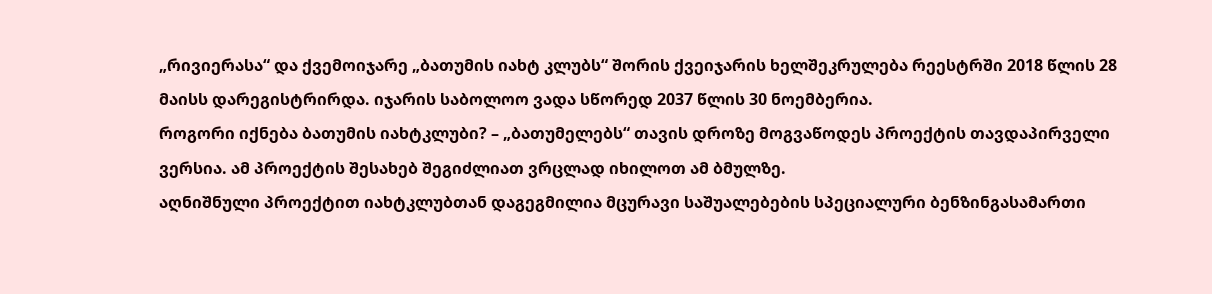„რივიერასა“ და ქვემოიჯარე „ბათუმის იახტ კლუბს“ შორის ქვეიჯარის ხელშეკრულება რეესტრში 2018 წლის 28 მაისს დარეგისტრირდა. იჯარის საბოლოო ვადა სწორედ 2037 წლის 30 ნოემბერია.
როგორი იქნება ბათუმის იახტკლუბი? – „ბათუმელებს“ თავის დროზე მოგვაწოდეს პროექტის თავდაპირველი ვერსია. ამ პროექტის შესახებ შეგიძლიათ ვრცლად იხილოთ ამ ბმულზე.
აღნიშნული პროექტით იახტკლუბთან დაგეგმილია მცურავი საშუალებების სპეციალური ბენზინგასამართი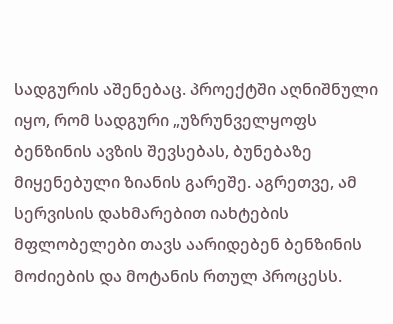სადგურის აშენებაც. პროექტში აღნიშნული იყო, რომ სადგური „უზრუნველყოფს ბენზინის ავზის შევსებას, ბუნებაზე მიყენებული ზიანის გარეშე. აგრეთვე, ამ სერვისის დახმარებით იახტების მფლობელები თავს აარიდებენ ბენზინის მოძიების და მოტანის რთულ პროცესს.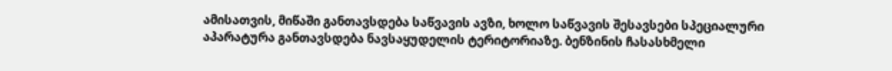ამისათვის, მიწაში განთავსდება საწვავის ავზი, ხოლო საწვავის შესავსები სპეციალური აპარატურა განთავსდება ნავსაყუდელის ტერიტორიაზე. ბენზინის ჩასასხმელი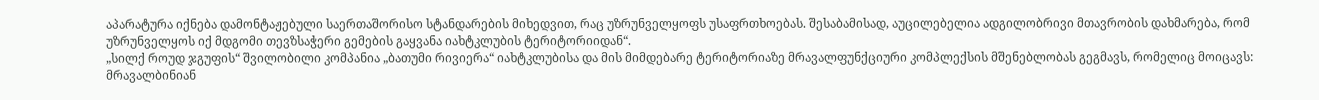აპარატურა იქნება დამონტაჟებული საერთაშორისო სტანდარების მიხედვით, რაც უზრუნველყოფს უსაფრთხოებას. შესაბამისად, აუცილებელია ადგილობრივი მთავრობის დახმარება, რომ უზრუნველყოს იქ მდგომი თევზსაჭერი გემების გაყვანა იახტკლუბის ტერიტორიიდან“.
„სილქ როუდ ჯგუფის“ შვილობილი კომპანია „ბათუმი რივიერა“ იახტკლუბისა და მის მიმდებარე ტერიტორიაზე მრავალფუნქციური კომპლექსის მშენებლობას გეგმავს, რომელიც მოიცავს: მრავალბინიან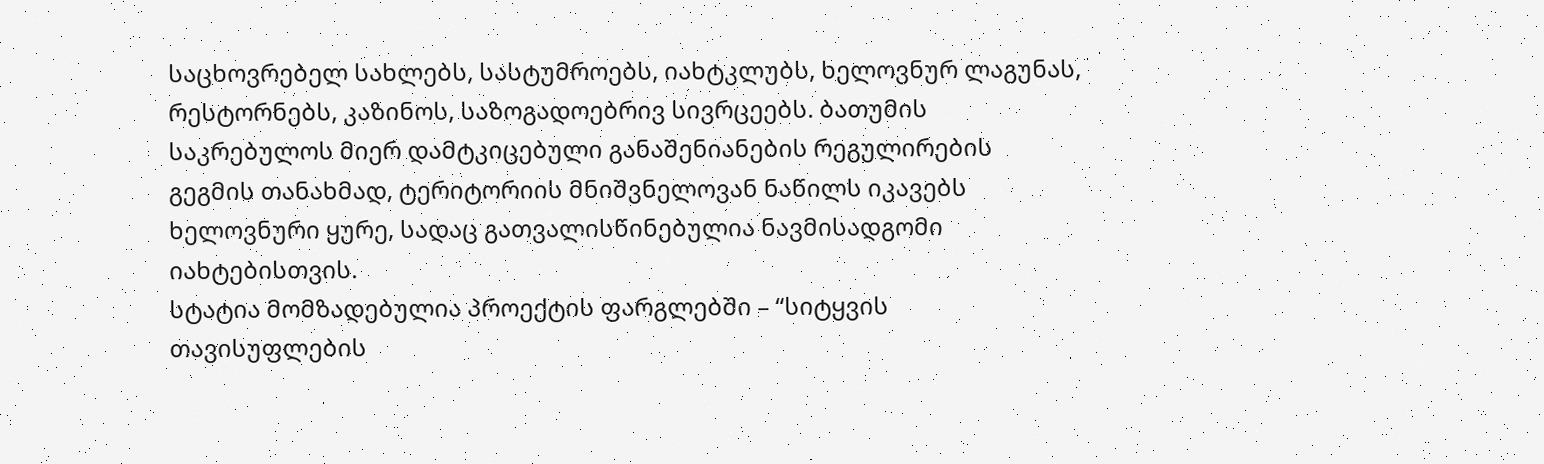საცხოვრებელ სახლებს, სასტუმროებს, იახტკლუბს, ხელოვნურ ლაგუნას, რესტორნებს, კაზინოს, საზოგადოებრივ სივრცეებს. ბათუმის საკრებულოს მიერ დამტკიცებული განაშენიანების რეგულირების გეგმის თანახმად, ტერიტორიის მნიშვნელოვან ნაწილს იკავებს ხელოვნური ყურე, სადაც გათვალისწინებულია ნავმისადგომი იახტებისთვის.
სტატია მომზადებულია პროექტის ფარგლებში – “სიტყვის თავისუფლების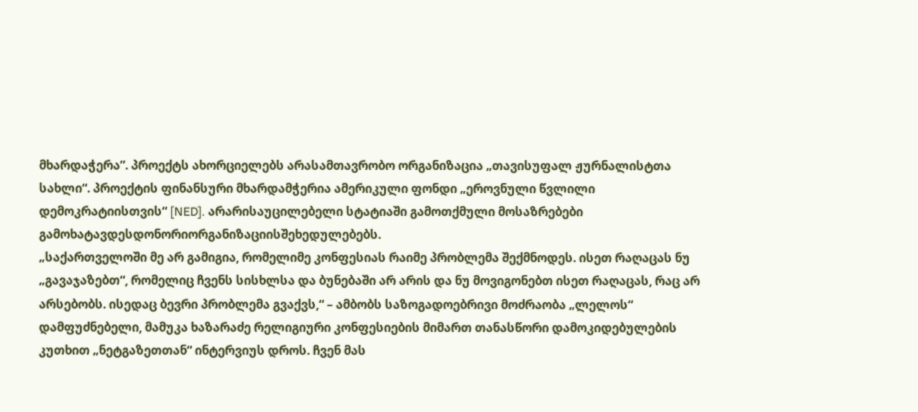მხარდაჭერა”. პროექტს ახორციელებს არასამთავრობო ორგანიზაცია „თავისუფალ ჟურნალისტთა სახლი“. პროექტის ფინანსური მხარდამჭერია ამერიკული ფონდი „ეროვნული წვლილი დემოკრატიისთვის“ [NED]. არარისაუცილებელი სტატიაში გამოთქმული მოსაზრებები გამოხატავდესდონორიორგანიზაციისშეხედულებებს.
„საქართველოში მე არ გამიგია, რომელიმე კონფესიას რაიმე პრობლემა შექმნოდეს. ისეთ რაღაცას ნუ „გავაჯაზებთ“, რომელიც ჩვენს სისხლსა და ბუნებაში არ არის და ნუ მოვიგონებთ ისეთ რაღაცას, რაც არ არსებობს. ისედაც ბევრი პრობლემა გვაქვს,“ – ამბობს საზოგადოებრივი მოძრაობა „ლელოს“ დამფუძნებელი, მამუკა ხაზარაძე რელიგიური კონფესიების მიმართ თანასწორი დამოკიდებულების კუთხით „ნეტგაზეთთან“ ინტერვიუს დროს. ჩვენ მას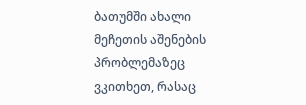ბათუმში ახალი მეჩეთის აშენების პრობლემაზეც ვკითხეთ, რასაც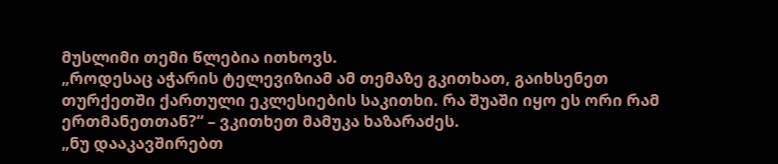მუსლიმი თემი წლებია ითხოვს.
„როდესაც აჭარის ტელევიზიამ ამ თემაზე გკითხათ, გაიხსენეთ თურქეთში ქართული ეკლესიების საკითხი. რა შუაში იყო ეს ორი რამ ერთმანეთთან?“ – ვკითხეთ მამუკა ხაზარაძეს.
„ნუ დააკავშირებთ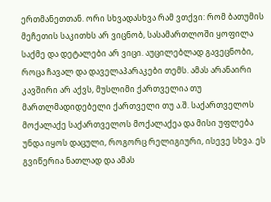ერთმანეთთან. ორი სხვადასხვა რამ ვთქვი: რომ ბათუმის მეჩეთის საკითხს არ ვიცნობ, სასამართლოში ყოფილა საქმე და დეტალები არ ვიცი. აუცილებლად გავეცნობი, როცა ჩავალ და დაველაპარაკები თემს. ამას არანაირი კავშირი არ აქვს, მუსლიმი ქართველია თუ მართლმადიდებელი ქართველი თუ ა.შ. საქართველოს მოქალაქე საქართველოს მოქალაქეა და მისი უფლება უნდა იყოს დაცული, როგორც რელიგიური, ისევე სხვა. ეს გვიწერია ნათლად და ამას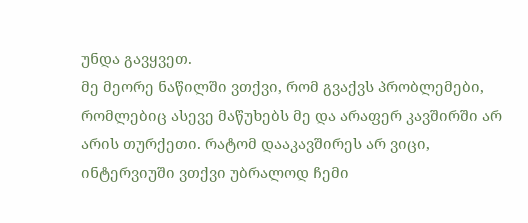უნდა გავყვეთ.
მე მეორე ნაწილში ვთქვი, რომ გვაქვს პრობლემები, რომლებიც ასევე მაწუხებს მე და არაფერ კავშირში არ არის თურქეთი. რატომ დააკავშირეს არ ვიცი, ინტერვიუში ვთქვი უბრალოდ ჩემი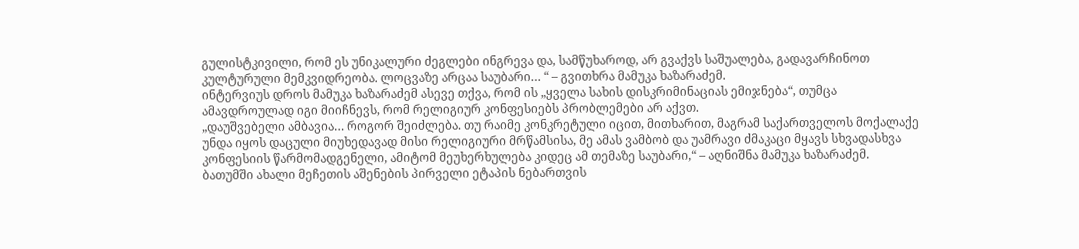გულისტკივილი, რომ ეს უნიკალური ძეგლები ინგრევა და, სამწუხაროდ, არ გვაქვს საშუალება, გადავარჩინოთ კულტურული მემკვიდრეობა. ლოცვაზე არცაა საუბარი… “ – გვითხრა მამუკა ხაზარაძემ.
ინტერვიუს დროს მამუკა ხაზარაძემ ასევე თქვა, რომ ის „ყველა სახის დისკრიმინაციას ემიჯნება“, თუმცა ამავდროულად იგი მიიჩნევს, რომ რელიგიურ კონფესიებს პრობლემები არ აქვთ.
„დაუშვებელი ამბავია… როგორ შეიძლება. თუ რაიმე კონკრეტული იცით, მითხარით, მაგრამ საქართველოს მოქალაქე უნდა იყოს დაცული მიუხედავად მისი რელიგიური მრწამსისა, მე ამას ვამბობ და უამრავი ძმაკაცი მყავს სხვადასხვა კონფესიის წარმომადგენელი, ამიტომ მეუხერხულება კიდეც ამ თემაზე საუბარი,“ – აღნიშნა მამუკა ხაზარაძემ.
ბათუმში ახალი მეჩეთის აშენების პირველი ეტაპის ნებართვის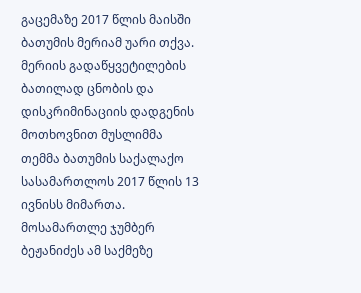გაცემაზე 2017 წლის მაისში ბათუმის მერიამ უარი თქვა. მერიის გადაწყვეტილების ბათილად ცნობის და დისკრიმინაციის დადგენის მოთხოვნით მუსლიმმა თემმა ბათუმის საქალაქო სასამართლოს 2017 წლის 13 ივნისს მიმართა. მოსამართლე ჯუმბერ ბეჟანიძეს ამ საქმეზე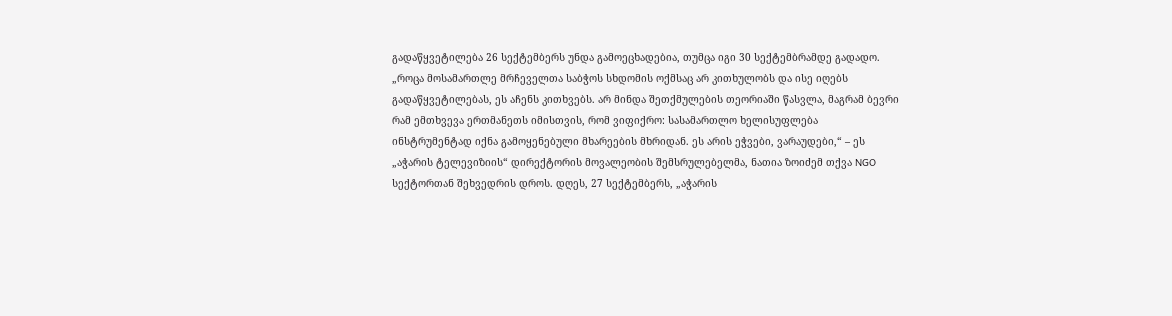გადაწყვეტილება 26 სექტემბერს უნდა გამოეცხადებია, თუმცა იგი 30 სექტემბრამდე გადადო.
„როცა მოსამართლე მრჩეველთა საბჭოს სხდომის ოქმსაც არ კითხულობს და ისე იღებს გადაწყვეტილებას, ეს აჩენს კითხვებს. არ მინდა შეთქმულების თეორიაში წასვლა, მაგრამ ბევრი რამ ემთხვევა ერთმანეთს იმისთვის, რომ ვიფიქრო: სასამართლო ხელისუფლება ინსტრუმენტად იქნა გამოყენებული მხარეების მხრიდან. ეს არის ეჭვები, ვარაუდები,“ – ეს „აჭარის ტელევიზიის“ დირექტორის მოვალეობის შემსრულებელმა, ნათია ზოიძემ თქვა NGO სექტორთან შეხვედრის დროს. დღეს, 27 სექტემბერს, „აჭარის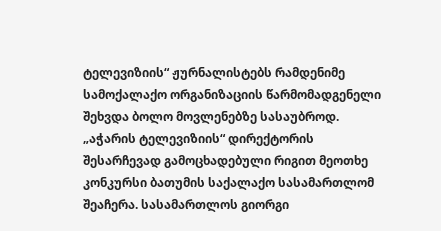ტელევიზიის“ ჟურნალისტებს რამდენიმე სამოქალაქო ორგანიზაციის წარმომადგენელი შეხვდა ბოლო მოვლენებზე სასაუბროდ.
„აჭარის ტელევიზიის“ დირექტორის შესარჩევად გამოცხადებული რიგით მეოთხე კონკურსი ბათუმის საქალაქო სასამართლომ შეაჩერა. სასამართლოს გიორგი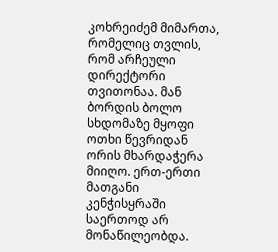კოხრეიძემ მიმართა, რომელიც თვლის, რომ არჩეული დირექტორი თვითონაა. მან ბორდის ბოლო სხდომაზე მყოფი ოთხი წევრიდან ორის მხარდაჭერა მიიღო. ერთ-ერთი მათგანი კენჭისყრაში საერთოდ არ მონაწილეობდა.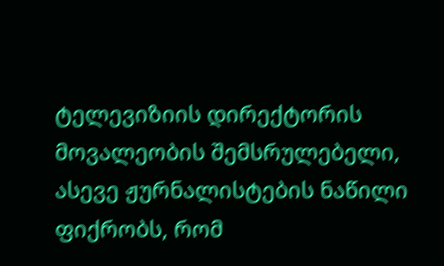ტელევიზიის დირექტორის მოვალეობის შემსრულებელი, ასევე ჟურნალისტების ნაწილი ფიქრობს, რომ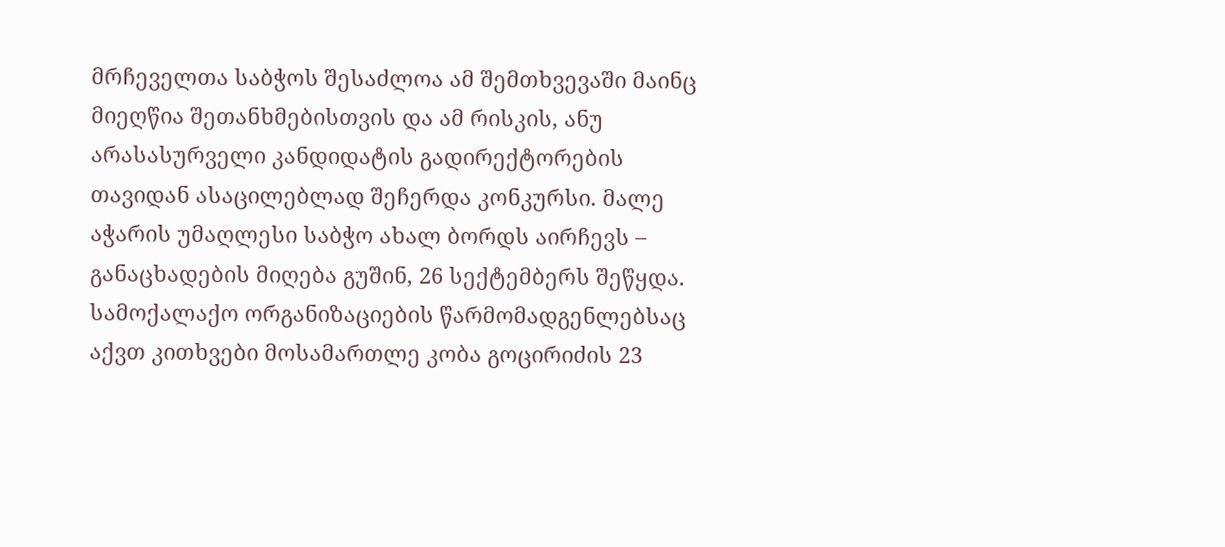მრჩეველთა საბჭოს შესაძლოა ამ შემთხვევაში მაინც მიეღწია შეთანხმებისთვის და ამ რისკის, ანუ არასასურველი კანდიდატის გადირექტორების თავიდან ასაცილებლად შეჩერდა კონკურსი. მალე აჭარის უმაღლესი საბჭო ახალ ბორდს აირჩევს – განაცხადების მიღება გუშინ, 26 სექტემბერს შეწყდა.
სამოქალაქო ორგანიზაციების წარმომადგენლებსაც აქვთ კითხვები მოსამართლე კობა გოცირიძის 23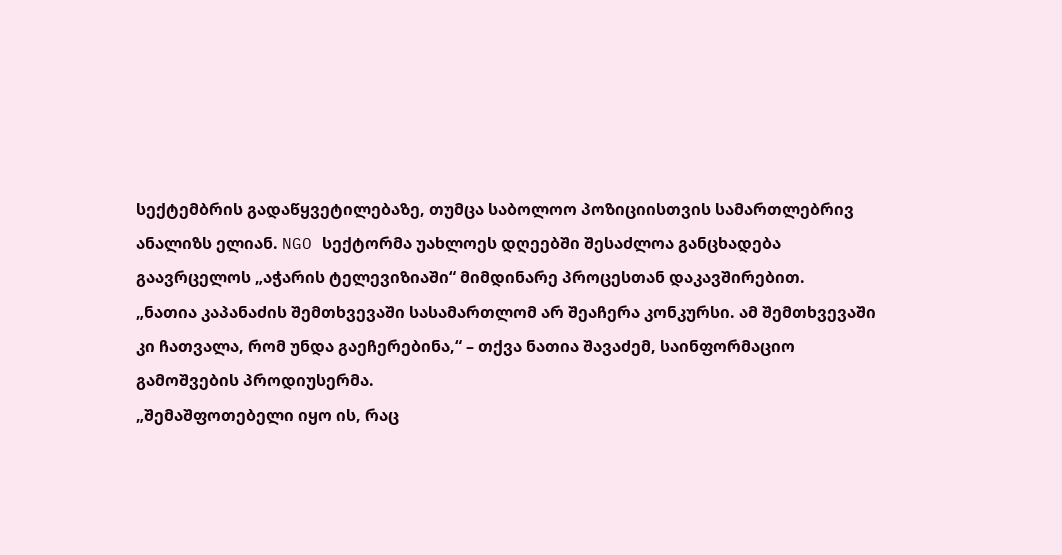სექტემბრის გადაწყვეტილებაზე, თუმცა საბოლოო პოზიციისთვის სამართლებრივ ანალიზს ელიან. NGO სექტორმა უახლოეს დღეებში შესაძლოა განცხადება გაავრცელოს „აჭარის ტელევიზიაში“ მიმდინარე პროცესთან დაკავშირებით.
„ნათია კაპანაძის შემთხვევაში სასამართლომ არ შეაჩერა კონკურსი. ამ შემთხვევაში კი ჩათვალა, რომ უნდა გაეჩერებინა,“ – თქვა ნათია შავაძემ, საინფორმაციო გამოშვების პროდიუსერმა.
„შემაშფოთებელი იყო ის, რაც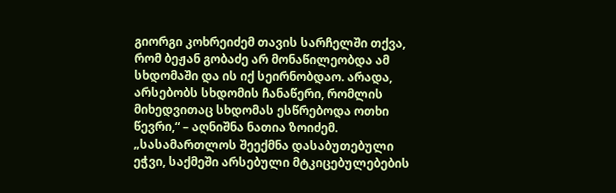გიორგი კოხრეიძემ თავის სარჩელში თქვა, რომ ბეჟან გობაძე არ მონაწილეობდა ამ სხდომაში და ის იქ სეირნობდაო. არადა, არსებობს სხდომის ჩანაწერი, რომლის მიხედვითაც სხდომას ესწრებოდა ოთხი წევრი,“ – აღნიშნა ნათია ზოიძემ.
„სასამართლოს შეექმნა დასაბუთებული ეჭვი, საქმეში არსებული მტკიცებულებების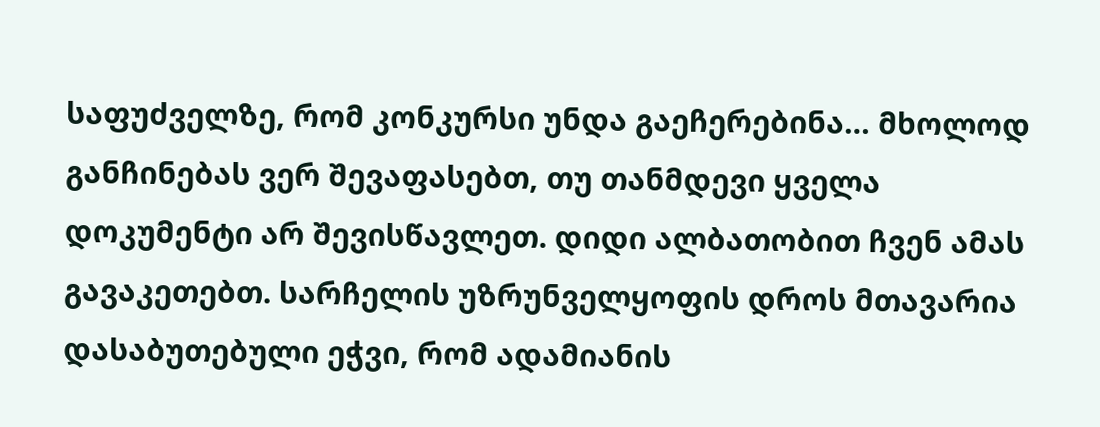საფუძველზე, რომ კონკურსი უნდა გაეჩერებინა… მხოლოდ განჩინებას ვერ შევაფასებთ, თუ თანმდევი ყველა დოკუმენტი არ შევისწავლეთ. დიდი ალბათობით ჩვენ ამას გავაკეთებთ. სარჩელის უზრუნველყოფის დროს მთავარია დასაბუთებული ეჭვი, რომ ადამიანის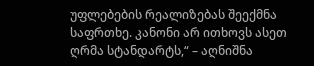უფლებების რეალიზებას შეექმნა საფრთხე. კანონი არ ითხოვს ასეთ ღრმა სტანდარტს,“ – აღნიშნა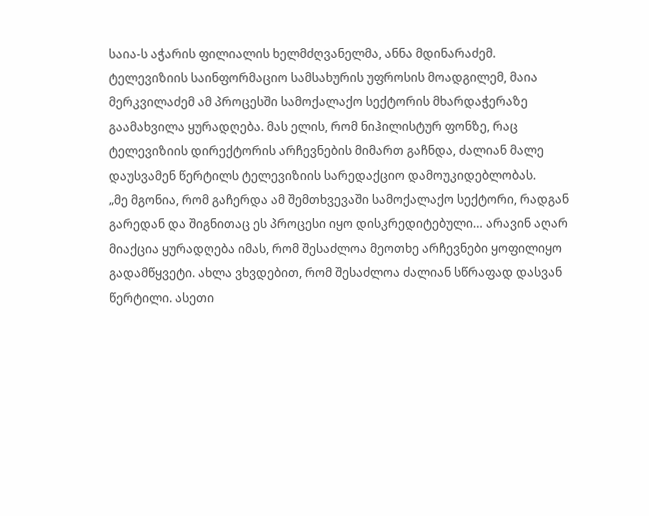საია-ს აჭარის ფილიალის ხელმძღვანელმა, ანნა მდინარაძემ.
ტელევიზიის საინფორმაციო სამსახურის უფროსის მოადგილემ, მაია მერკვილაძემ ამ პროცესში სამოქალაქო სექტორის მხარდაჭერაზე გაამახვილა ყურადღება. მას ელის, რომ ნიჰილისტურ ფონზე, რაც ტელევიზიის დირექტორის არჩევნების მიმართ გაჩნდა, ძალიან მალე დაუსვამენ წერტილს ტელევიზიის სარედაქციო დამოუკიდებლობას.
„მე მგონია, რომ გაჩერდა ამ შემთხვევაში სამოქალაქო სექტორი, რადგან გარედან და შიგნითაც ეს პროცესი იყო დისკრედიტებული… არავინ აღარ მიაქცია ყურადღება იმას, რომ შესაძლოა მეოთხე არჩევნები ყოფილიყო გადამწყვეტი. ახლა ვხვდებით, რომ შესაძლოა ძალიან სწრაფად დასვან წერტილი. ასეთი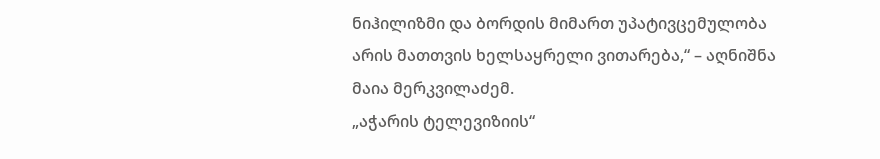ნიჰილიზმი და ბორდის მიმართ უპატივცემულობა არის მათთვის ხელსაყრელი ვითარება,“ – აღნიშნა მაია მერკვილაძემ.
„აჭარის ტელევიზიის“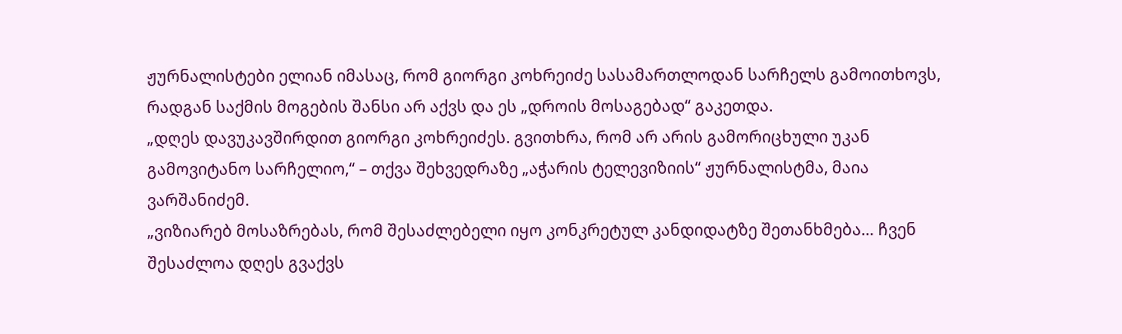ჟურნალისტები ელიან იმასაც, რომ გიორგი კოხრეიძე სასამართლოდან სარჩელს გამოითხოვს, რადგან საქმის მოგების შანსი არ აქვს და ეს „დროის მოსაგებად“ გაკეთდა.
„დღეს დავუკავშირდით გიორგი კოხრეიძეს. გვითხრა, რომ არ არის გამორიცხული უკან გამოვიტანო სარჩელიო,“ – თქვა შეხვედრაზე „აჭარის ტელევიზიის“ ჟურნალისტმა, მაია ვარშანიძემ.
„ვიზიარებ მოსაზრებას, რომ შესაძლებელი იყო კონკრეტულ კანდიდატზე შეთანხმება… ჩვენ შესაძლოა დღეს გვაქვს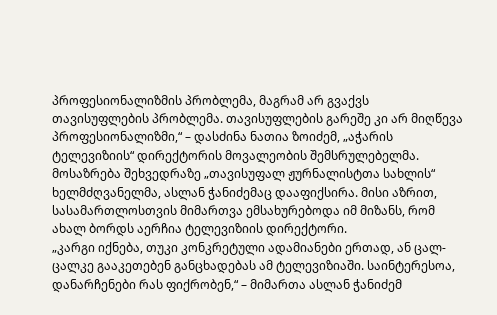პროფესიონალიზმის პრობლემა, მაგრამ არ გვაქვს თავისუფლების პრობლემა. თავისუფლების გარეშე კი არ მიღწევა პროფესიონალიზმი,“ – დასძინა ნათია ზოიძემ, „აჭარის ტელევიზიის“ დირექტორის მოვალეობის შემსრულებელმა.
მოსაზრება შეხვედრაზე „თავისუფალ ჟურნალისტთა სახლის“ ხელმძღვანელმა, ასლან ჭანიძემაც დააფიქსირა. მისი აზრით, სასამართლოსთვის მიმართვა ემსახურებოდა იმ მიზანს, რომ ახალ ბორდს აერჩია ტელევიზიის დირექტორი.
„კარგი იქნება, თუკი კონკრეტული ადამიანები ერთად, ან ცალ-ცალკე გააკეთებენ განცხადებას ამ ტელევიზიაში. საინტერესოა, დანარჩენები რას ფიქრობენ,“ – მიმართა ასლან ჭანიძემ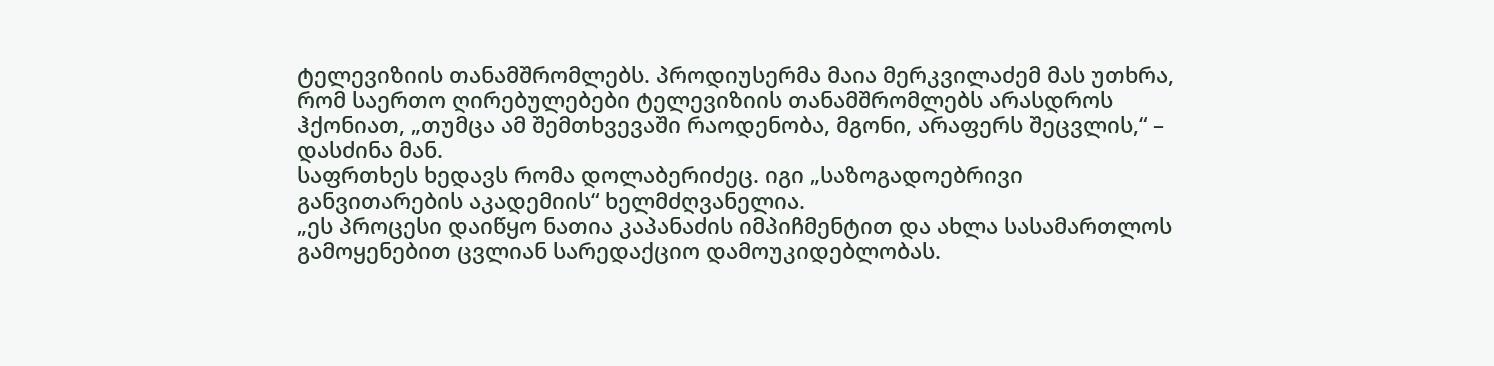ტელევიზიის თანამშრომლებს. პროდიუსერმა მაია მერკვილაძემ მას უთხრა, რომ საერთო ღირებულებები ტელევიზიის თანამშრომლებს არასდროს ჰქონიათ, „თუმცა ამ შემთხვევაში რაოდენობა, მგონი, არაფერს შეცვლის,“ – დასძინა მან.
საფრთხეს ხედავს რომა დოლაბერიძეც. იგი „საზოგადოებრივი განვითარების აკადემიის“ ხელმძღვანელია.
„ეს პროცესი დაიწყო ნათია კაპანაძის იმპიჩმენტით და ახლა სასამართლოს გამოყენებით ცვლიან სარედაქციო დამოუკიდებლობას.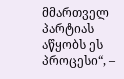მმართველ პარტიას აწყობს ეს პროცესი“, –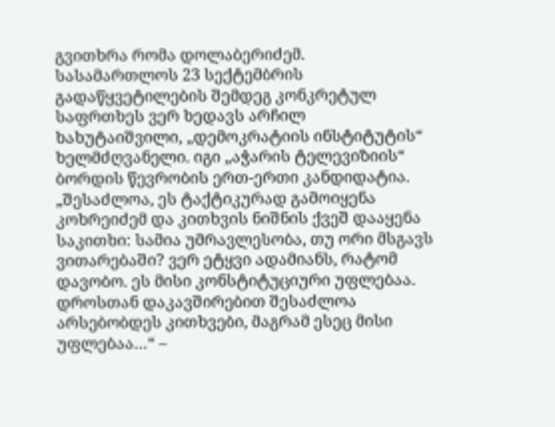გვითხრა რომა დოლაბერიძემ.
სასამართლოს 23 სექტემბრის გადაწყვეტილების შემდეგ კონკრეტულ საფრთხეს ვერ ხედავს არჩილ ხახუტაიშვილი, „დემოკრატიის ინსტიტუტის“ ხელმძღვანელი. იგი „აჭარის ტელევიზიის“ ბორდის წევრობის ერთ-ერთი კანდიდატია.
„შესაძლოა, ეს ტაქტიკურად გამოიყენა კოხრეიძემ და კითხვის ნიშნის ქვეშ დააყენა საკითხი: სამია უმრავლესობა, თუ ორი მსგავს ვითარებაში? ვერ ეტყვი ადამიანს, რატომ დავობო. ეს მისი კონსტიტუციური უფლებაა. დროსთან დაკავშირებით შესაძლოა არსებობდეს კითხვები, მაგრამ ესეც მისი უფლებაა…“ –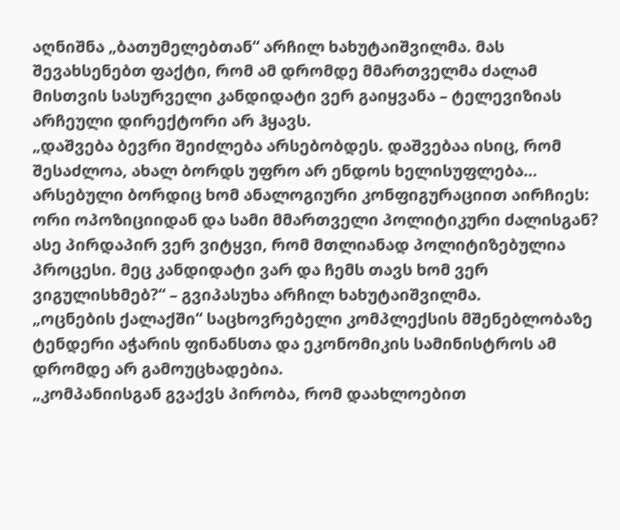აღნიშნა „ბათუმელებთან“ არჩილ ხახუტაიშვილმა. მას შევახსენებთ ფაქტი, რომ ამ დრომდე მმართველმა ძალამ მისთვის სასურველი კანდიდატი ვერ გაიყვანა – ტელევიზიას არჩეული დირექტორი არ ჰყავს.
„დაშვება ბევრი შეიძლება არსებობდეს. დაშვებაა ისიც, რომ შესაძლოა, ახალ ბორდს უფრო არ ენდოს ხელისუფლება… არსებული ბორდიც ხომ ანალოგიური კონფიგურაციით აირჩიეს: ორი ოპოზიციიდან და სამი მმართველი პოლიტიკური ძალისგან? ასე პირდაპირ ვერ ვიტყვი, რომ მთლიანად პოლიტიზებულია პროცესი. მეც კანდიდატი ვარ და ჩემს თავს ხომ ვერ ვიგულისხმებ?“ – გვიპასუხა არჩილ ხახუტაიშვილმა.
„ოცნების ქალაქში“ საცხოვრებელი კომპლექსის მშენებლობაზე ტენდერი აჭარის ფინანსთა და ეკონომიკის სამინისტროს ამ დრომდე არ გამოუცხადებია.
„კომპანიისგან გვაქვს პირობა, რომ დაახლოებით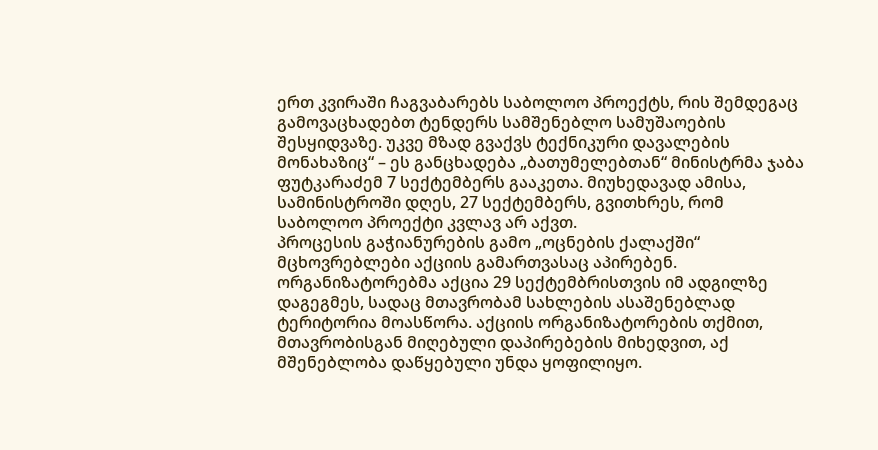ერთ კვირაში ჩაგვაბარებს საბოლოო პროექტს, რის შემდეგაც გამოვაცხადებთ ტენდერს სამშენებლო სამუშაოების შესყიდვაზე. უკვე მზად გვაქვს ტექნიკური დავალების მონახაზიც“ – ეს განცხადება „ბათუმელებთან“ მინისტრმა ჯაბა ფუტკარაძემ 7 სექტემბერს გააკეთა. მიუხედავად ამისა, სამინისტროში დღეს, 27 სექტემბერს, გვითხრეს, რომ საბოლოო პროექტი კვლავ არ აქვთ.
პროცესის გაჭიანურების გამო „ოცნების ქალაქში“ მცხოვრებლები აქციის გამართვასაც აპირებენ. ორგანიზატორებმა აქცია 29 სექტემბრისთვის იმ ადგილზე დაგეგმეს, სადაც მთავრობამ სახლების ასაშენებლად ტერიტორია მოასწორა. აქციის ორგანიზატორების თქმით, მთავრობისგან მიღებული დაპირებების მიხედვით, აქ მშენებლობა დაწყებული უნდა ყოფილიყო.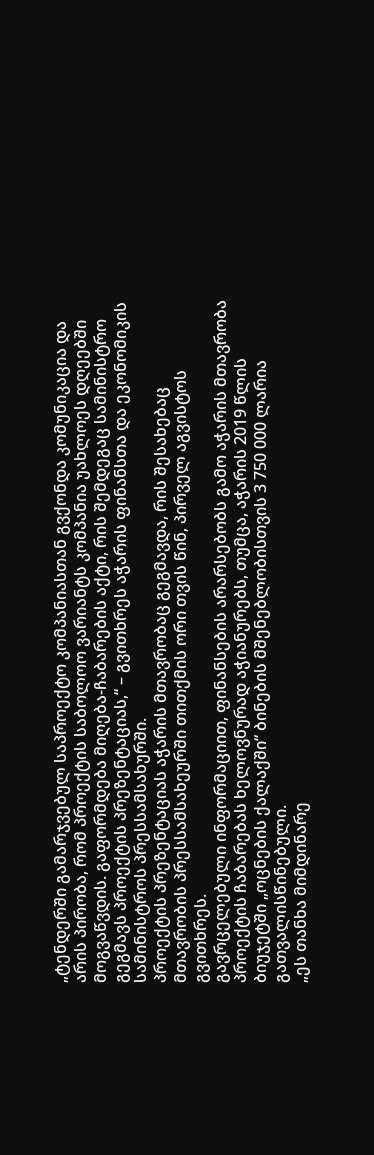„ტენდერში გამარჯვებულ საპროექტო კომპანიასთან გვქონდა კომუნიკაცია და არის პირობა, რომ პროექტის საბოლოო ვარიანტს კომპანია უახლოეს დღეებში მოგვაწვდის. გაფორმდება მიღება-ჩაბარების აქტი, რის შემდეგაც სამინისტრო გეგმავს პროექტის პრეზენტაციას,“ – გვითხრეს აჭარის ფინანსთა და ეკონომიკის სამინისტროს პრესსამსახურში.
პროექტის პრეზენტაციას აჭარის მთავრობაც გეგმავდა, რის შესახებაც მთავრობის პრესსამსახეურში თითქმის ორი თვის წინ, პირველ აგვისტოს გვითხრეს.
გავრცელებული ინფორმაციით, ფინანსების არარსებობს გამო აჭარის მთავრობა პროექტის ჩაბარებას ხელოვნურად აჭიანურებს, თუმცა, აჭარის 2019 წლის ბიუჯეტში „ოცნების ქალაქში“ ბინების მშენებლობისთვის 3 750 000 ლარია გათვალისწინებული.
„ეს თანხა მიმდინარე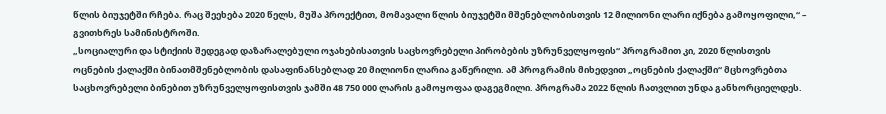წლის ბიუჯეტში რჩება. რაც შეეხება 2020 წელს, მუშა პროექტით, მომავალი წლის ბიუჯეტში მშენებლობისთვის 12 მილიონი ლარი იქნება გამოყოფილი,“ – გვითხრეს სამინისტროში.
„სოციალური და სტიქიის შედეგად დაზარალებული ოჯახებისათვის საცხოვრებელი პირობების უზრუნველყოფის“ პროგრამით კი, 2020 წლისთვის ოცნების ქალაქში ბინათმშენებლობის დასაფინანსებლად 20 მილიონი ლარია გაწერილი. ამ პროგრამის მიხედვით „ოცნების ქალაქში“ მცხოვრებთა საცხოვრებელი ბინებით უზრუნველყოფისთვის ჯამში 48 750 000 ლარის გამოყოფაა დაგეგმილი. პროგრამა 2022 წლის ჩათვლით უნდა განხორციელდეს.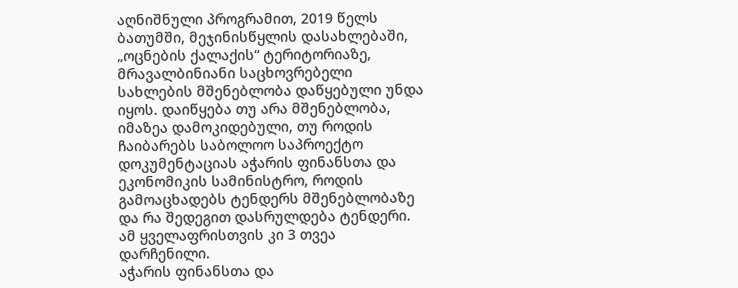აღნიშნული პროგრამით, 2019 წელს ბათუმში, მეჯინისწყლის დასახლებაში, „ოცნების ქალაქის“ ტერიტორიაზე, მრავალბინიანი საცხოვრებელი სახლების მშენებლობა დაწყებული უნდა იყოს. დაიწყება თუ არა მშენებლობა, იმაზეა დამოკიდებული, თუ როდის ჩაიბარებს საბოლოო საპროექტო დოკუმენტაციას აჭარის ფინანსთა და ეკონომიკის სამინისტრო, როდის გამოაცხადებს ტენდერს მშენებლობაზე და რა შედეგით დასრულდება ტენდერი. ამ ყველაფრისთვის კი 3 თვეა დარჩენილი.
აჭარის ფინანსთა და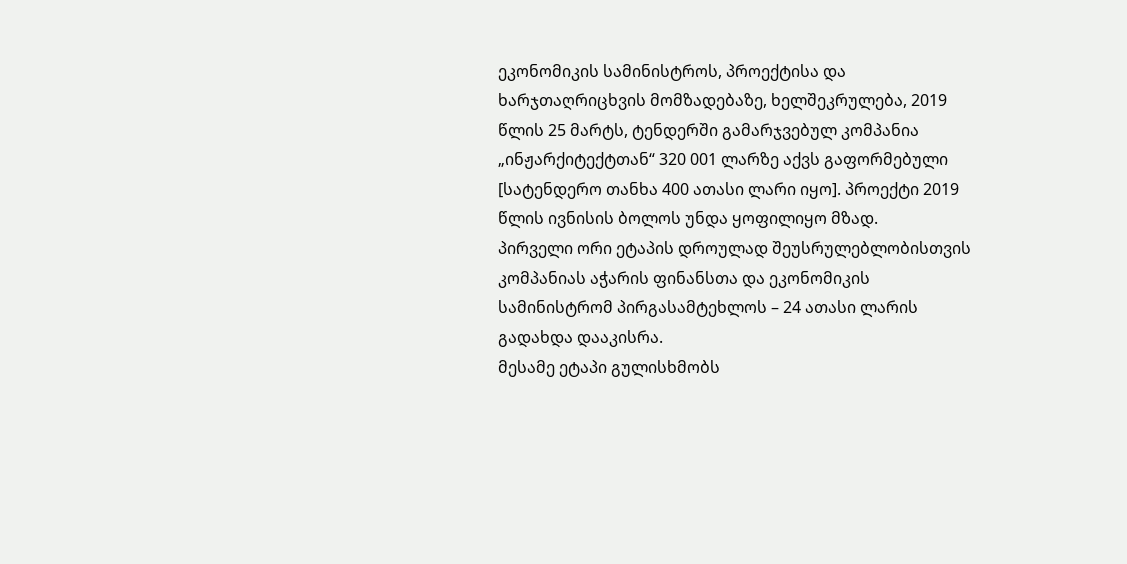ეკონომიკის სამინისტროს, პროექტისა და ხარჯთაღრიცხვის მომზადებაზე, ხელშეკრულება, 2019 წლის 25 მარტს, ტენდერში გამარჯვებულ კომპანია „ინჟარქიტექტთან“ 320 001 ლარზე აქვს გაფორმებული [სატენდერო თანხა 400 ათასი ლარი იყო]. პროექტი 2019 წლის ივნისის ბოლოს უნდა ყოფილიყო მზად.
პირველი ორი ეტაპის დროულად შეუსრულებლობისთვის კომპანიას აჭარის ფინანსთა და ეკონომიკის სამინისტრომ პირგასამტეხლოს – 24 ათასი ლარის გადახდა დააკისრა.
მესამე ეტაპი გულისხმობს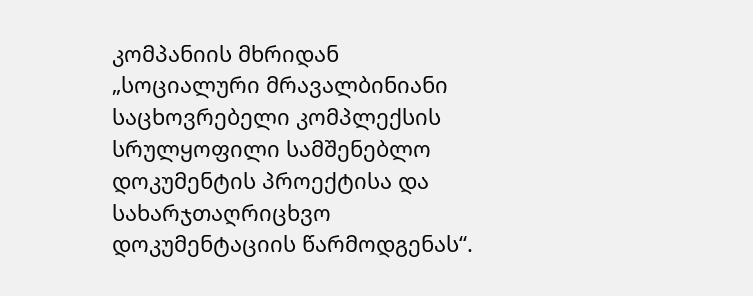კომპანიის მხრიდან „სოციალური მრავალბინიანი საცხოვრებელი კომპლექსის სრულყოფილი სამშენებლო დოკუმენტის პროექტისა და სახარჯთაღრიცხვო დოკუმენტაციის წარმოდგენას“.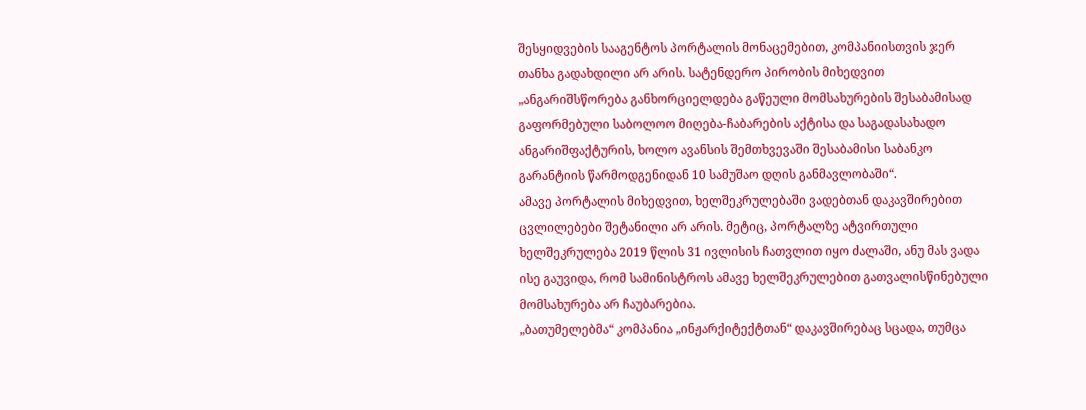შესყიდვების სააგენტოს პორტალის მონაცემებით, კომპანიისთვის ჯერ თანხა გადახდილი არ არის. სატენდერო პირობის მიხედვით „ანგარიშსწორება განხორციელდება გაწეული მომსახურების შესაბამისად გაფორმებული საბოლოო მიღება-ჩაბარების აქტისა და საგადასახადო ანგარიშფაქტურის, ხოლო ავანსის შემთხვევაში შესაბამისი საბანკო გარანტიის წარმოდგენიდან 10 სამუშაო დღის განმავლობაში“.
ამავე პორტალის მიხედვით, ხელშეკრულებაში ვადებთან დაკავშირებით ცვლილებები შეტანილი არ არის. მეტიც, პორტალზე ატვირთული ხელშეკრულება 2019 წლის 31 ივლისის ჩათვლით იყო ძალაში, ანუ მას ვადა ისე გაუვიდა, რომ სამინისტროს ამავე ხელშეკრულებით გათვალისწინებული მომსახურება არ ჩაუბარებია.
„ბათუმელებმა“ კომპანია „ინჟარქიტექტთან“ დაკავშირებაც სცადა, თუმცა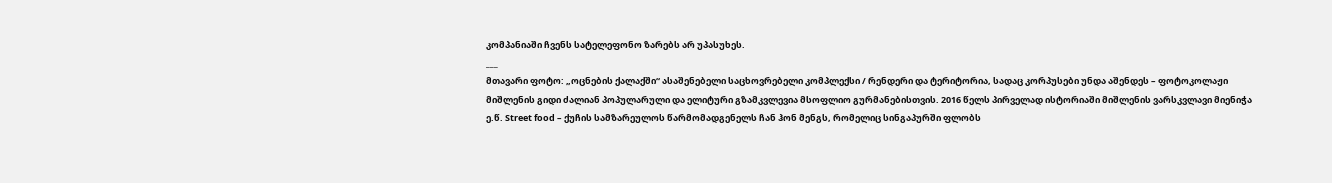კომპანიაში ჩვენს სატელეფონო ზარებს არ უპასუხეს.
___
მთავარი ფოტო: „ოცნების ქალაქში“ ასაშენებელი საცხოვრებელი კომპლექსი / რენდერი და ტერიტორია, სადაც კორპუსები უნდა აშენდეს – ფოტოკოლაჟი
მიშლენის გიდი ძალიან პოპულარული და ელიტური გზამკვლევია მსოფლიო გურმანებისთვის. 2016 წელს პირველად ისტორიაში მიშლენის ვარსკვლავი მიენიჭა ე.წ. Street food – ქუჩის სამზარეულოს წარმომადგენელს ჩან ჰონ მენგს, რომელიც სინგაპურში ფლობს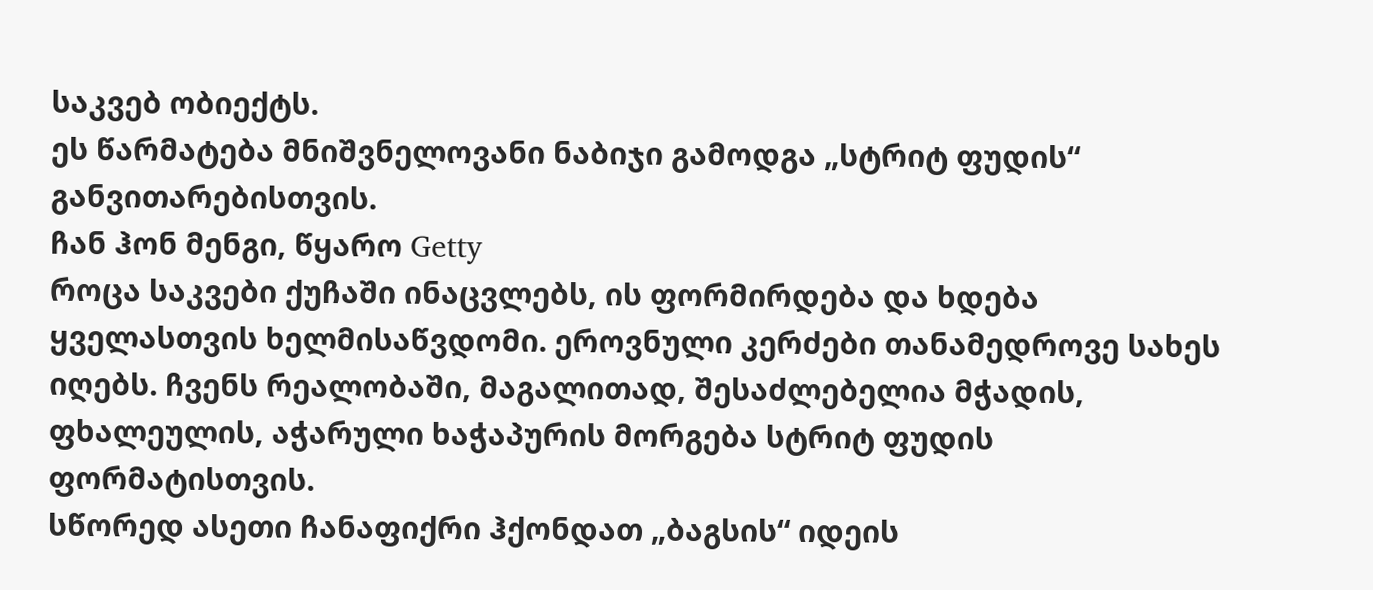საკვებ ობიექტს.
ეს წარმატება მნიშვნელოვანი ნაბიჯი გამოდგა „სტრიტ ფუდის“ განვითარებისთვის.
ჩან ჰონ მენგი, წყარო Getty
როცა საკვები ქუჩაში ინაცვლებს, ის ფორმირდება და ხდება ყველასთვის ხელმისაწვდომი. ეროვნული კერძები თანამედროვე სახეს იღებს. ჩვენს რეალობაში, მაგალითად, შესაძლებელია მჭადის, ფხალეულის, აჭარული ხაჭაპურის მორგება სტრიტ ფუდის ფორმატისთვის.
სწორედ ასეთი ჩანაფიქრი ჰქონდათ „ბაგსის“ იდეის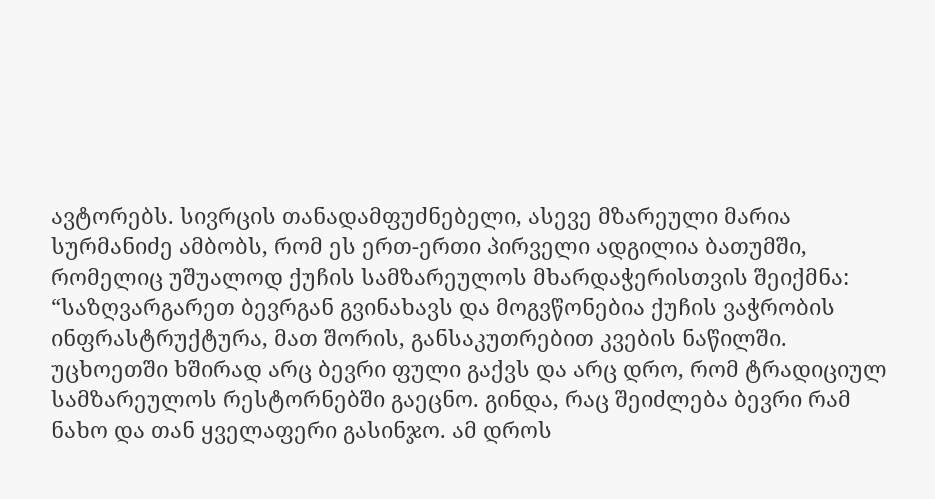ავტორებს. სივრცის თანადამფუძნებელი, ასევე მზარეული მარია სურმანიძე ამბობს, რომ ეს ერთ-ერთი პირველი ადგილია ბათუმში, რომელიც უშუალოდ ქუჩის სამზარეულოს მხარდაჭერისთვის შეიქმნა:
“საზღვარგარეთ ბევრგან გვინახავს და მოგვწონებია ქუჩის ვაჭრობის ინფრასტრუქტურა, მათ შორის, განსაკუთრებით კვების ნაწილში. უცხოეთში ხშირად არც ბევრი ფული გაქვს და არც დრო, რომ ტრადიციულ სამზარეულოს რესტორნებში გაეცნო. გინდა, რაც შეიძლება ბევრი რამ ნახო და თან ყველაფერი გასინჯო. ამ დროს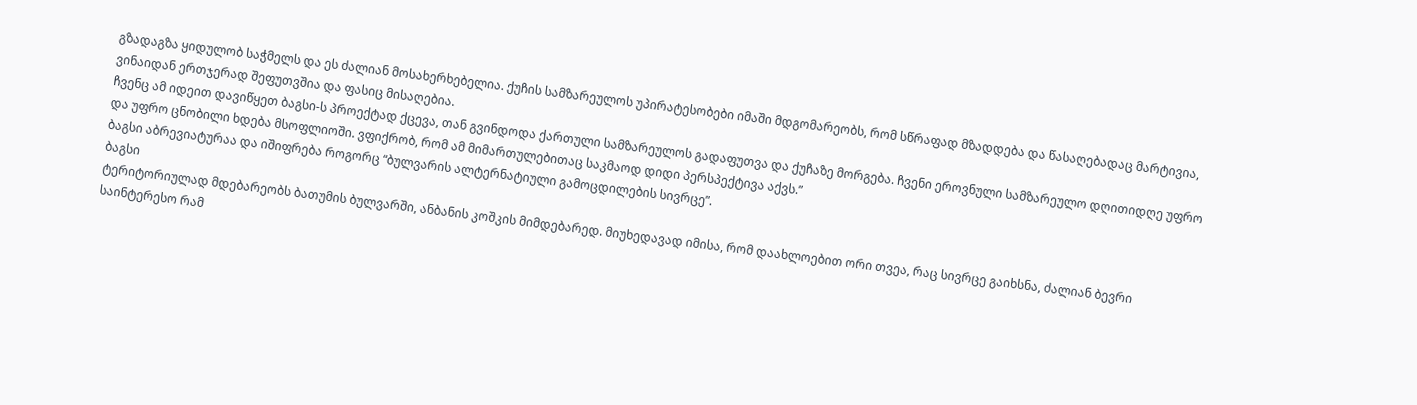გზადაგზა ყიდულობ საჭმელს და ეს ძალიან მოსახერხებელია. ქუჩის სამზარეულოს უპირატესობები იმაში მდგომარეობს, რომ სწრაფად მზადდება და წასაღებადაც მარტივია, ვინაიდან ერთჯერად შეფუთვშია და ფასიც მისაღებია.
ჩვენც ამ იდეით დავიწყეთ ბაგსი-ს პროექტად ქცევა, თან გვინდოდა ქართული სამზარეულოს გადაფუთვა და ქუჩაზე მორგება. ჩვენი ეროვნული სამზარეულო დღითიდღე უფრო და უფრო ცნობილი ხდება მსოფლიოში. ვფიქრობ, რომ ამ მიმართულებითაც საკმაოდ დიდი პერსპექტივა აქვს.”
ბაგსი აბრევიატურაა და იშიფრება როგორც “ბულვარის ალტერნატიული გამოცდილების სივრცე”.
ბაგსი
ტერიტორიულად მდებარეობს ბათუმის ბულვარში, ანბანის კოშკის მიმდებარედ. მიუხედავად იმისა, რომ დაახლოებით ორი თვეა, რაც სივრცე გაიხსნა, ძალიან ბევრი საინტერესო რამ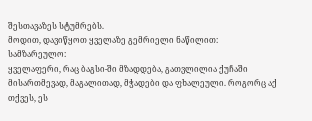შესთავაზეს სტუმრებს.
მოდით, დავიწყოთ ყველაზე გემრიელი ნაწილით:
სამზარეულო:
ყველაფერი, რაც ბაგსი-ში მზადდება, გათვლილია ქუჩაში მისართმევად, მაგალითად, მჭადები და ფხალეული. როგორც აქ თქვეს, ეს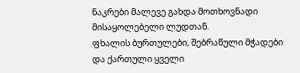ნაკრები მალევე გახდა მოთხოვნადი მისაყოლებელი ლუდთან.
ფხალის ბურთულები, შებრაწული მჭადები და ქართული ყველი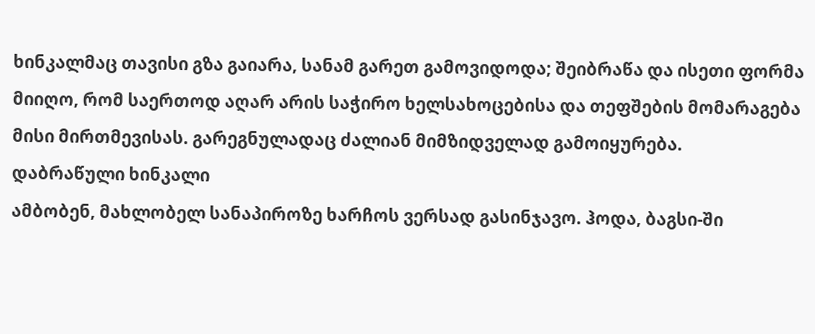ხინკალმაც თავისი გზა გაიარა, სანამ გარეთ გამოვიდოდა; შეიბრაწა და ისეთი ფორმა მიიღო, რომ საერთოდ აღარ არის საჭირო ხელსახოცებისა და თეფშების მომარაგება მისი მირთმევისას. გარეგნულადაც ძალიან მიმზიდველად გამოიყურება.
დაბრაწული ხინკალი
ამბობენ, მახლობელ სანაპიროზე ხარჩოს ვერსად გასინჯავო. ჰოდა, ბაგსი-ში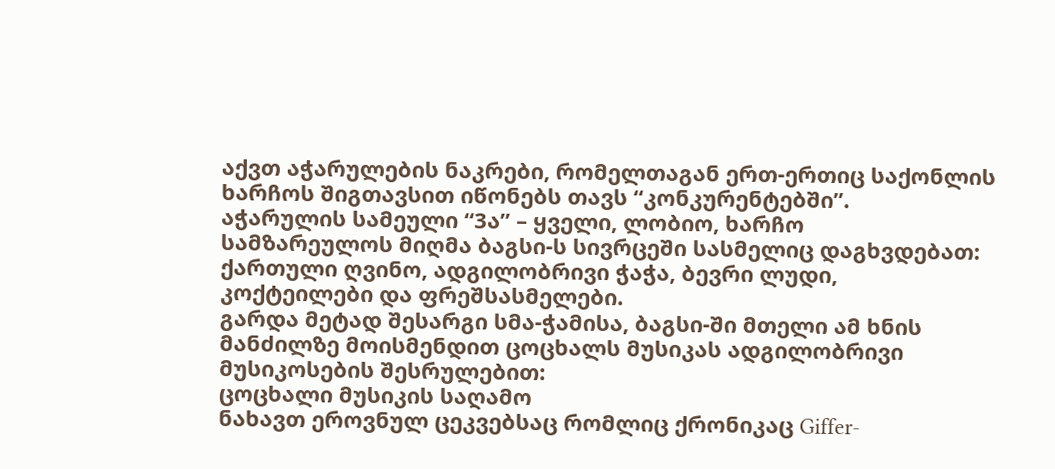აქვთ აჭარულების ნაკრები, რომელთაგან ერთ-ერთიც საქონლის ხარჩოს შიგთავსით იწონებს თავს “კონკურენტებში”.
აჭარულის სამეული “3ა” – ყველი, ლობიო, ხარჩო
სამზარეულოს მიღმა ბაგსი-ს სივრცეში სასმელიც დაგხვდებათ: ქართული ღვინო, ადგილობრივი ჭაჭა, ბევრი ლუდი, კოქტეილები და ფრეშსასმელები.
გარდა მეტად შესარგი სმა-ჭამისა, ბაგსი-ში მთელი ამ ხნის მანძილზე მოისმენდით ცოცხალს მუსიკას ადგილობრივი მუსიკოსების შესრულებით:
ცოცხალი მუსიკის საღამო
ნახავთ ეროვნულ ცეკვებსაც რომლიც ქრონიკაც Giffer-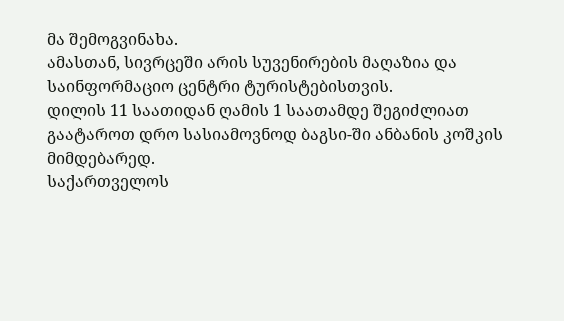მა შემოგვინახა.
ამასთან, სივრცეში არის სუვენირების მაღაზია და საინფორმაციო ცენტრი ტურისტებისთვის.
დილის 11 საათიდან ღამის 1 საათამდე შეგიძლიათ გაატაროთ დრო სასიამოვნოდ ბაგსი-ში ანბანის კოშკის მიმდებარედ.
საქართველოს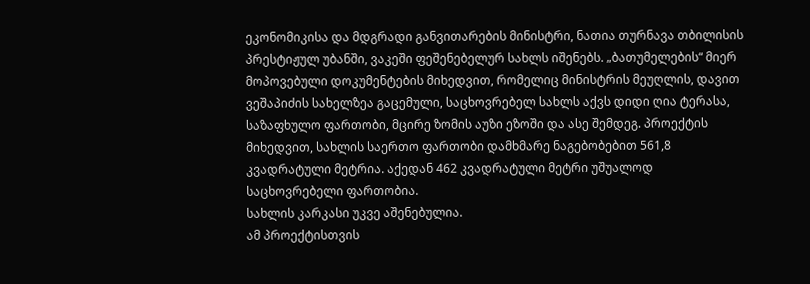ეკონომიკისა და მდგრადი განვითარების მინისტრი, ნათია თურნავა თბილისის პრესტიჟულ უბანში, ვაკეში ფეშენებელურ სახლს იშენებს. „ბათუმელების“ მიერ მოპოვებული დოკუმენტების მიხედვით, რომელიც მინისტრის მეუღლის, დავით ვეშაპიძის სახელზეა გაცემული, საცხოვრებელ სახლს აქვს დიდი ღია ტერასა, საზაფხულო ფართობი, მცირე ზომის აუზი ეზოში და ასე შემდეგ. პროექტის მიხედვით, სახლის საერთო ფართობი დამხმარე ნაგებობებით 561,8 კვადრატული მეტრია. აქედან 462 კვადრატული მეტრი უშუალოდ საცხოვრებელი ფართობია.
სახლის კარკასი უკვე აშენებულია.
ამ პროექტისთვის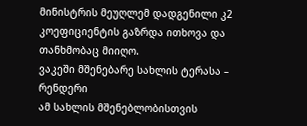მინისტრის მეუღლემ დადგენილი კ2 კოეფიციენტის გაზრდა ითხოვა და თანხმობაც მიიღო.
ვაკეში მშენებარე სახლის ტერასა – რენდერი
ამ სახლის მშენებლობისთვის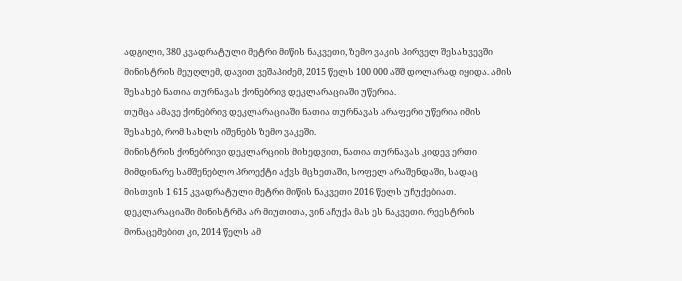ადგილი, 380 კვადრატული მეტრი მიწის ნაკვეთი, ზემო ვაკის პირველ შესახვევში მინისტრის მეუღლემ, დავით ვეშაპიძემ, 2015 წელს 100 000 აშშ დოლარად იყიდა. ამის შესახებ ნათია თურნავას ქონებრივ დეკლარაციაში უწერია.
თუმცა ამავე ქონებრივ დეკლარაციაში ნათია თურნავას არაფერი უწერია იმის შესახებ, რომ სახლს იშენებს ზემო ვაკეში.
მინისტრის ქონებრივი დეკლარციის მიხედვით, ნათია თურნავას კიდევ ერთი მიმდინარე სამშენებლო პროექტი აქვს მცხეთაში, სოფელ არაშენდაში, სადაც მისთვის 1 615 კვადრატული მეტრი მიწის ნაკვეთი 2016 წელს უჩუქებიათ. დეკლარაციაში მინისტრმა არ მიუთითა, ვინ აჩუქა მას ეს ნაკვეთი. რეესტრის მონაცემებით კი, 2014 წელს ამ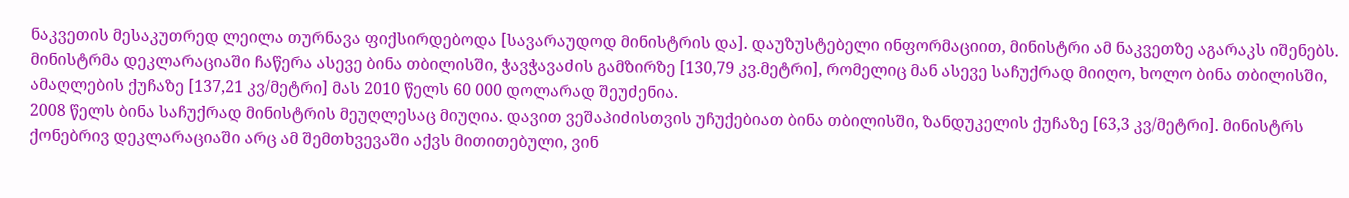ნაკვეთის მესაკუთრედ ლეილა თურნავა ფიქსირდებოდა [სავარაუდოდ მინისტრის და]. დაუზუსტებელი ინფორმაციით, მინისტრი ამ ნაკვეთზე აგარაკს იშენებს.
მინისტრმა დეკლარაციაში ჩაწერა ასევე ბინა თბილისში, ჭავჭავაძის გამზირზე [130,79 კვ.მეტრი], რომელიც მან ასევე საჩუქრად მიიღო, ხოლო ბინა თბილისში, ამაღლების ქუჩაზე [137,21 კვ/მეტრი] მას 2010 წელს 60 000 დოლარად შეუძენია.
2008 წელს ბინა საჩუქრად მინისტრის მეუღლესაც მიუღია. დავით ვეშაპიძისთვის უჩუქებიათ ბინა თბილისში, ზანდუკელის ქუჩაზე [63,3 კვ/მეტრი]. მინისტრს ქონებრივ დეკლარაციაში არც ამ შემთხვევაში აქვს მითითებული, ვინ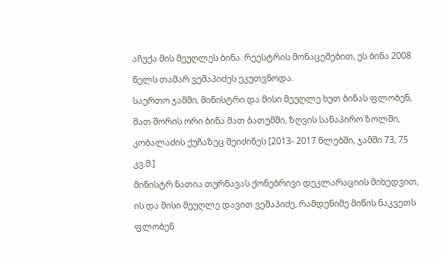აჩუქა მის მეუღლეს ბინა. რეესტრის მონაცემებით, ეს ბინა 2008 წელს თამარ ვეშაპიძეს ეკუთვნოდა.
საერთო ჯამში, მინისტრი და მისი მეუღლე ხუთ ბინას ფლობენ, მათ შორის ორი ბინა მათ ბათუმში, ზღვის სანაპირო ზოლში, კობალაძის ქუჩაზეც შეიძინეს [2013- 2017 წლებში, ჯამში 73, 75 კვ.მ.]
მინისტრ ნათია თურნავას ქონებრივი დეკლარაციის მიხედვით, ის და მისი მეუღლე დავით ვეშაპიძე, რამდენიმე მიწის ნაკვეთს ფლობენ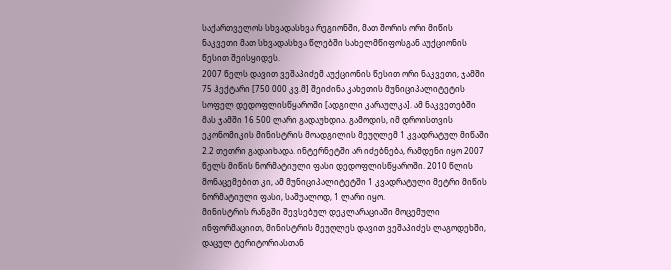საქართველოს სხვადასხვა რეგიონში, მათ შორის ორი მიწის ნაკვეთი მათ სხვადასხვა წლებში სახელმწიფოსგან აუქციონის წესით შეისყიდეს.
2007 წელს დავით ვეშაპიძემ აუქციონის წესით ორი ნაკვეთი, ჯამში 75 ჰექტარი [750 000 კვ.მ] შეიძინა კახეთის მუნიციპალიტეტის სოფელ დედოფლისწყაროში [ადგილი კარაულკა]. ამ ნაკვეთებში მას ჯამში 16 500 ლარი გადაუხდია. გამოდის, იმ დროისთვის ეკონომიკის მინისტრის მოადგილის მეუღლემ 1 კვადრატულ მიწაში 2.2 თეთრი გადაიხადა. ინტერნეტში არ იძებნება, რამდენი იყო 2007 წელს მიწის ნორმატიული ფასი დედოფლისწყაროში. 2010 წლის მონაცემებით კი, ამ მუნიციპალიტეტში 1 კვადრატული მეტრი მიწის ნორმატიული ფასი, საშუალოდ, 1 ლარი იყო.
მინისტრის რანგში შევსებულ დეკლარაციაში მოცემული ინფორმაციით, მინისტრის მეუღლეს დავით ვეშაპიძეს ლაგოდეხში, დაცულ ტერიტორიასთან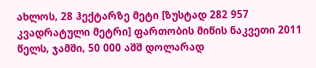ახლოს, 28 ჰექტარზე მეტი [ზუსტად 282 957 კვადრატული მეტრი] ფართობის მიწის ნაკვეთი 2011 წელს, ჯამში, 50 000 აშშ დოლარად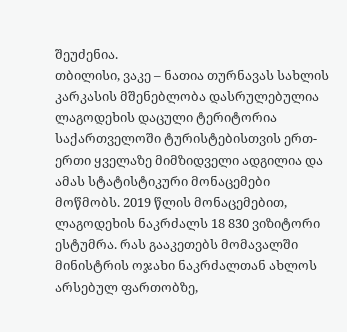შეუძენია.
თბილისი, ვაკე – ნათია თურნავას სახლის კარკასის მშენებლობა დასრულებულია
ლაგოდეხის დაცული ტერიტორია საქართველოში ტურისტებისთვის ერთ-ერთი ყველაზე მიმზიდველი ადგილია და ამას სტატისტიკური მონაცემები მოწმობს. 2019 წლის მონაცემებით, ლაგოდეხის ნაკრძალს 18 830 ვიზიტორი ესტუმრა. რას გააკეთებს მომავალში მინისტრის ოჯახი ნაკრძალთან ახლოს არსებულ ფართობზე,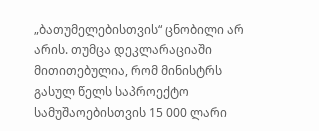„ბათუმელებისთვის“ ცნობილი არ არის. თუმცა დეკლარაციაში მითითებულია, რომ მინისტრს გასულ წელს საპროექტო სამუშაოებისთვის 15 000 ლარი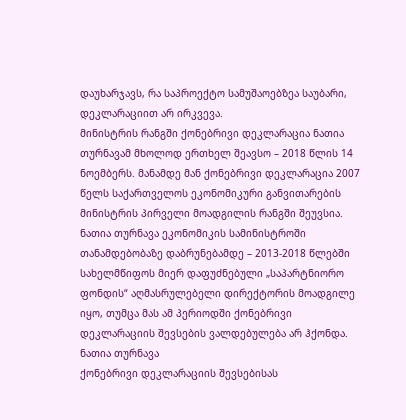დაუხარჯავს, რა საპროექტო სამუშაოებზეა საუბარი, დეკლარაციით არ ირკვევა.
მინისტრის რანგში ქონებრივი დეკლარაცია ნათია თურნავამ მხოლოდ ერთხელ შეავსო – 2018 წლის 14 ნოემბერს. მანამდე მან ქონებრივი დეკლარაცია 2007 წელს საქართველოს ეკონომიკური განვითარების მინისტრის პირველი მოადგილის რანგში შეუვსია. ნათია თურნავა ეკონომიკის სამინისტროში თანამდებობაზე დაბრუნებამდე – 2013-2018 წლებში სახელმწიფოს მიერ დაფუძნებული „საპარტნიორო ფონდის“ აღმასრულებელი დირექტორის მოადგილე იყო, თუმცა მას ამ პერიოდში ქონებრივი დეკლარაციის შევსების ვალდებულება არ ჰქონდა.
ნათია თურნავა
ქონებრივი დეკლარაციის შევსებისას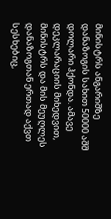მინისტრს ანგარიშზე დანაზოგის სახით 50000 აშშ დოლარი ჰქონდა. ამავე დეკლარაციის მიხედვით, მინისტრს და მის მეუღლეს დანაზოგთან ერთად აქვთ სესხებიც,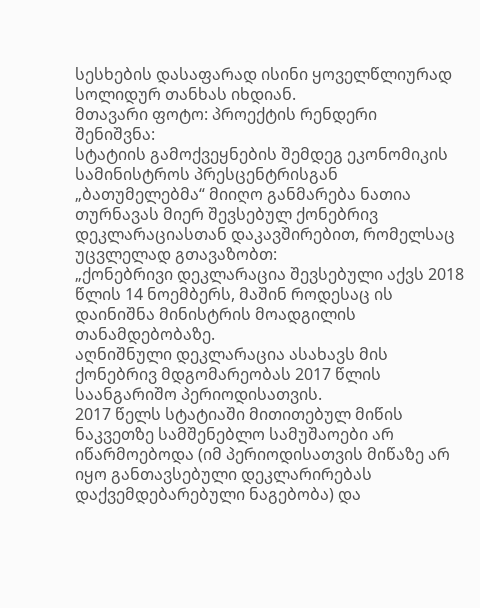სესხების დასაფარად ისინი ყოველწლიურად სოლიდურ თანხას იხდიან.
მთავარი ფოტო: პროექტის რენდერი
შენიშვნა:
სტატიის გამოქვეყნების შემდეგ ეკონომიკის სამინისტროს პრესცენტრისგან „ბათუმელებმა“ მიიღო განმარება ნათია თურნავას მიერ შევსებულ ქონებრივ დეკლარაციასთან დაკავშირებით, რომელსაც უცვლელად გთავაზობთ:
„ქონებრივი დეკლარაცია შევსებული აქვს 2018 წლის 14 ნოემბერს, მაშინ როდესაც ის დაინიშნა მინისტრის მოადგილის თანამდებობაზე.
აღნიშნული დეკლარაცია ასახავს მის ქონებრივ მდგომარეობას 2017 წლის საანგარიშო პერიოდისათვის.
2017 წელს სტატიაში მითითებულ მიწის ნაკვეთზე სამშენებლო სამუშაოები არ იწარმოებოდა (იმ პერიოდისათვის მიწაზე არ იყო განთავსებული დეკლარირებას დაქვემდებარებული ნაგებობა) და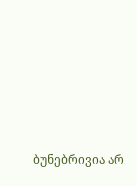ბუნებრივია არ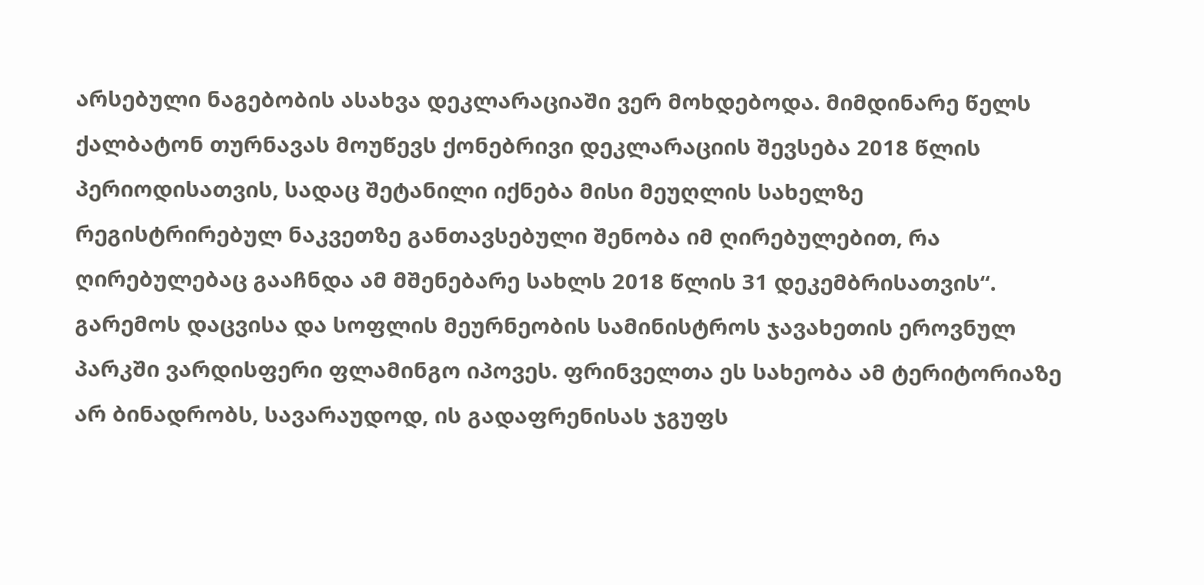არსებული ნაგებობის ასახვა დეკლარაციაში ვერ მოხდებოდა. მიმდინარე წელს ქალბატონ თურნავას მოუწევს ქონებრივი დეკლარაციის შევსება 2018 წლის პერიოდისათვის, სადაც შეტანილი იქნება მისი მეუღლის სახელზე რეგისტრირებულ ნაკვეთზე განთავსებული შენობა იმ ღირებულებით, რა ღირებულებაც გააჩნდა ამ მშენებარე სახლს 2018 წლის 31 დეკემბრისათვის“.
გარემოს დაცვისა და სოფლის მეურნეობის სამინისტროს ჯავახეთის ეროვნულ პარკში ვარდისფერი ფლამინგო იპოვეს. ფრინველთა ეს სახეობა ამ ტერიტორიაზე არ ბინადრობს, სავარაუდოდ, ის გადაფრენისას ჯგუფს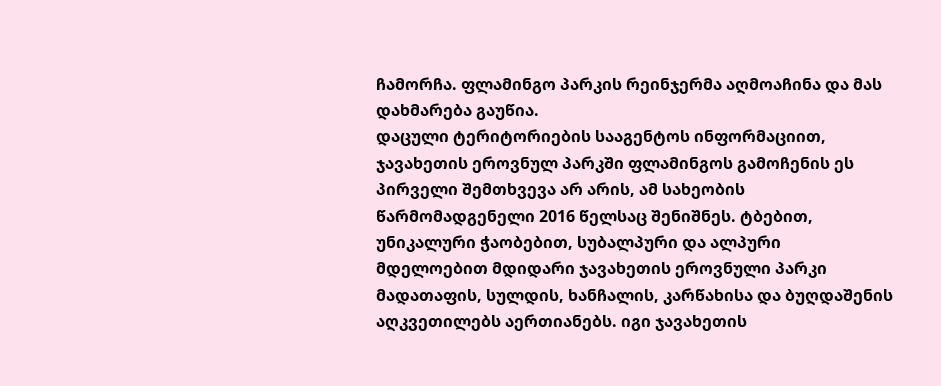ჩამორჩა. ფლამინგო პარკის რეინჯერმა აღმოაჩინა და მას დახმარება გაუწია.
დაცული ტერიტორიების სააგენტოს ინფორმაციით, ჯავახეთის ეროვნულ პარკში ფლამინგოს გამოჩენის ეს პირველი შემთხვევა არ არის, ამ სახეობის წარმომადგენელი 2016 წელსაც შენიშნეს. ტბებით, უნიკალური ჭაობებით, სუბალპური და ალპური მდელოებით მდიდარი ჯავახეთის ეროვნული პარკი მადათაფის, სულდის, ხანჩალის, კარწახისა და ბუღდაშენის აღკვეთილებს აერთიანებს. იგი ჯავახეთის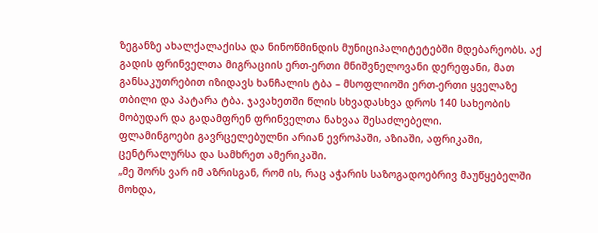ზეგანზე ახალქალაქისა და ნინოწმინდის მუნიციპალიტეტებში მდებარეობს. აქ გადის ფრინველთა მიგრაციის ერთ-ერთი მნიშვნელოვანი დერეფანი, მათ განსაკუთრებით იზიდავს ხანჩალის ტბა – მსოფლიოში ერთ-ერთი ყველაზე თბილი და პატარა ტბა. ჯავახეთში წლის სხვადასხვა დროს 140 სახეობის მობუდარ და გადამფრენ ფრინველთა ნახვაა შესაძლებელი.
ფლამინგოები გავრცელებულნი არიან ევროპაში, აზიაში, აფრიკაში, ცენტრალურსა და სამხრეთ ამერიკაში.
„მე შორს ვარ იმ აზრისგან, რომ ის, რაც აჭარის საზოგადოებრივ მაუწყებელში მოხდა,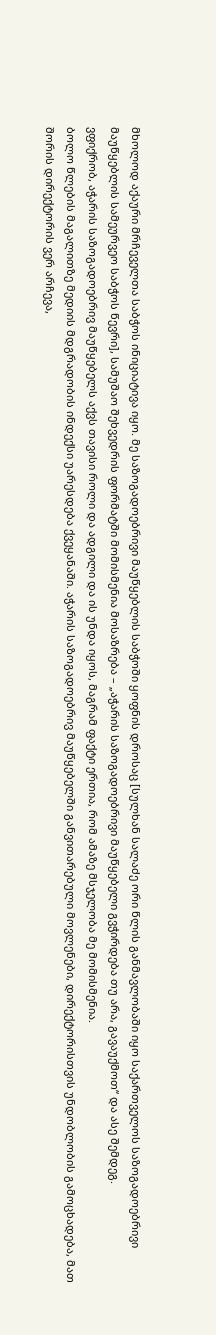მხოლოდ აქაური მრჩეველთა საბჭოს ინიციატივა იყო. მე საზოგადოებრივი მაუწყებლის საბჭოში ყოფნის დროსაც [სულხან სალაძე ორი წლის განმავლობაში იყო საქართველოს საზოგადოებრივი მაუწყებლის სამეურვეო საბჭოს წევრი], სამუშაო შეხვედრის ფორმატში მომისმენია მოსაზრება – „აჭარის საზოგადოებრივი მაუწყებელი გვჭირდება თუ არა, გავაუქმოთ“ და ასე შემდეგ.
ვფიქრობ, აჭარის საზოგადოებრივ მაუწყებელს აქვს თავისი როლი და ადგილი და ის უნდა იყოს, მაგრამ ფაქტი ერთია, რომ ამაზე მსჯელობა მე მომისმენია.
ბოლო წლების მაგალითზე მედიის მდგრადობის ინდექსი უარესდება ქვეყანაში. აჭარის საზოგადოებრივ მაუწყებელში განვითარებული მოვლენები, დირექტორისთვის უნდობლობის გამოცხადება, მათ შორის დირექტორის ვერ არჩევა,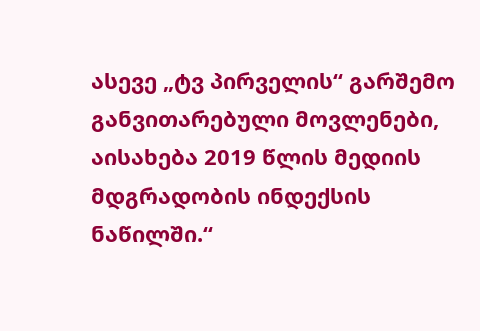ასევე „ტვ პირველის“ გარშემო განვითარებული მოვლენები, აისახება 2019 წლის მედიის მდგრადობის ინდექსის ნაწილში.“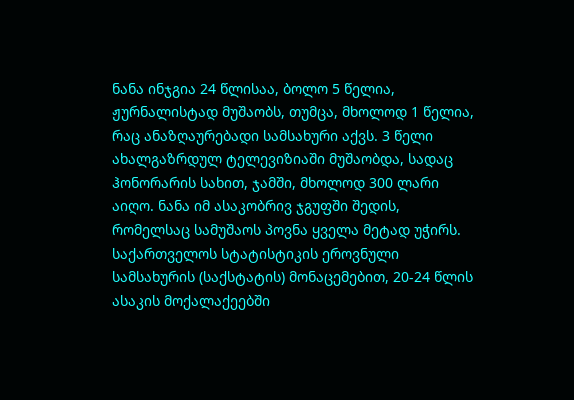ნანა ინჯგია 24 წლისაა, ბოლო 5 წელია, ჟურნალისტად მუშაობს, თუმცა, მხოლოდ 1 წელია, რაც ანაზღაურებადი სამსახური აქვს. 3 წელი ახალგაზრდულ ტელევიზიაში მუშაობდა, სადაც ჰონორარის სახით, ჯამში, მხოლოდ 300 ლარი აიღო. ნანა იმ ასაკობრივ ჯგუფში შედის, რომელსაც სამუშაოს პოვნა ყველა მეტად უჭირს. საქართველოს სტატისტიკის ეროვნული სამსახურის (საქსტატის) მონაცემებით, 20-24 წლის ასაკის მოქალაქეებში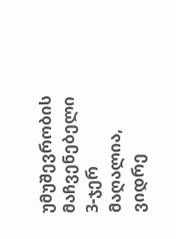უმუშევრობის მაჩვენებელი 3-ჯერ მაღალია, ვიდრე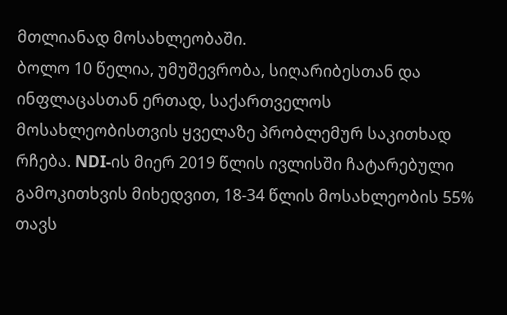მთლიანად მოსახლეობაში.
ბოლო 10 წელია, უმუშევრობა, სიღარიბესთან და ინფლაცასთან ერთად, საქართველოს მოსახლეობისთვის ყველაზე პრობლემურ საკითხად რჩება. NDI-ის მიერ 2019 წლის ივლისში ჩატარებული გამოკითხვის მიხედვით, 18-34 წლის მოსახლეობის 55% თავს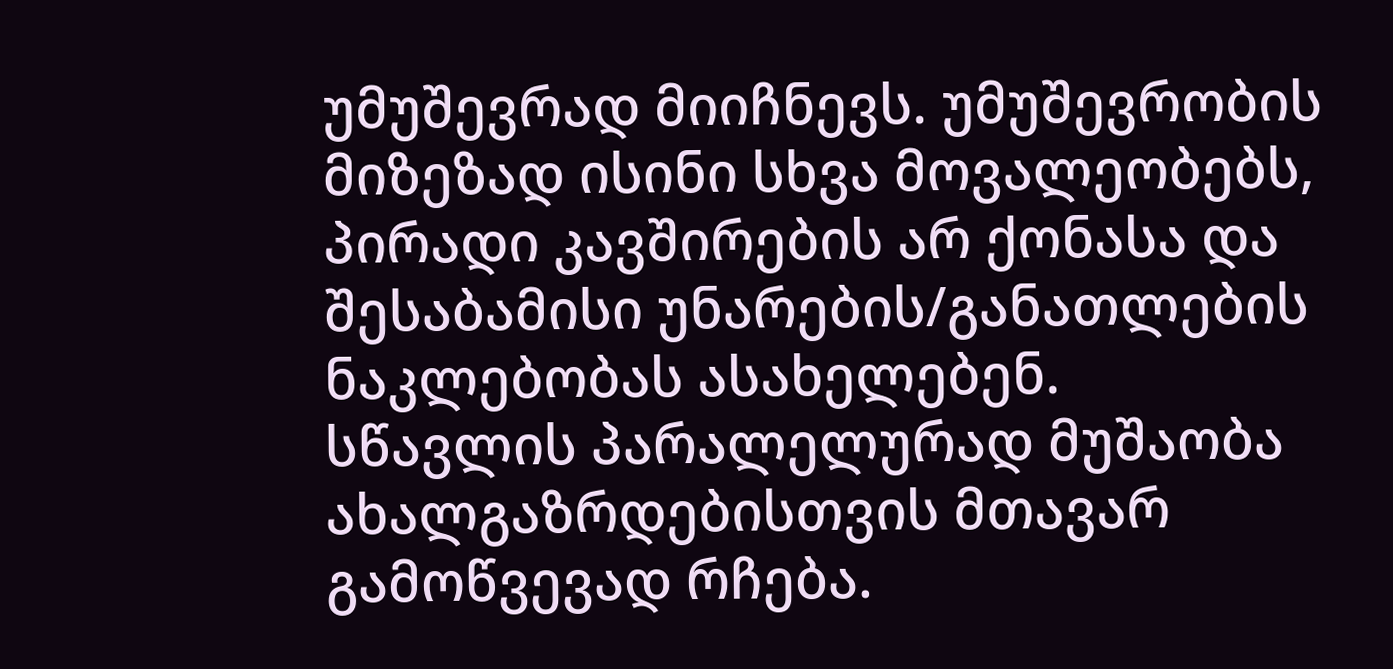უმუშევრად მიიჩნევს. უმუშევრობის მიზეზად ისინი სხვა მოვალეობებს, პირადი კავშირების არ ქონასა და შესაბამისი უნარების/განათლების ნაკლებობას ასახელებენ.
სწავლის პარალელურად მუშაობა ახალგაზრდებისთვის მთავარ გამოწვევად რჩება.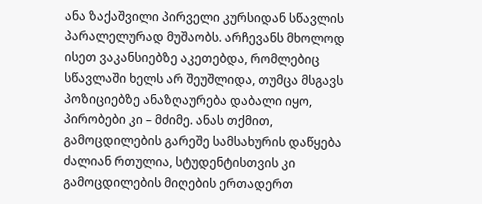ანა ზაქაშვილი პირველი კურსიდან სწავლის პარალელურად მუშაობს. არჩევანს მხოლოდ ისეთ ვაკანსიებზე აკეთებდა, რომლებიც სწავლაში ხელს არ შეუშლიდა, თუმცა მსგავს პოზიციებზე ანაზღაურება დაბალი იყო, პირობები კი – მძიმე. ანას თქმით, გამოცდილების გარეშე სამსახურის დაწყება ძალიან რთულია, სტუდენტისთვის კი გამოცდილების მიღების ერთადერთ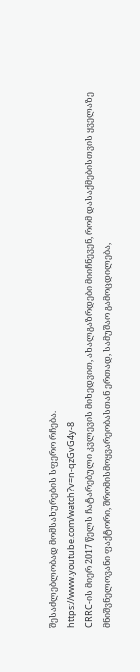შესაძლებლობად მომსახურების სფერო რჩება.
https://www.youtube.com/watch?v=n-qzGvG4y-8
CRRC-ის მიერ 2017 წელს ჩატარებული კვლევის მიხედვით, ახალგაზრდები მიიჩნევენ, რომ დასაქმებისთვის ყველაზე მნიშვნელოვანი ფაქტორი, შრომისმოყვარეობასთან ერთად, სამუშაო გამოცდილება,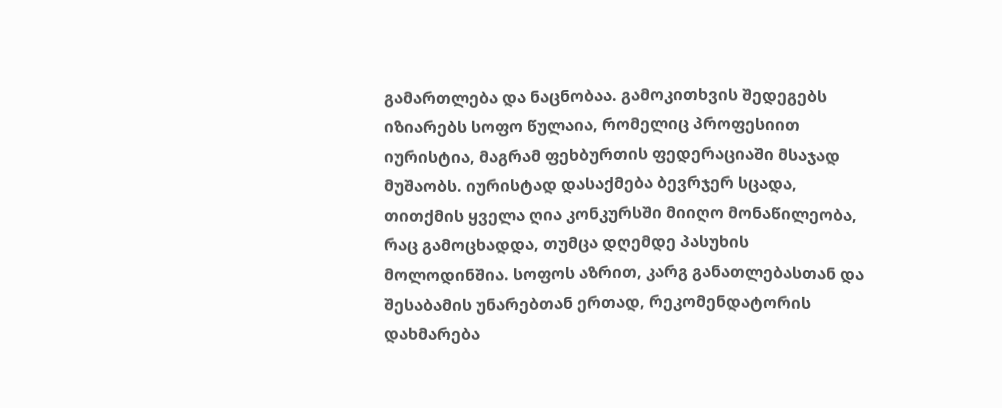გამართლება და ნაცნობაა. გამოკითხვის შედეგებს იზიარებს სოფო წულაია, რომელიც პროფესიით იურისტია, მაგრამ ფეხბურთის ფედერაციაში მსაჯად მუშაობს. იურისტად დასაქმება ბევრჯერ სცადა, თითქმის ყველა ღია კონკურსში მიიღო მონაწილეობა, რაც გამოცხადდა, თუმცა დღემდე პასუხის მოლოდინშია. სოფოს აზრით, კარგ განათლებასთან და შესაბამის უნარებთან ერთად, რეკომენდატორის დახმარება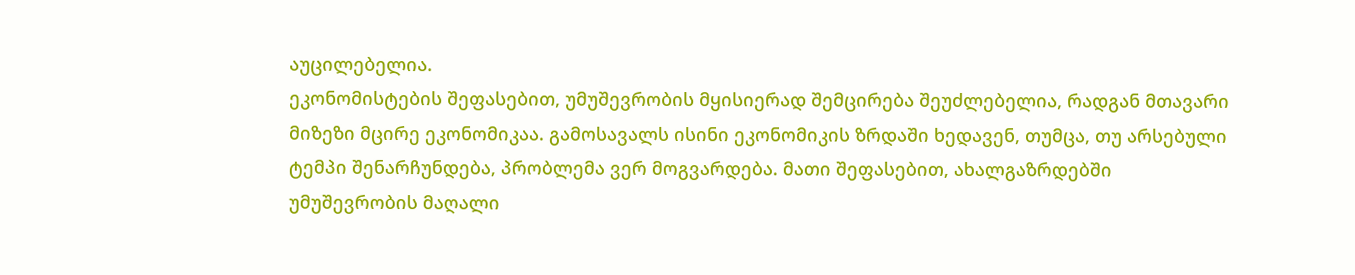აუცილებელია.
ეკონომისტების შეფასებით, უმუშევრობის მყისიერად შემცირება შეუძლებელია, რადგან მთავარი მიზეზი მცირე ეკონომიკაა. გამოსავალს ისინი ეკონომიკის ზრდაში ხედავენ, თუმცა, თუ არსებული ტემპი შენარჩუნდება, პრობლემა ვერ მოგვარდება. მათი შეფასებით, ახალგაზრდებში უმუშევრობის მაღალი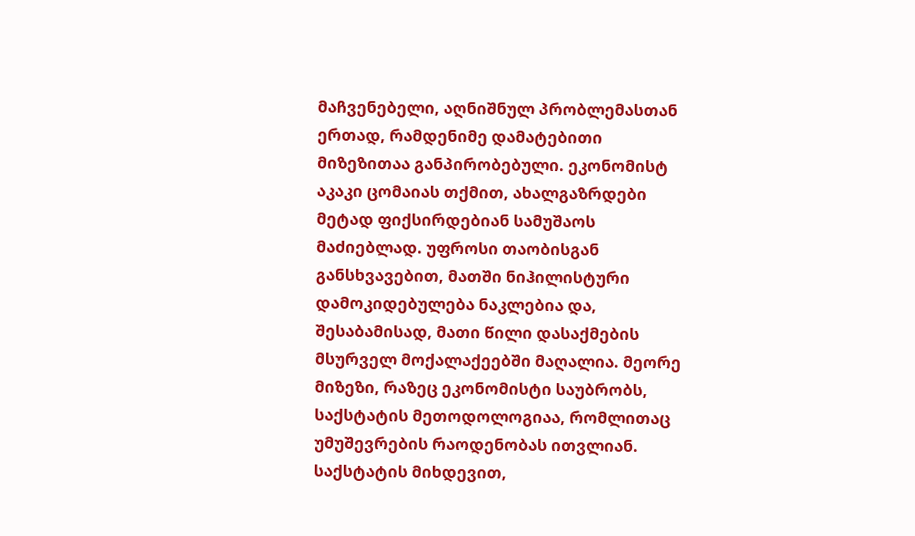მაჩვენებელი, აღნიშნულ პრობლემასთან ერთად, რამდენიმე დამატებითი მიზეზითაა განპირობებული. ეკონომისტ აკაკი ცომაიას თქმით, ახალგაზრდები მეტად ფიქსირდებიან სამუშაოს მაძიებლად. უფროსი თაობისგან განსხვავებით, მათში ნიჰილისტური დამოკიდებულება ნაკლებია და, შესაბამისად, მათი წილი დასაქმების მსურველ მოქალაქეებში მაღალია. მეორე მიზეზი, რაზეც ეკონომისტი საუბრობს, საქსტატის მეთოდოლოგიაა, რომლითაც უმუშევრების რაოდენობას ითვლიან. საქსტატის მიხდევით,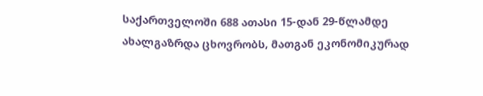საქართველოში 688 ათასი 15-დან 29-წლამდე ახალგაზრდა ცხოვრობს, მათგან ეკონომიკურად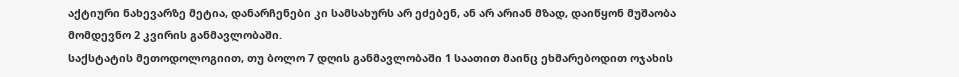აქტიური ნახევარზე მეტია, დანარჩენები კი სამსახურს არ ეძებენ, ან არ არიან მზად, დაიწყონ მუშაობა მომდევნო 2 კვირის განმავლობაში.
საქსტატის მეთოდოლოგიით, თუ ბოლო 7 დღის განმავლობაში 1 საათით მაინც ეხმარებოდით ოჯახის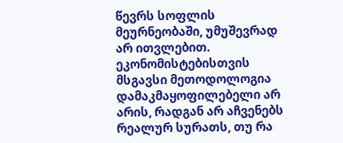წევრს სოფლის მეურნეობაში, უმუშევრად არ ითვლებით. ეკონომისტებისთვის მსგავსი მეთოდოლოგია დამაკმაყოფილებელი არ არის, რადგან არ აჩვენებს რეალურ სურათს, თუ რა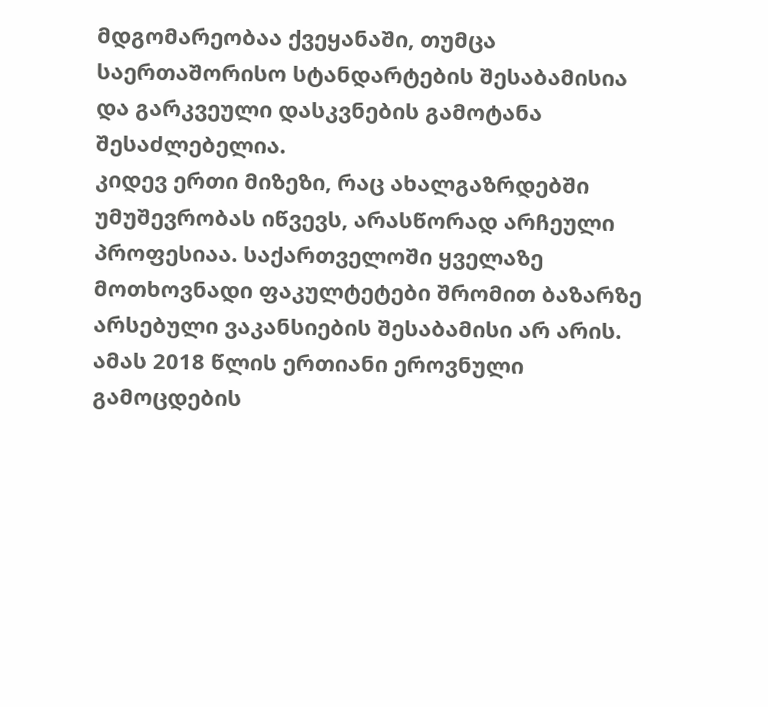მდგომარეობაა ქვეყანაში, თუმცა საერთაშორისო სტანდარტების შესაბამისია და გარკვეული დასკვნების გამოტანა შესაძლებელია.
კიდევ ერთი მიზეზი, რაც ახალგაზრდებში უმუშევრობას იწვევს, არასწორად არჩეული პროფესიაა. საქართველოში ყველაზე მოთხოვნადი ფაკულტეტები შრომით ბაზარზე არსებული ვაკანსიების შესაბამისი არ არის. ამას 2018 წლის ერთიანი ეროვნული გამოცდების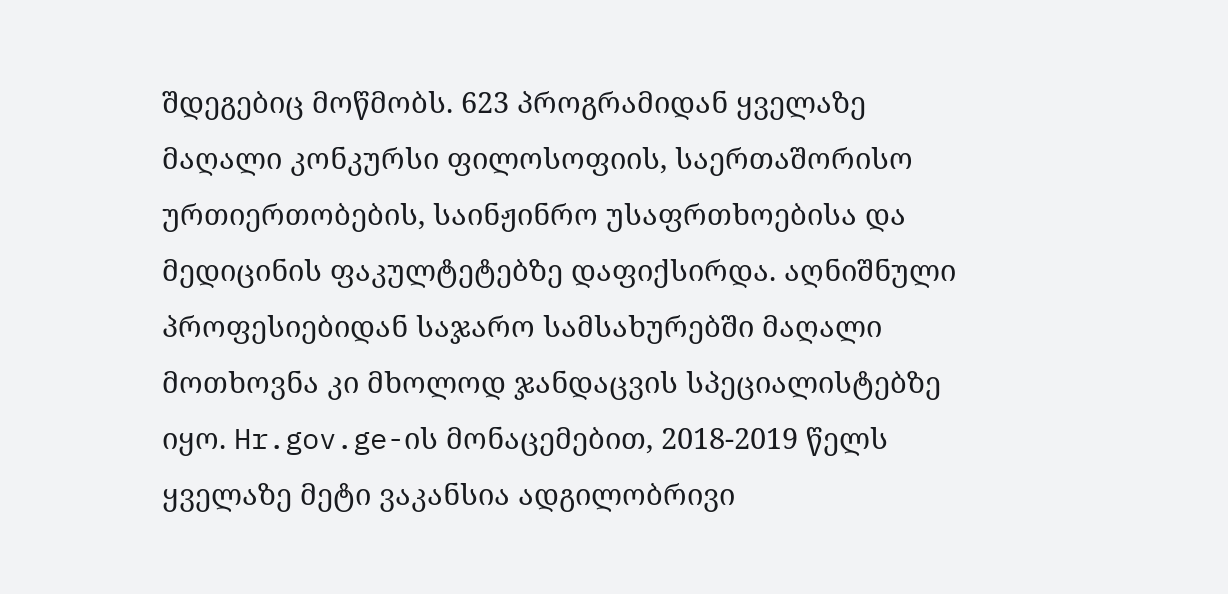შდეგებიც მოწმობს. 623 პროგრამიდან ყველაზე მაღალი კონკურსი ფილოსოფიის, საერთაშორისო ურთიერთობების, საინჟინრო უსაფრთხოებისა და მედიცინის ფაკულტეტებზე დაფიქსირდა. აღნიშნული პროფესიებიდან საჯარო სამსახურებში მაღალი მოთხოვნა კი მხოლოდ ჯანდაცვის სპეციალისტებზე იყო. Hr.gov.ge-ის მონაცემებით, 2018-2019 წელს ყველაზე მეტი ვაკანსია ადგილობრივი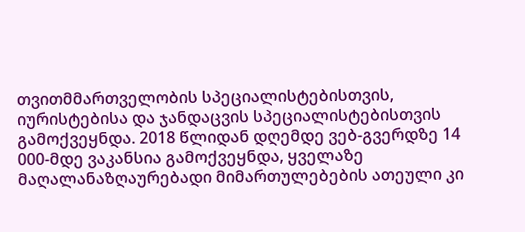თვითმმართველობის სპეციალისტებისთვის, იურისტებისა და ჯანდაცვის სპეციალისტებისთვის გამოქვეყნდა. 2018 წლიდან დღემდე ვებ-გვერდზე 14 000-მდე ვაკანსია გამოქვეყნდა, ყველაზე მაღალანაზღაურებადი მიმართულებების ათეული კი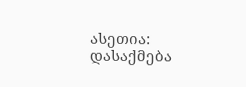ასეთია:
დასაქმება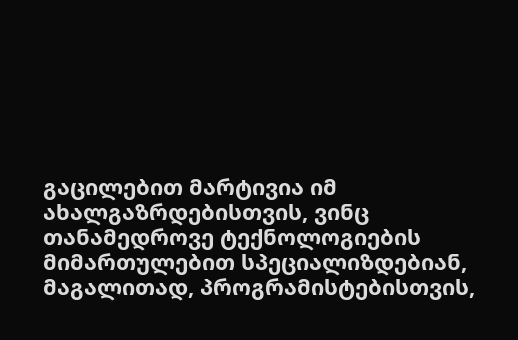გაცილებით მარტივია იმ ახალგაზრდებისთვის, ვინც თანამედროვე ტექნოლოგიების მიმართულებით სპეციალიზდებიან, მაგალითად, პროგრამისტებისთვის,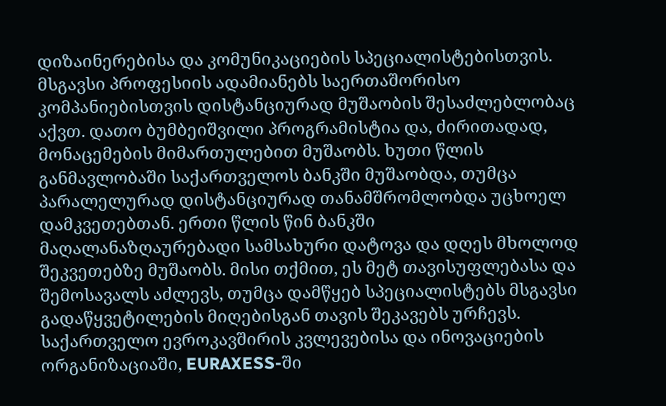დიზაინერებისა და კომუნიკაციების სპეციალისტებისთვის. მსგავსი პროფესიის ადამიანებს საერთაშორისო კომპანიებისთვის დისტანციურად მუშაობის შესაძლებლობაც აქვთ. დათო ბუმბეიშვილი პროგრამისტია და, ძირითადად, მონაცემების მიმართულებით მუშაობს. ხუთი წლის განმავლობაში საქართველოს ბანკში მუშაობდა, თუმცა პარალელურად დისტანციურად თანამშრომლობდა უცხოელ დამკვეთებთან. ერთი წლის წინ ბანკში მაღალანაზღაურებადი სამსახური დატოვა და დღეს მხოლოდ შეკვეთებზე მუშაობს. მისი თქმით, ეს მეტ თავისუფლებასა და შემოსავალს აძლევს, თუმცა დამწყებ სპეციალისტებს მსგავსი გადაწყვეტილების მიღებისგან თავის შეკავებს ურჩევს.
საქართველო ევროკავშირის კვლევებისა და ინოვაციების ორგანიზაციაში, EURAXESS-ში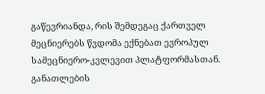გაწევრიანდა, რის შემდეგაც ქართველ მეცნიერებს წვდომა ექნებათ ევროპულ სამეცნიერო-კვლევით პლატფორმასთან. განათლების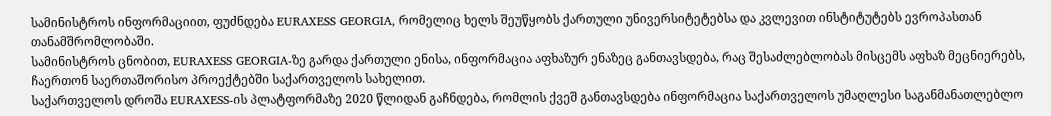სამინისტროს ინფორმაციით, ფუძნდება EURAXESS GEORGIA, რომელიც ხელს შეუწყობს ქართული უნივერსიტეტებსა და კვლევით ინსტიტუტებს ევროპასთან თანამშრომლობაში.
სამინისტროს ცნობით, EURAXESS GEORGIA-ზე გარდა ქართული ენისა, ინფორმაცია აფხაზურ ენაზეც განთავსდება, რაც შესაძლებლობას მისცემს აფხაზ მეცნიერებს, ჩაერთონ საერთაშორისო პროექტებში საქართველოს სახელით.
საქართველოს დროშა EURAXESS-ის პლატფორმაზე 2020 წლიდან გაჩნდება, რომლის ქვეშ განთავსდება ინფორმაცია საქართველოს უმაღლესი საგანმანათლებლო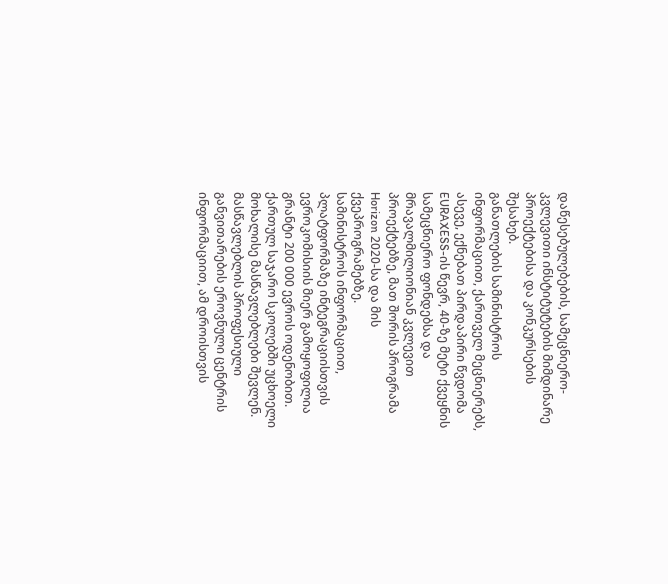დაწესებულებების, სამეცნიერო-კვლევითი ინსტიტუტების მიმდინარე პროექტებისა და კონკურსების შესახებ.
განათლების სამინისტროს ინფორმაციით, ქართველ მეცნიერებს, ასევე, ექნებათ პირდაპირი წვდომა EURAXESS-ის წევრ, 40-ზე მეტი ქვეყნის სამეცნიერო ფონდებსა და მრავალმილიონიან კვლევით პროექტებზე, მათ შორის პროგრამა Horizon 2020-სა და მის ქვეპროგრამებზე.
სამინისტროს ინფორმაციით, პლატფორმაზე ინტეგრაციისთვის ევროკომისიის მიერ გამოყოფილია გრანტი 200 000 ევროს ოდენობით.
ქართულ საჯარო სკოლებში უცხოელი მოხალისე მასწავლებლები შევლენ.
მასწავლებლის პროფესიული განვითარების ეროვნული ცენტრის ინფორმაციით, ამ დროისთვის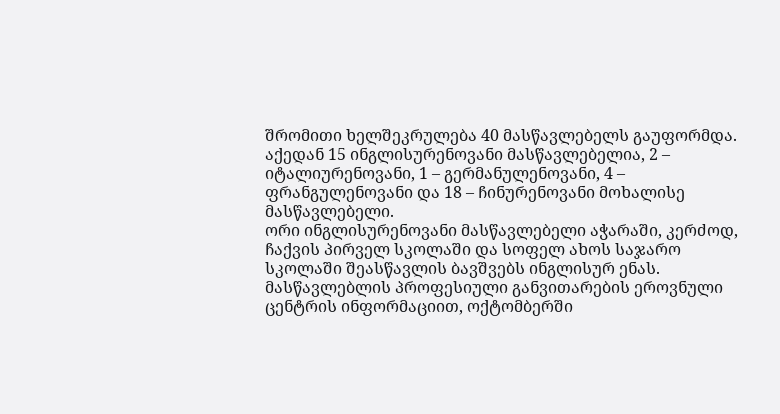შრომითი ხელშეკრულება 40 მასწავლებელს გაუფორმდა. აქედან 15 ინგლისურენოვანი მასწავლებელია, 2 – იტალიურენოვანი, 1 – გერმანულენოვანი, 4 – ფრანგულენოვანი და 18 – ჩინურენოვანი მოხალისე მასწავლებელი.
ორი ინგლისურენოვანი მასწავლებელი აჭარაში, კერძოდ, ჩაქვის პირველ სკოლაში და სოფელ ახოს საჯარო სკოლაში შეასწავლის ბავშვებს ინგლისურ ენას.
მასწავლებლის პროფესიული განვითარების ეროვნული ცენტრის ინფორმაციით, ოქტომბერში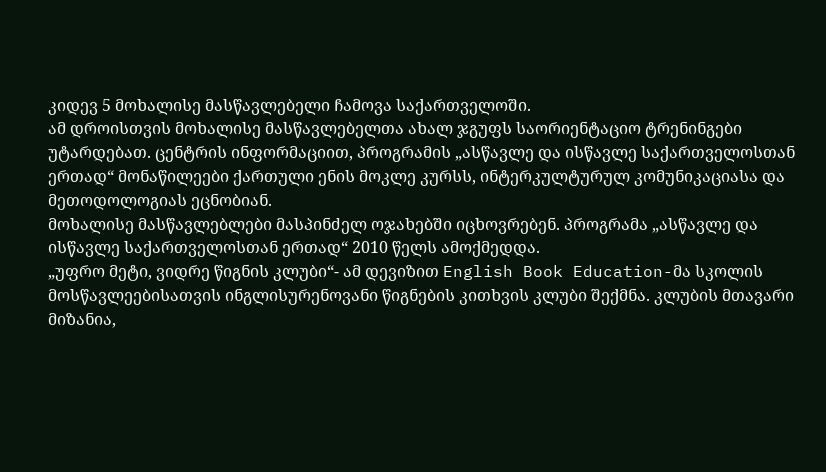კიდევ 5 მოხალისე მასწავლებელი ჩამოვა საქართველოში.
ამ დროისთვის მოხალისე მასწავლებელთა ახალ ჯგუფს საორიენტაციო ტრენინგები უტარდებათ. ცენტრის ინფორმაციით, პროგრამის „ასწავლე და ისწავლე საქართველოსთან ერთად“ მონაწილეები ქართული ენის მოკლე კურსს, ინტერკულტურულ კომუნიკაციასა და მეთოდოლოგიას ეცნობიან.
მოხალისე მასწავლებლები მასპინძელ ოჯახებში იცხოვრებენ. პროგრამა „ასწავლე და ისწავლე საქართველოსთან ერთად“ 2010 წელს ამოქმედდა.
„უფრო მეტი, ვიდრე წიგნის კლუბი“- ამ დევიზით English Book Education-მა სკოლის მოსწავლეებისათვის ინგლისურენოვანი წიგნების კითხვის კლუბი შექმნა. კლუბის მთავარი მიზანია,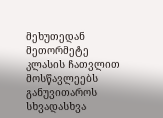მეხუთედან მეთორმეტე კლასის ჩათვლით მოსწავლეებს განუვითაროს სხვადასხვა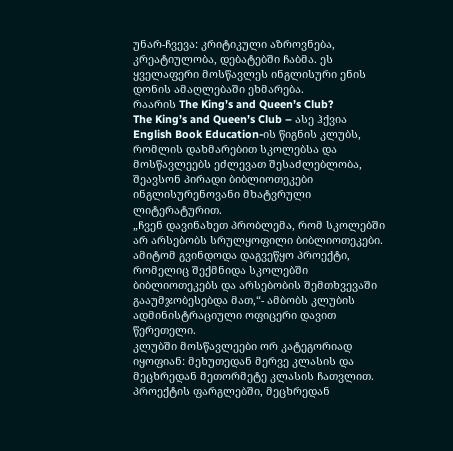უნარ-ჩვევა: კრიტიკული აზროვნება, კრეატიულობა, დებატებში ჩაბმა. ეს ყველაფერი მოსწავლეს ინგლისური ენის დონის ამაღლებაში ეხმარება.
რაარის The King’s and Queen’s Club?
The King’s and Queen’s Club – ასე ჰქვია English Book Education-ის წიგნის კლუბს, რომლის დახმარებით სკოლებსა და მოსწავლეებს ეძლევათ შესაძლებლობა, შეავსონ პირადი ბიბლიოთეკები ინგლისურენოვანი მხატვრული ლიტერატურით.
„ჩვენ დავინახეთ პრობლემა, რომ სკოლებში არ არსებობს სრულყოფილი ბიბლიოთეკები. ამიტომ გვინდოდა დაგვეწყო პროექტი, რომელიც შექმნიდა სკოლებში ბიბლიოთეკებს და არსებობის შემთხვევაში გააუმჯობესებდა მათ,“- ამბობს კლუბის ადმინისტრაციული ოფიცერი დავით წერეთელი.
კლუბში მოსწავლეები ორ კატეგორიად იყოფიან: მეხუთედან მერვე კლასის და მეცხრედან მეთორმეტე კლასის ჩათვლით. პროექტის ფარგლებში, მეცხრედან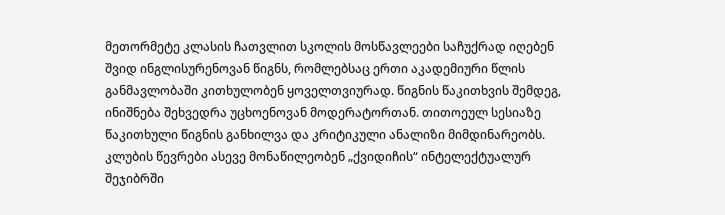მეთორმეტე კლასის ჩათვლით სკოლის მოსწავლეები საჩუქრად იღებენ შვიდ ინგლისურენოვან წიგნს, რომლებსაც ერთი აკადემიური წლის განმავლობაში კითხულობენ ყოველთვიურად. წიგნის წაკითხვის შემდეგ, ინიშნება შეხვედრა უცხოენოვან მოდერატორთან. თითოეულ სესიაზე წაკითხული წიგნის განხილვა და კრიტიკული ანალიზი მიმდინარეობს.
კლუბის წევრები ასევე მონაწილეობენ „ქვიდიჩის“ ინტელექტუალურ შეჯიბრში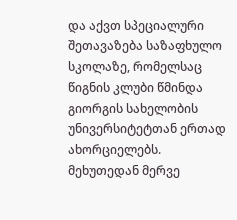და აქვთ სპეციალური შეთავაზება საზაფხულო სკოლაზე, რომელსაც წიგნის კლუბი წმინდა გიორგის სახელობის უნივერსიტეტთან ერთად ახორციელებს.
მეხუთედან მერვე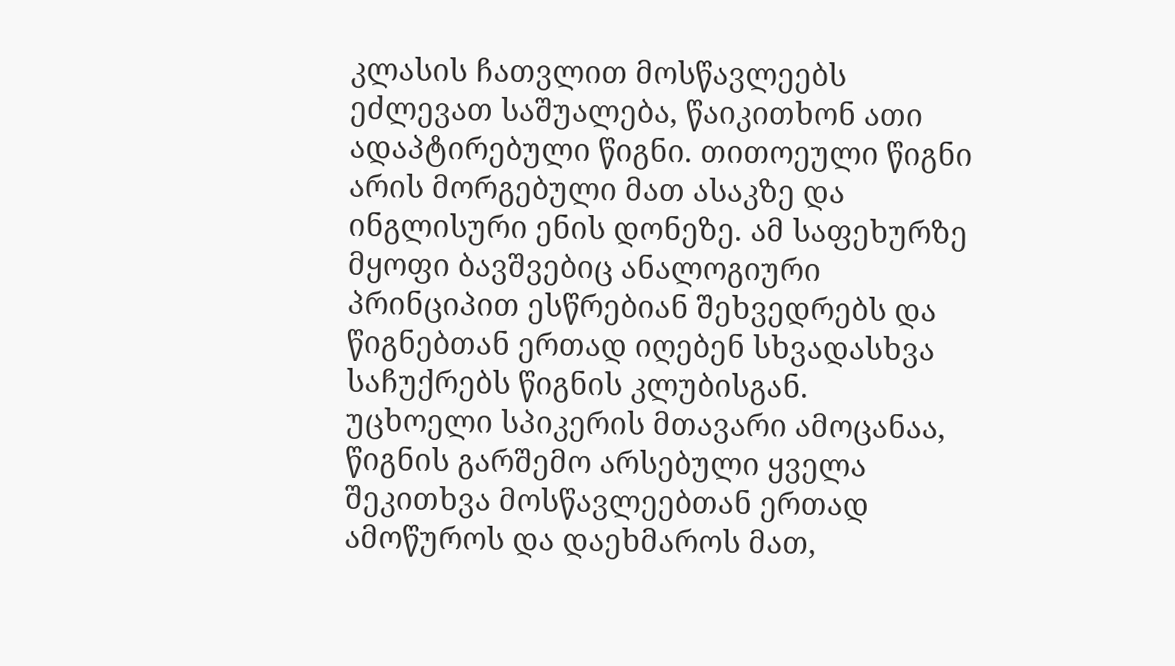კლასის ჩათვლით მოსწავლეებს ეძლევათ საშუალება, წაიკითხონ ათი ადაპტირებული წიგნი. თითოეული წიგნი არის მორგებული მათ ასაკზე და ინგლისური ენის დონეზე. ამ საფეხურზე მყოფი ბავშვებიც ანალოგიური პრინციპით ესწრებიან შეხვედრებს და წიგნებთან ერთად იღებენ სხვადასხვა საჩუქრებს წიგნის კლუბისგან.
უცხოელი სპიკერის მთავარი ამოცანაა, წიგნის გარშემო არსებული ყველა შეკითხვა მოსწავლეებთან ერთად ამოწუროს და დაეხმაროს მათ,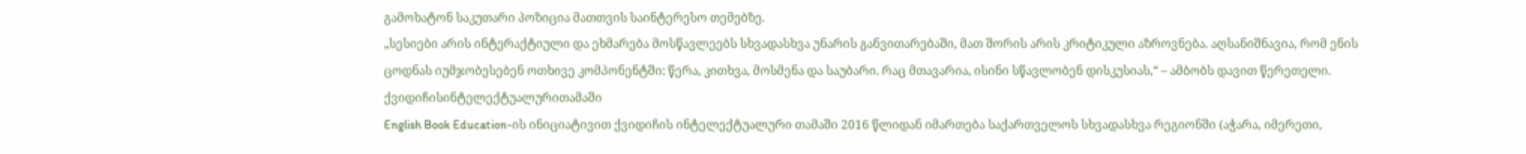გამოხატონ საკუთარი პოზიცია მათთვის საინტერესო თემებზე.
„სესიები არის ინტერაქტიული და ეხმარება მოსწავლეებს სხვადასხვა უნარის განვითარებაში, მათ შორის არის კრიტიკული აზროვნება. აღსანიშნავია, რომ ენის ცოდნას იუმჯობესებენ ოთხივე კომპონენტში: წერა, კითხვა, მოსმენა და საუბარი. რაც მთავარია, ისინი სწავლობენ დისკუსიას,“ – ამბობს დავით წერეთელი.
ქვიდიჩისინტელექტუალურითამაში
English Book Education-ის ინიციატივით ქვიდიჩის ინტელექტუალური თამაში 2016 წლიდან იმართება საქართველოს სხვადასხვა რეგიონში (აჭარა, იმერეთი,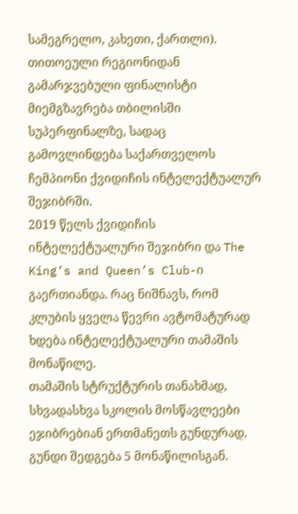სამეგრელო, კახეთი, ქართლი). თითოეული რეგიონიდან გამარჯვებული ფინალისტი მიემგზავრება თბილისში სუპერფინალზე, სადაც გამოვლინდება საქართველოს ჩემპიონი ქვიდიჩის ინტელექტუალურ შეჯიბრში.
2019 წელს ქვიდიჩის ინტელექტუალური შეჯიბრი და The King’s and Queen’s Club-ი გაერთიანდა. რაც ნიშნავს, რომ კლუბის ყველა წევრი ავტომატურად ხდება ინტელექტუალური თამაშის მონაწილე.
თამაშის სტრუქტურის თანახმად, სხვადასხვა სკოლის მოსწავლეები ეჯიბრებიან ერთმანეთს გუნდურად. გუნდი შედგება 5 მონაწილისგან.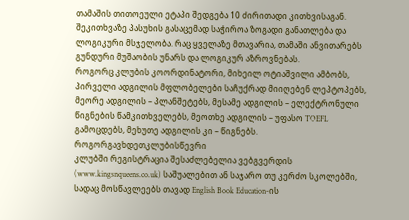თამაშის თითოეული ეტაპი შედგება 10 ძირითადი კითხვისაგან. შეკითხვაზე პასუხის გასაცემად საჭიროა ზოგადი განათლება და ლოგიკური მსჯელობა. რაც ყველაზე მთავარია, თამაში ანვითარებს გუნდური მუშაობის უნარს და ლოგიკურ აზროვნებას.
როგორც კლუბის კოორდინატორი, მიხეილ ოტიაშვილი ამბობს, პირველი ადგილის მფლობელები საჩუქრად მიიღებენ ლეპტოპებს, მეორე ადგილის – პლანშეტებს, მესამე ადგილის – ელექტრონული წიგნების წამკითხველებს, მეოთხე ადგილის – უფასო TOEFL გამოცდებს, მეხუთე ადგილის კი – წიგნებს.
როგორგავხდეთკლუბისწევრი
კლუბში რეგისტრაცია შესაძლებელია ვებგვერდის (www.kingsnqueens.co.uk) საშუალებით ან საჯარო თუ კერძო სკოლებში, სადაც მოსწავლეებს თავად English Book Education-ის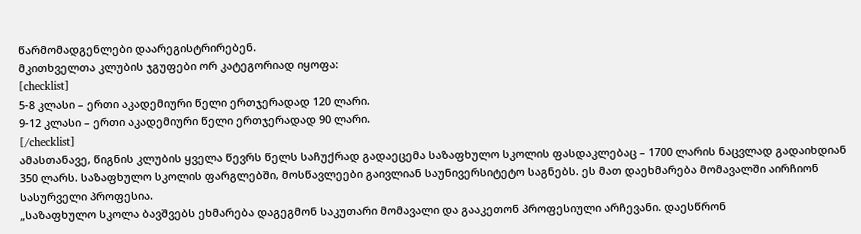წარმომადგენლები დაარეგისტრირებენ.
მკითხველთა კლუბის ჯგუფები ორ კატეგორიად იყოფა:
[checklist]
5-8 კლასი – ერთი აკადემიური წელი ერთჯერადად 120 ლარი.
9-12 კლასი – ერთი აკადემიური წელი ერთჯერადად 90 ლარი.
[/checklist]
ამასთანავე, წიგნის კლუბის ყველა წევრს წელს საჩუქრად გადაეცემა საზაფხულო სკოლის ფასდაკლებაც – 1700 ლარის ნაცვლად გადაიხდიან 350 ლარს. საზაფხულო სკოლის ფარგლებში, მოსწავლეები გაივლიან საუნივერსიტეტო საგნებს. ეს მათ დაეხმარება მომავალში აირჩიონ სასურველი პროფესია.
„საზაფხულო სკოლა ბავშვებს ეხმარება დაგეგმონ საკუთარი მომავალი და გააკეთონ პროფესიული არჩევანი. დაესწრონ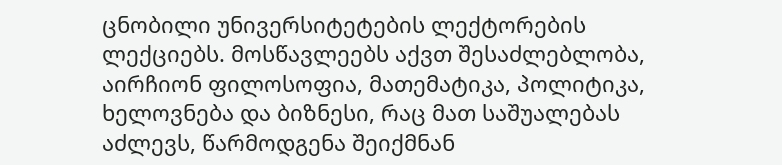ცნობილი უნივერსიტეტების ლექტორების ლექციებს. მოსწავლეებს აქვთ შესაძლებლობა, აირჩიონ ფილოსოფია, მათემატიკა, პოლიტიკა, ხელოვნება და ბიზნესი, რაც მათ საშუალებას აძლევს, წარმოდგენა შეიქმნან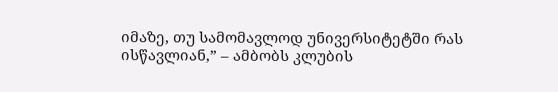იმაზე, თუ სამომავლოდ უნივერსიტეტში რას ისწავლიან,” – ამბობს კლუბის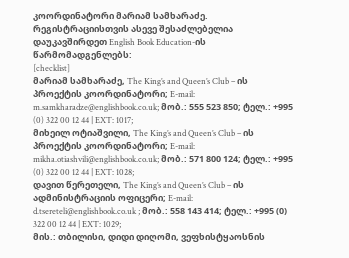კოორდინატორი მარიამ სამხარაძე.
რეგისტრაციისთვის ასევე შესაძლებელია დაუკავშირდეთ English Book Education-ის წარმომადგენლებს:
[checklist]
მარიამ სამხარაძე, The King’s and Queen’s Club – ის პროექტის კოორდინატორი; E-mail: m.samkharadze@englishbook.co.uk; მობ.: 555 523 850; ტელ.: +995 (0) 322 00 12 44 | EXT: 1017;
მიხეილ ოტიაშვილი, The King’s and Queen’s Club – ის პროექტის კოორდინატორი; E-mail: mikha.otiashvili@englishbook.co.uk; მობ.: 571 800 124; ტელ.: +995 (0) 322 00 12 44 | EXT: 1028;
დავით წერეთელი, The King’s and Queen’s Club – ის ადმინისტრაციის ოფიცერი; E-mail: d.tsereteli@englishbook.co.uk ; მობ.: 558 143 414; ტელ.: +995 (0) 322 00 12 44 | EXT: 1029;
მის.: თბილისი, დიდი დიღომი, ვეფხისტყაოსნის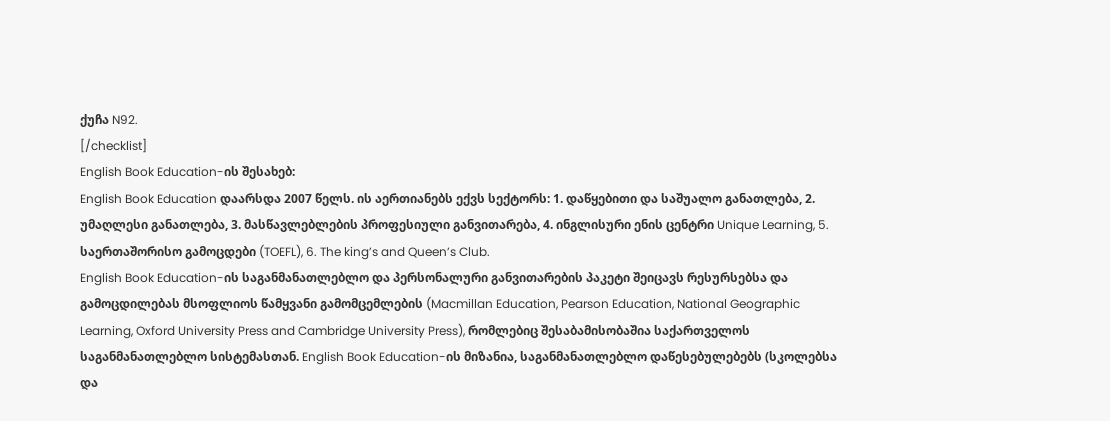ქუჩა N92.
[/checklist]
English Book Education-ის შესახებ:
English Book Education დაარსდა 2007 წელს. ის აერთიანებს ექვს სექტორს: 1. დაწყებითი და საშუალო განათლება, 2. უმაღლესი განათლება, 3. მასწავლებლების პროფესიული განვითარება, 4. ინგლისური ენის ცენტრი Unique Learning, 5. საერთაშორისო გამოცდები (TOEFL), 6. The king’s and Queen’s Club.
English Book Education-ის საგანმანათლებლო და პერსონალური განვითარების პაკეტი შეიცავს რესურსებსა და გამოცდილებას მსოფლიოს წამყვანი გამომცემლების (Macmillan Education, Pearson Education, National Geographic Learning, Oxford University Press and Cambridge University Press), რომლებიც შესაბამისობაშია საქართველოს საგანმანათლებლო სისტემასთან. English Book Education-ის მიზანია, საგანმანათლებლო დაწესებულებებს (სკოლებსა და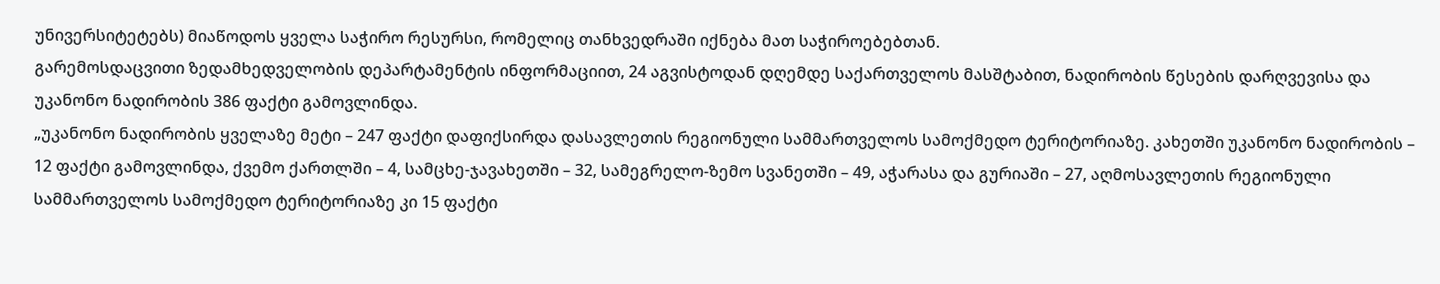უნივერსიტეტებს) მიაწოდოს ყველა საჭირო რესურსი, რომელიც თანხვედრაში იქნება მათ საჭიროებებთან.
გარემოსდაცვითი ზედამხედველობის დეპარტამენტის ინფორმაციით, 24 აგვისტოდან დღემდე საქართველოს მასშტაბით, ნადირობის წესების დარღვევისა და უკანონო ნადირობის 386 ფაქტი გამოვლინდა.
„უკანონო ნადირობის ყველაზე მეტი – 247 ფაქტი დაფიქსირდა დასავლეთის რეგიონული სამმართველოს სამოქმედო ტერიტორიაზე. კახეთში უკანონო ნადირობის – 12 ფაქტი გამოვლინდა, ქვემო ქართლში – 4, სამცხე-ჯავახეთში – 32, სამეგრელო-ზემო სვანეთში – 49, აჭარასა და გურიაში – 27, აღმოსავლეთის რეგიონული სამმართველოს სამოქმედო ტერიტორიაზე კი 15 ფაქტი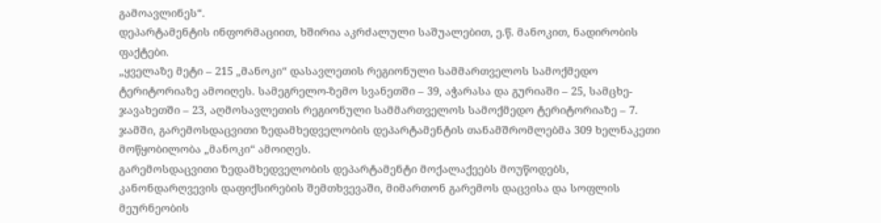გამოავლინეს“.
დეპარტამენტის ინფორმაციით, ხშირია აკრძალული საშუალებით, ე.წ. მანოკით, ნადირობის ფაქტები.
„ყველაზე მეტი – 215 „მანოკი“ დასავლეთის რეგიონული სამმართველოს სამოქმედო ტერიტორიაზე ამოიღეს. სამეგრელო-ზემო სვანეთში – 39, აჭარასა და გურიაში – 25, სამცხე-ჯავახეთში – 23, აღმოსავლეთის რეგიონული სამმართველოს სამოქმედო ტერიტორიაზე – 7. ჯამში, გარემოსდაცვითი ზედამხედველობის დეპარტამენტის თანამშრომლებმა 309 ხელნაკეთი მოწყობილობა „მანოკი“ ამოიღეს.
გარემოსდაცვითი ზედამხედველობის დეპარტამენტი მოქალაქეებს მოუწოდებს, კანონდარღვევის დაფიქსირების შემთხვევაში, მიმართონ გარემოს დაცვისა და სოფლის მეურნეობის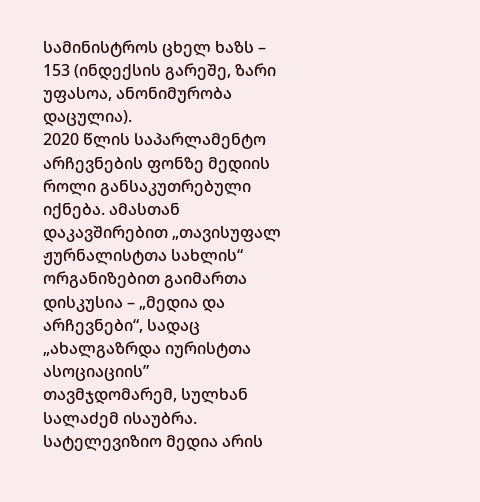სამინისტროს ცხელ ხაზს – 153 (ინდექსის გარეშე, ზარი უფასოა, ანონიმურობა დაცულია).
2020 წლის საპარლამენტო არჩევნების ფონზე მედიის როლი განსაკუთრებული იქნება. ამასთან დაკავშირებით „თავისუფალ ჟურნალისტთა სახლის“ ორგანიზებით გაიმართა დისკუსია – „მედია და არჩევნები“, სადაც „ახალგაზრდა იურისტთა ასოციაციის” თავმჯდომარემ, სულხან სალაძემ ისაუბრა.
სატელევიზიო მედია არის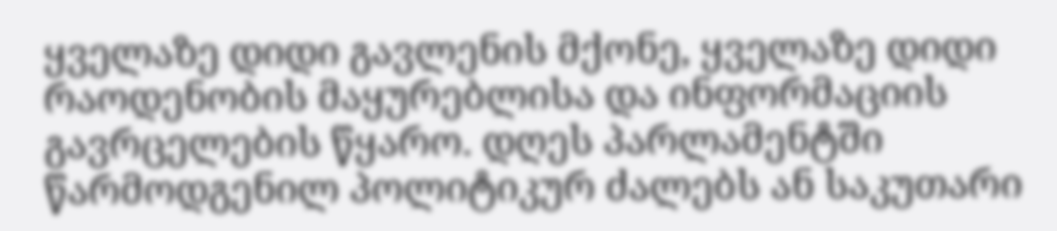ყველაზე დიდი გავლენის მქონე, ყველაზე დიდი რაოდენობის მაყურებლისა და ინფორმაციის გავრცელების წყარო. დღეს პარლამენტში წარმოდგენილ პოლიტიკურ ძალებს ან საკუთარი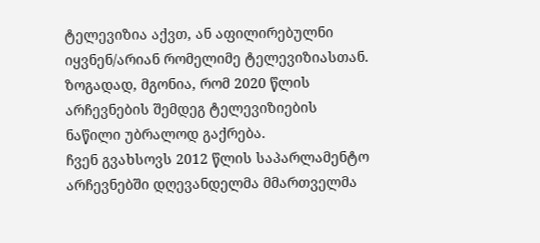ტელევიზია აქვთ, ან აფილირებულნი იყვნენ/არიან რომელიმე ტელევიზიასთან.
ზოგადად, მგონია, რომ 2020 წლის არჩევნების შემდეგ ტელევიზიების ნაწილი უბრალოდ გაქრება.
ჩვენ გვახსოვს 2012 წლის საპარლამენტო არჩევნებში დღევანდელმა მმართველმა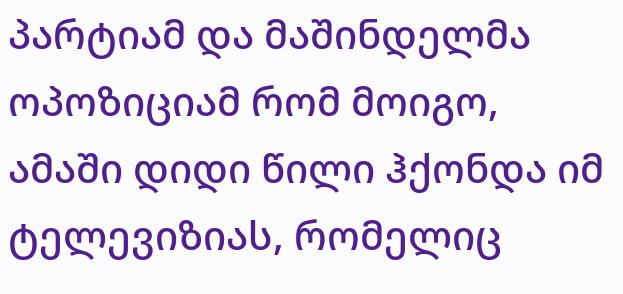პარტიამ და მაშინდელმა ოპოზიციამ რომ მოიგო, ამაში დიდი წილი ჰქონდა იმ ტელევიზიას, რომელიც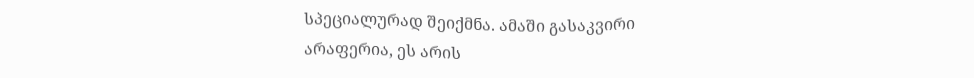სპეციალურად შეიქმნა. ამაში გასაკვირი არაფერია, ეს არის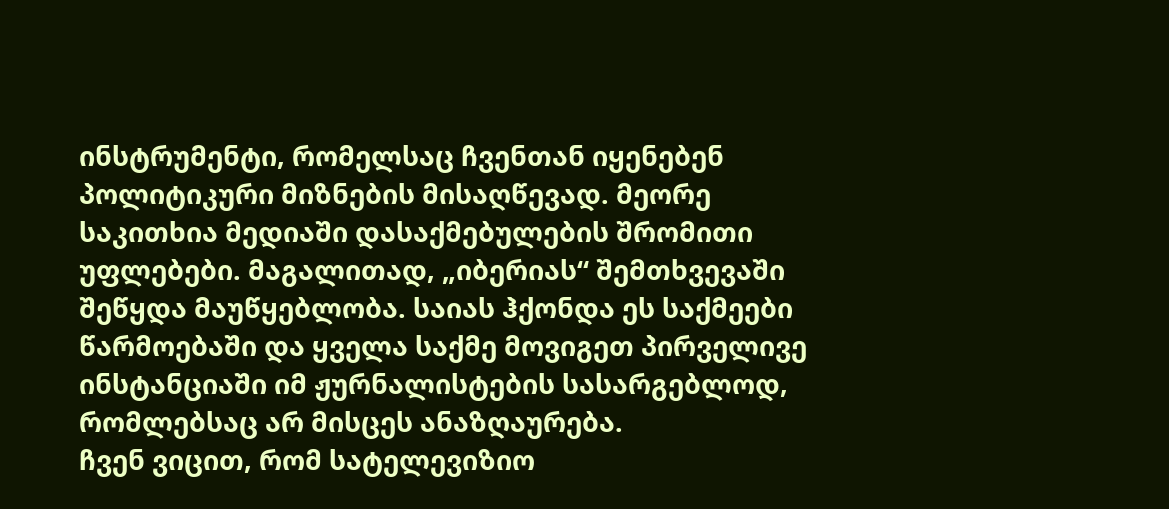ინსტრუმენტი, რომელსაც ჩვენთან იყენებენ პოლიტიკური მიზნების მისაღწევად. მეორე საკითხია მედიაში დასაქმებულების შრომითი უფლებები. მაგალითად, „იბერიას“ შემთხვევაში შეწყდა მაუწყებლობა. საიას ჰქონდა ეს საქმეები წარმოებაში და ყველა საქმე მოვიგეთ პირველივე ინსტანციაში იმ ჟურნალისტების სასარგებლოდ, რომლებსაც არ მისცეს ანაზღაურება.
ჩვენ ვიცით, რომ სატელევიზიო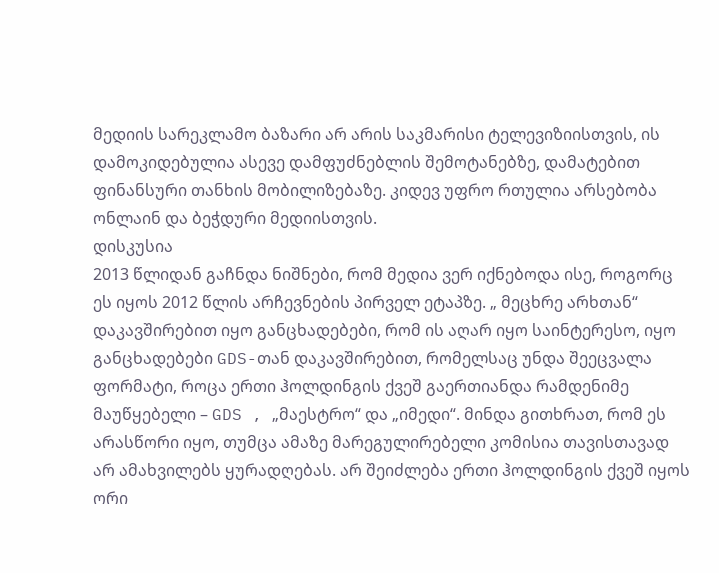მედიის სარეკლამო ბაზარი არ არის საკმარისი ტელევიზიისთვის, ის დამოკიდებულია ასევე დამფუძნებლის შემოტანებზე, დამატებით ფინანსური თანხის მობილიზებაზე. კიდევ უფრო რთულია არსებობა ონლაინ და ბეჭდური მედიისთვის.
დისკუსია
2013 წლიდან გაჩნდა ნიშნები, რომ მედია ვერ იქნებოდა ისე, როგორც ეს იყოს 2012 წლის არჩევნების პირველ ეტაპზე. „ მეცხრე არხთან“ დაკავშირებით იყო განცხადებები, რომ ის აღარ იყო საინტერესო, იყო განცხადებები GDS-თან დაკავშირებით, რომელსაც უნდა შეეცვალა ფორმატი, როცა ერთი ჰოლდინგის ქვეშ გაერთიანდა რამდენიმე მაუწყებელი – GDS , „მაესტრო“ და „იმედი“. მინდა გითხრათ, რომ ეს არასწორი იყო, თუმცა ამაზე მარეგულირებელი კომისია თავისთავად არ ამახვილებს ყურადღებას. არ შეიძლება ერთი ჰოლდინგის ქვეშ იყოს ორი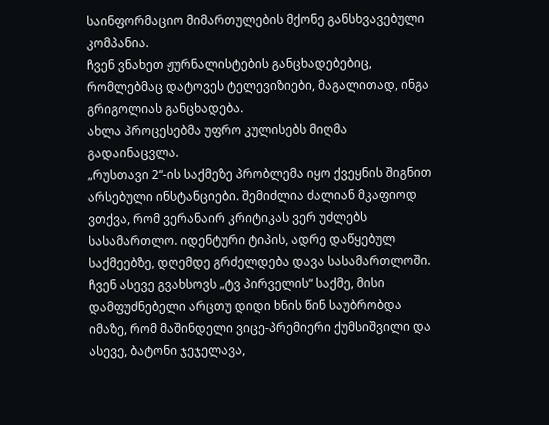საინფორმაციო მიმართულების მქონე განსხვავებული კომპანია.
ჩვენ ვნახეთ ჟურნალისტების განცხადებებიც, რომლებმაც დატოვეს ტელევიზიები, მაგალითად, ინგა გრიგოლიას განცხადება.
ახლა პროცესებმა უფრო კულისებს მიღმა გადაინაცვლა.
„რუსთავი 2“-ის საქმეზე პრობლემა იყო ქვეყნის შიგნით არსებული ინსტანციები. შემიძლია ძალიან მკაფიოდ ვთქვა, რომ ვერანაირ კრიტიკას ვერ უძლებს სასამართლო. იდენტური ტიპის, ადრე დაწყებულ საქმეებზე, დღემდე გრძელდება დავა სასამართლოში. ჩვენ ასევე გვახსოვს „ტვ პირველის“ საქმე, მისი დამფუძნებელი არცთუ დიდი ხნის წინ საუბრობდა იმაზე, რომ მაშინდელი ვიცე-პრემიერი ქუმსიშვილი და ასევე, ბატონი ჯეჯელავა,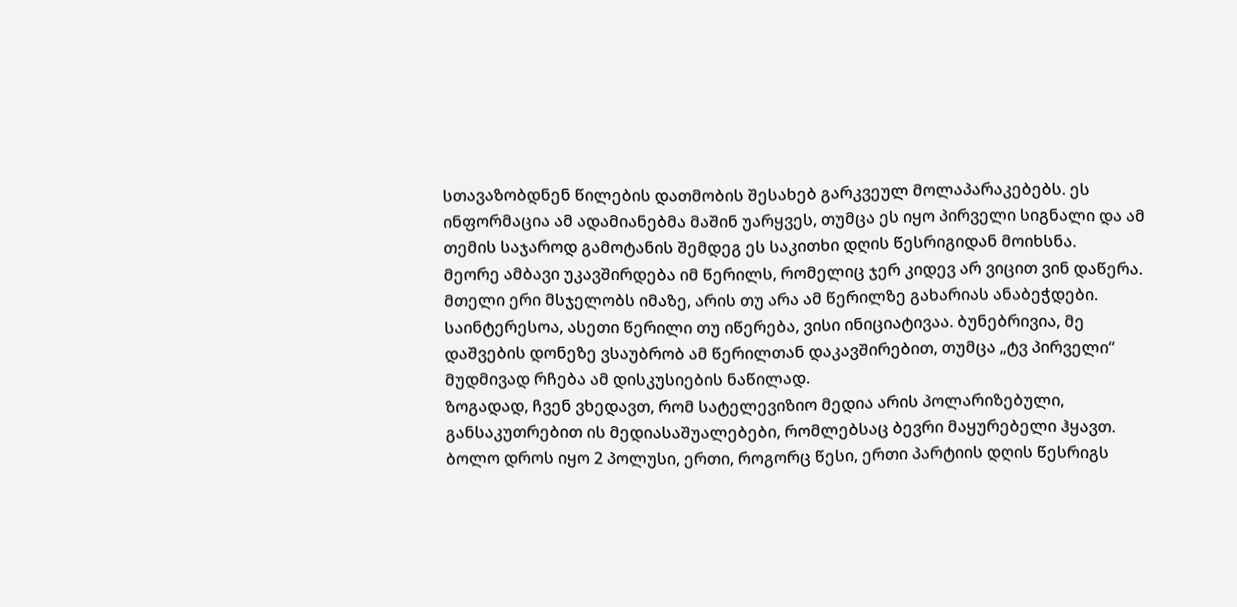სთავაზობდნენ წილების დათმობის შესახებ გარკვეულ მოლაპარაკებებს. ეს ინფორმაცია ამ ადამიანებმა მაშინ უარყვეს, თუმცა ეს იყო პირველი სიგნალი და ამ თემის საჯაროდ გამოტანის შემდეგ ეს საკითხი დღის წესრიგიდან მოიხსნა.
მეორე ამბავი უკავშირდება იმ წერილს, რომელიც ჯერ კიდევ არ ვიცით ვინ დაწერა. მთელი ერი მსჯელობს იმაზე, არის თუ არა ამ წერილზე გახარიას ანაბეჭდები. საინტერესოა, ასეთი წერილი თუ იწერება, ვისი ინიციატივაა. ბუნებრივია, მე დაშვების დონეზე ვსაუბრობ ამ წერილთან დაკავშირებით, თუმცა „ტვ პირველი“ მუდმივად რჩება ამ დისკუსიების ნაწილად.
ზოგადად, ჩვენ ვხედავთ, რომ სატელევიზიო მედია არის პოლარიზებული, განსაკუთრებით ის მედიასაშუალებები, რომლებსაც ბევრი მაყურებელი ჰყავთ. ბოლო დროს იყო 2 პოლუსი, ერთი, როგორც წესი, ერთი პარტიის დღის წესრიგს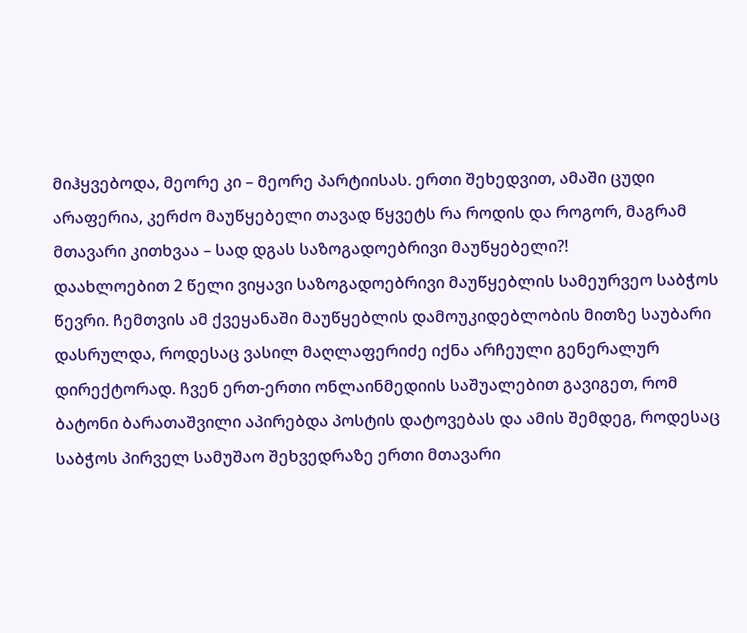მიჰყვებოდა, მეორე კი – მეორე პარტიისას. ერთი შეხედვით, ამაში ცუდი არაფერია, კერძო მაუწყებელი თავად წყვეტს რა როდის და როგორ, მაგრამ მთავარი კითხვაა – სად დგას საზოგადოებრივი მაუწყებელი?!
დაახლოებით 2 წელი ვიყავი საზოგადოებრივი მაუწყებლის სამეურვეო საბჭოს წევრი. ჩემთვის ამ ქვეყანაში მაუწყებლის დამოუკიდებლობის მითზე საუბარი დასრულდა, როდესაც ვასილ მაღლაფერიძე იქნა არჩეული გენერალურ დირექტორად. ჩვენ ერთ-ერთი ონლაინმედიის საშუალებით გავიგეთ, რომ ბატონი ბარათაშვილი აპირებდა პოსტის დატოვებას და ამის შემდეგ, როდესაც საბჭოს პირველ სამუშაო შეხვედრაზე ერთი მთავარი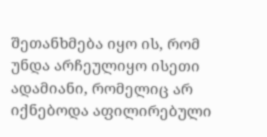შეთანხმება იყო ის, რომ უნდა არჩეულიყო ისეთი ადამიანი, რომელიც არ იქნებოდა აფილირებული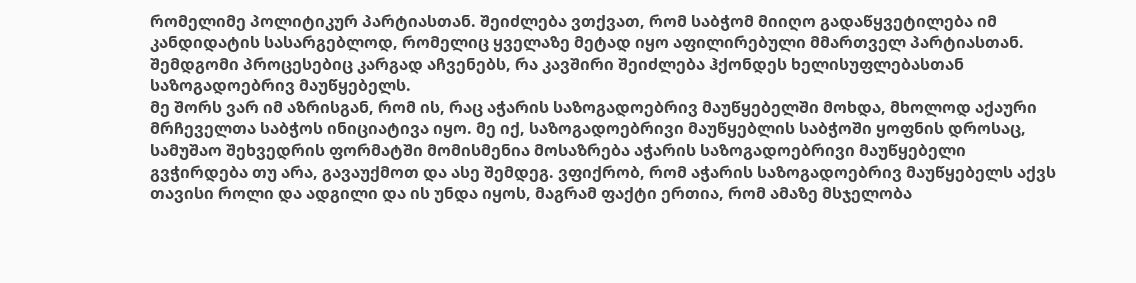რომელიმე პოლიტიკურ პარტიასთან. შეიძლება ვთქვათ, რომ საბჭომ მიიღო გადაწყვეტილება იმ კანდიდატის სასარგებლოდ, რომელიც ყველაზე მეტად იყო აფილირებული მმართველ პარტიასთან. შემდგომი პროცესებიც კარგად აჩვენებს, რა კავშირი შეიძლება ჰქონდეს ხელისუფლებასთან საზოგადოებრივ მაუწყებელს.
მე შორს ვარ იმ აზრისგან, რომ ის, რაც აჭარის საზოგადოებრივ მაუწყებელში მოხდა, მხოლოდ აქაური მრჩეველთა საბჭოს ინიციატივა იყო. მე იქ, საზოგადოებრივი მაუწყებლის საბჭოში ყოფნის დროსაც, სამუშაო შეხვედრის ფორმატში მომისმენია მოსაზრება აჭარის საზოგადოებრივი მაუწყებელი გვჭირდება თუ არა, გავაუქმოთ და ასე შემდეგ. ვფიქრობ, რომ აჭარის საზოგადოებრივ მაუწყებელს აქვს თავისი როლი და ადგილი და ის უნდა იყოს, მაგრამ ფაქტი ერთია, რომ ამაზე მსჯელობა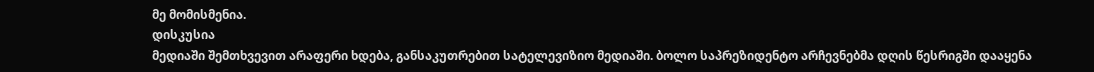მე მომისმენია.
დისკუსია
მედიაში შემთხვევით არაფერი ხდება, განსაკუთრებით სატელევიზიო მედიაში. ბოლო საპრეზიდენტო არჩევნებმა დღის წესრიგში დააყენა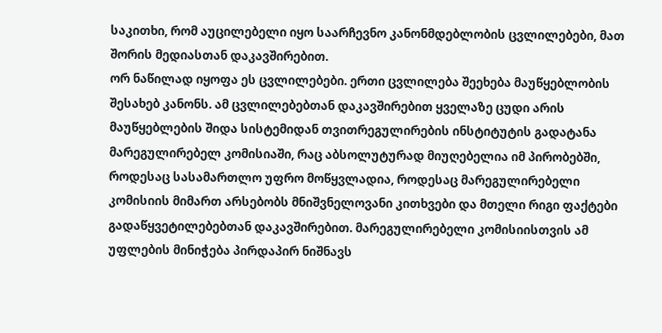საკითხი, რომ აუცილებელი იყო საარჩევნო კანონმდებლობის ცვლილებები, მათ შორის მედიასთან დაკავშირებით.
ორ ნაწილად იყოფა ეს ცვლილებები. ერთი ცვლილება შეეხება მაუწყებლობის შესახებ კანონს. ამ ცვლილებებთან დაკავშირებით ყველაზე ცუდი არის მაუწყებლების შიდა სისტემიდან თვითრეგულირების ინსტიტუტის გადატანა მარეგულირებელ კომისიაში, რაც აბსოლუტურად მიუღებელია იმ პირობებში, როდესაც სასამართლო უფრო მოწყვლადია, როდესაც მარეგულირებელი კომისიის მიმართ არსებობს მნიშვნელოვანი კითხვები და მთელი რიგი ფაქტები გადაწყვეტილებებთან დაკავშირებით. მარეგულირებელი კომისიისთვის ამ უფლების მინიჭება პირდაპირ ნიშნავს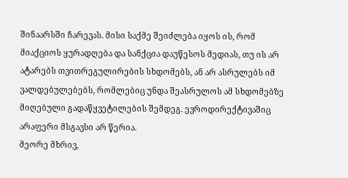შინაარსში ჩარევას. მისი საქმე შეიძლება იყოს ის, რომ მიაქციოს ყურადღება და სანქცია დაუწესოს მედიას, თუ ის არ ატარებს თვითრეგულირების სხდომებს, ან არ ასრულებს იმ ვალდებულებებს, რომლებიც უნდა შეასრულოს ამ სხდომებზე მიღებული გადაწყვეტილების შემდეგ. ევროდირექტივაშიც არაფერი მსგავსი არ წერია.
მეორე მხრივ,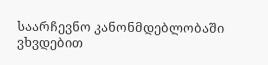საარჩევნო კანონმდებლობაში ვხვდებით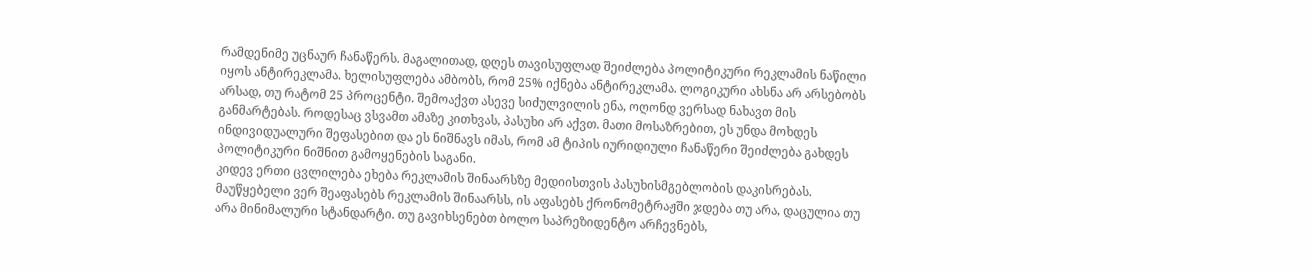რამდენიმე უცნაურ ჩანაწერს. მაგალითად, დღეს თავისუფლად შეიძლება პოლიტიკური რეკლამის ნაწილი იყოს ანტირეკლამა. ხელისუფლება ამბობს, რომ 25% იქნება ანტირეკლამა. ლოგიკური ახსნა არ არსებობს არსად, თუ რატომ 25 პროცენტი. შემოაქვთ ასევე სიძულვილის ენა, ოღონდ ვერსად ნახავთ მის განმარტებას. როდესაც ვსვამთ ამაზე კითხვას, პასუხი არ აქვთ. მათი მოსაზრებით, ეს უნდა მოხდეს ინდივიდუალური შეფასებით და ეს ნიშნავს იმას, რომ ამ ტიპის იურიდიული ჩანაწერი შეიძლება გახდეს პოლიტიკური ნიშნით გამოყენების საგანი.
კიდევ ერთი ცვლილება ეხება რეკლამის შინაარსზე მედიისთვის პასუხისმგებლობის დაკისრებას. მაუწყებელი ვერ შეაფასებს რეკლამის შინაარსს, ის აფასებს ქრონომეტრაჟში ჯდება თუ არა, დაცულია თუ არა მინიმალური სტანდარტი. თუ გავიხსენებთ ბოლო საპრეზიდენტო არჩევნებს,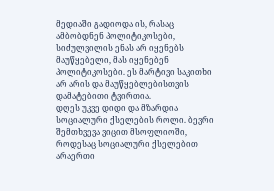მედიაში გადიოდა ის, რასაც ამბობდნენ პოლიტიკოსები, სიძულვილის ენას არ იყენებს მაუწყებელი, მას იყენებენ პოლიტიკოსები. ეს მარტივი საკითხი არ არის და მაუწყებლებისთვის დამატებითი ტვირთია.
დღეს უკვე დიდი და მზარდია სოციალური ქსელების როლი. ბევრი შემთხვევა ვიცით მსოფლიოში, როდესაც სოციალური ქსელებით არაერთი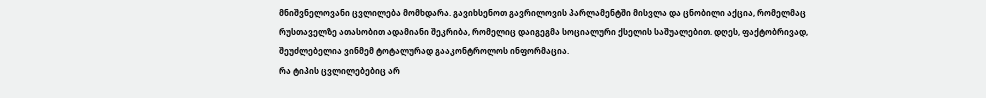მნიშვნელოვანი ცვლილება მომხდარა. გავიხსენოთ გავრილოვის პარლამენტში მისვლა და ცნობილი აქცია, რომელმაც რუსთაველზე ათასობით ადამიანი შეკრიბა, რომელიც დაიგეგმა სოციალური ქსელის საშუალებით. დღეს, ფაქტობრივად, შეუძლებელია ვინმემ ტოტალურად გააკონტროლოს ინფორმაცია.
რა ტიპის ცვლილებებიც არ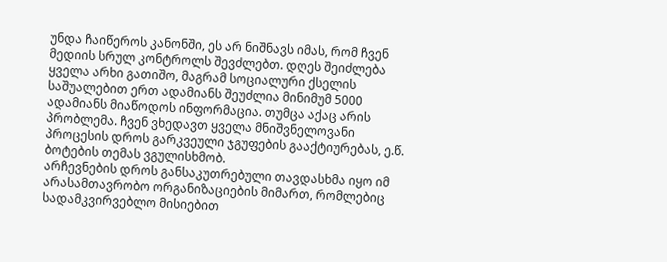უნდა ჩაიწეროს კანონში, ეს არ ნიშნავს იმას, რომ ჩვენ მედიის სრულ კონტროლს შევძლებთ. დღეს შეიძლება ყველა არხი გათიშო, მაგრამ სოციალური ქსელის საშუალებით ერთ ადამიანს შეუძლია მინიმუმ 5000 ადამიანს მიაწოდოს ინფორმაცია. თუმცა აქაც არის პრობლემა. ჩვენ ვხედავთ ყველა მნიშვნელოვანი პროცესის დროს გარკვეული ჯგუფების გააქტიურებას, ე.წ. ბოტების თემას ვგულისხმობ.
არჩევნების დროს განსაკუთრებული თავდასხმა იყო იმ არასამთავრობო ორგანიზაციების მიმართ, რომლებიც სადამკვირვებლო მისიებით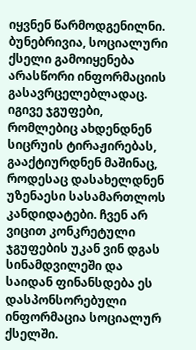იყვნენ წარმოდგენილნი.
ბუნებრივია, სოციალური ქსელი გამოიყენება არასწორი ინფორმაციის გასავრცელებლადაც. იგივე ჯგუფები, რომლებიც ახდენდნენ სიცრუის ტირაჟირებას, გააქტიურდნენ მაშინაც, როდესაც დასახელდნენ უზენაესი სასამართლოს კანდიდატები. ჩვენ არ ვიცით კონკრეტული ჯგუფების უკან ვინ დგას სინამდვილეში და საიდან ფინანსდება ეს დასპონსორებული ინფორმაცია სოციალურ ქსელში.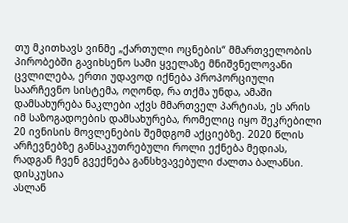თუ მკითხავს ვინმე „ქართული ოცნების“ მმართველობის პირობებში გავიხსენო სამი ყველაზე მნიშვნელოვანი ცვლილება, ერთი უდავოდ იქნება პროპორციული საარჩევნო სისტემა, ოღონდ, რა თქმა უნდა, ამაში დამსახურება ნაკლები აქვს მმართველ პარტიას, ეს არის იმ საზოგადოების დამსახურება, რომელიც იყო შეკრებილი 20 ივნისის მოვლენების შემდგომ აქციებზე. 2020 წლის არჩევნებზე განსაკუთრებული როლი ექნება მედიას, რადგან ჩვენ გვექნება განსხვავებული ძალთა ბალანსი.
დისკუსია
ასლან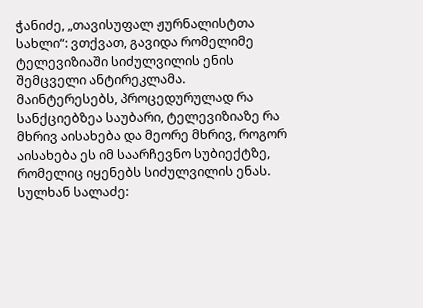ჭანიძე, „თავისუფალ ჟურნალისტთა სახლი“: ვთქვათ, გავიდა რომელიმე ტელევიზიაში სიძულვილის ენის შემცველი ანტირეკლამა. მაინტერესებს, პროცედურულად რა სანქციებზეა საუბარი, ტელევიზიაზე რა მხრივ აისახება და მეორე მხრივ, როგორ აისახება ეს იმ საარჩევნო სუბიექტზე, რომელიც იყენებს სიძულვილის ენას.
სულხან სალაძე: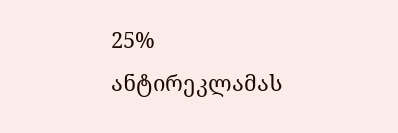25% ანტირეკლამას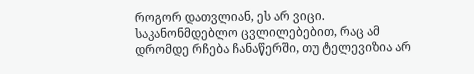როგორ დათვლიან, ეს არ ვიცი. საკანონმდებლო ცვლილებებით, რაც ამ დრომდე რჩება ჩანაწერში, თუ ტელევიზია არ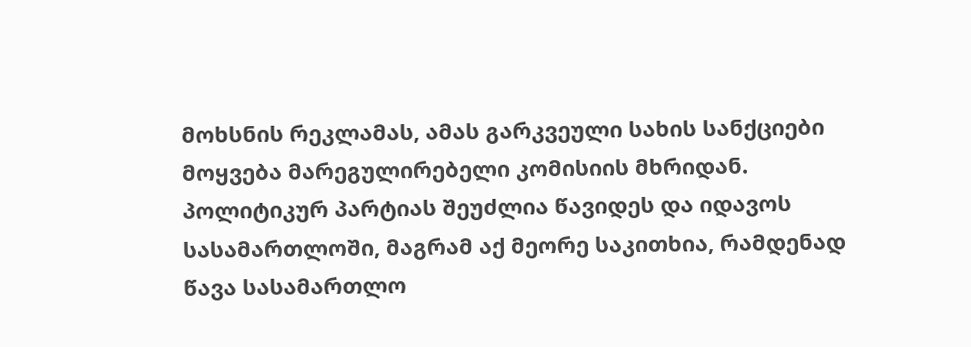მოხსნის რეკლამას, ამას გარკვეული სახის სანქციები მოყვება მარეგულირებელი კომისიის მხრიდან. პოლიტიკურ პარტიას შეუძლია წავიდეს და იდავოს სასამართლოში, მაგრამ აქ მეორე საკითხია, რამდენად წავა სასამართლო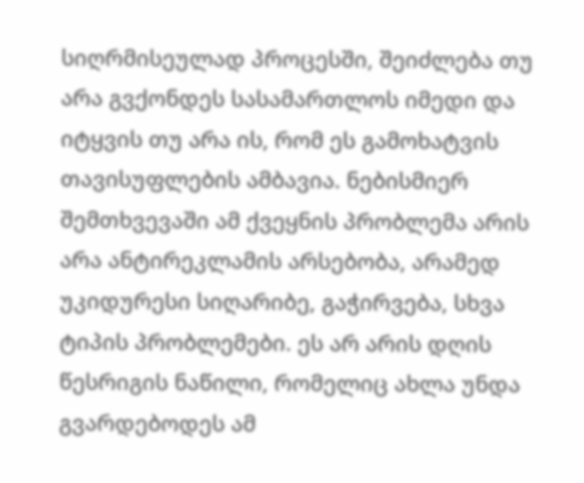სიღრმისეულად პროცესში, შეიძლება თუ არა გვქონდეს სასამართლოს იმედი და იტყვის თუ არა ის, რომ ეს გამოხატვის თავისუფლების ამბავია. ნებისმიერ შემთხვევაში ამ ქვეყნის პრობლემა არის არა ანტირეკლამის არსებობა, არამედ უკიდურესი სიღარიბე, გაჭირვება, სხვა ტიპის პრობლემები. ეს არ არის დღის წესრიგის ნაწილი, რომელიც ახლა უნდა გვარდებოდეს ამ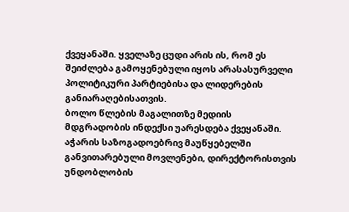ქვეყანაში. ყველაზე ცუდი არის ის, რომ ეს შეიძლება გამოყენებული იყოს არასასურველი პოლიტიკური პარტიებისა და ლიდერების განიარაღებისათვის.
ბოლო წლების მაგალითზე მედიის მდგრადობის ინდექსი უარესდება ქვეყანაში. აჭარის საზოგადოებრივ მაუწყებელში განვითარებული მოვლენები, დირექტორისთვის უნდობლობის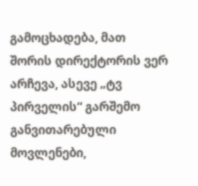გამოცხადება, მათ შორის დირექტორის ვერ არჩევა, ასევე „ტვ პირველის“ გარშემო განვითარებული მოვლენები,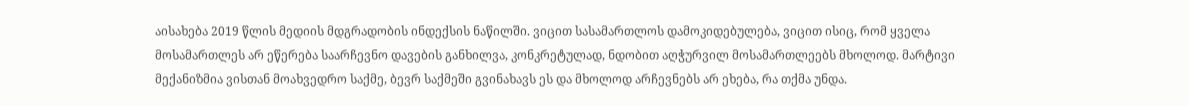აისახება 2019 წლის მედიის მდგრადობის ინდექსის ნაწილში. ვიცით სასამართლოს დამოკიდებულება, ვიცით ისიც, რომ ყველა მოსამართლეს არ ეწერება საარჩევნო დავების განხილვა, კონკრეტულად, ნდობით აღჭურვილ მოსამართლეებს მხოლოდ. მარტივი მექანიზმია ვისთან მოახვედრო საქმე, ბევრ საქმეში გვინახავს ეს და მხოლოდ არჩევნებს არ ეხება, რა თქმა უნდა.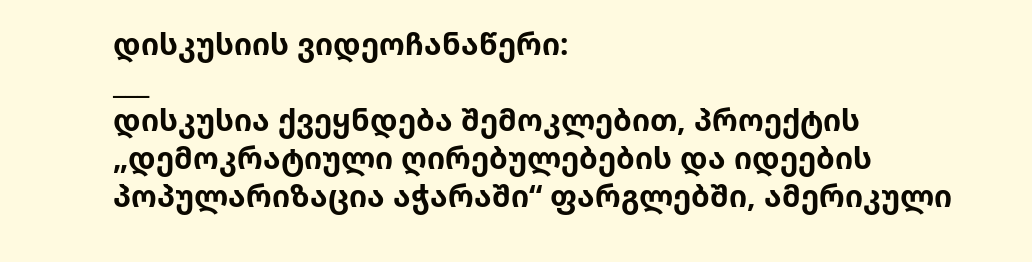დისკუსიის ვიდეოჩანაწერი:
___
დისკუსია ქვეყნდება შემოკლებით, პროექტის „დემოკრატიული ღირებულებების და იდეების პოპულარიზაცია აჭარაში“ ფარგლებში, ამერიკული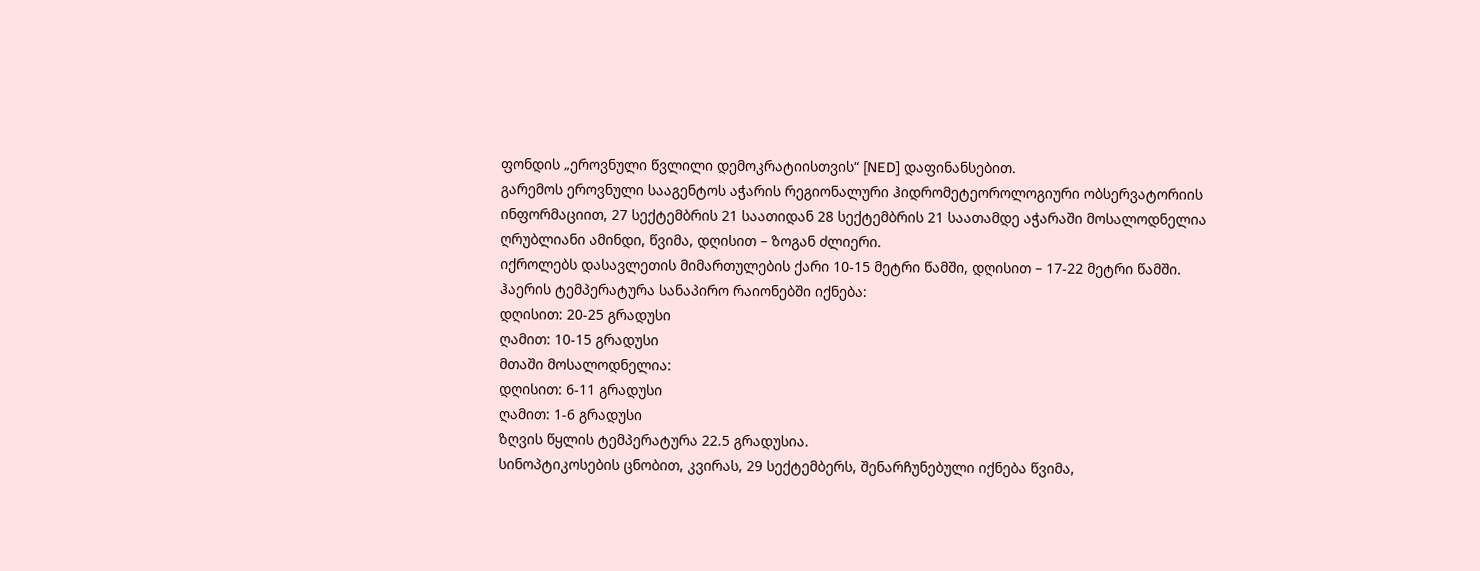ფონდის „ეროვნული წვლილი დემოკრატიისთვის“ [NED] დაფინანსებით.
გარემოს ეროვნული სააგენტოს აჭარის რეგიონალური ჰიდრომეტეოროლოგიური ობსერვატორიის ინფორმაციით, 27 სექტემბრის 21 საათიდან 28 სექტემბრის 21 საათამდე აჭარაში მოსალოდნელია ღრუბლიანი ამინდი, წვიმა, დღისით – ზოგან ძლიერი.
იქროლებს დასავლეთის მიმართულების ქარი 10-15 მეტრი წამში, დღისით – 17-22 მეტრი წამში.
ჰაერის ტემპერატურა სანაპირო რაიონებში იქნება:
დღისით: 20-25 გრადუსი
ღამით: 10-15 გრადუსი
მთაში მოსალოდნელია:
დღისით: 6-11 გრადუსი
ღამით: 1-6 გრადუსი
ზღვის წყლის ტემპერატურა 22.5 გრადუსია.
სინოპტიკოსების ცნობით, კვირას, 29 სექტემბერს, შენარჩუნებული იქნება წვიმა,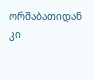ორშაბათიდან კი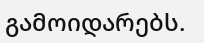გამოიდარებს.